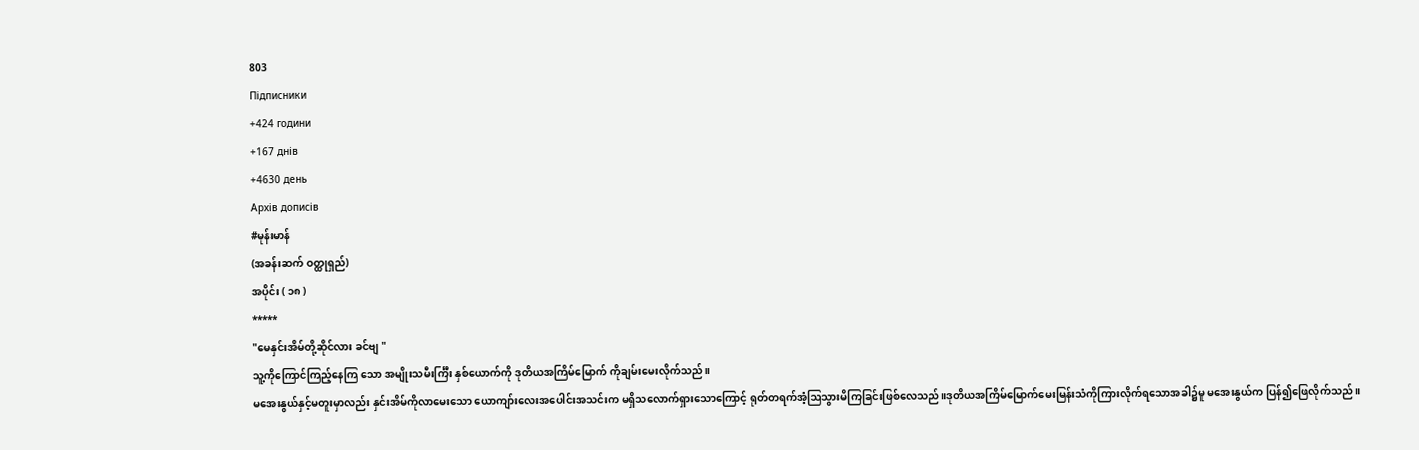803
Підписники
+424 години
+167 днів
+4630 день
Архів дописів
#မုန်းမာန်
(အခန်းဆက် ဝတ္ထုရှည်)
အပိုင်း ( ၁၈ )
*****
"မေနှင်းအိမ်တို့ဆိုင်လား ခင်ဗျ "
သူ့ကိုကြောင်ကြည့်နေကြ သော အမျိုးသမီးင်္ကြီး နှစ်ယောက်ကို ဒုတိယအကြိမ်မြောက် ကိုချမ်းမေးလိုက်သည်။
မအေးနွယ်နှင့်မတူးမှာလည်း နှင်းအိမ်ကိုလာမေးသော ယောကျာ်းလေးအပေါင်းအသင်းက မရှိသလောက်ရှားသောကြောင့် ရုတ်တရက်အံ့ဩသွားမိကြခြင်းဖြစ်လေသည်။ဒုတိယအကြိမ်မြောက်မေးမြန်းသံကိုကြားလိုက်ရသောအခါ၌မူ မအေးနွယ်က ပြန်၍ဖြေလိုက်သည် ။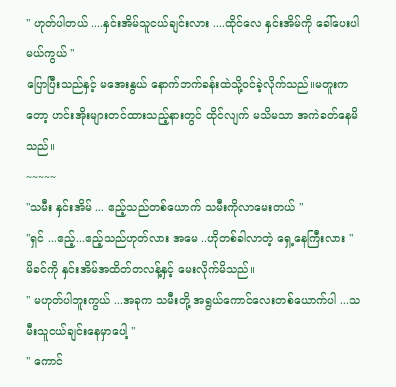" ဟုတ်ပါတယ် ....နှင်းအိမ်သူငယ်ချင်းလား ....ထိုင်လေ နှင်းအိမ်ကို ခေါ်ပေးပါမယ်ကွယ် "
ပြောပြီးသည်နှင့် မအေးနွယ် နောက်ဘက်ခန်းထဲသို့ဝင်ခဲ့လိုက်သည်။မတူးကတော့ ဟင်းအိုးများတင်ထားသည့်နားတွင် ထိုင်လျက် မသိမသာ အကဲခတ်နေမိသည်။
~~~~~
"သမီး နှင်းအိမ် ... ဧည့်သည်တစ်ယောက် သမီးကိုလာမေးတယ် "
"ရှင် ...ဧည့်...ဧည့်သည်ဟုတ်လား အမေ ..ဟိုတစ်ခါလာတဲ့ ရှေ့နေကြီးလား "
မိခင်ကို နှင်းအိမ်အထိတ်တလန့်နှင့် မေးလိုက်မိသည်။
" မဟုတ်ပါဘူးကွယ် ...အခုက သမီးတို့ အရွယ်ကောင်လေးတစ်ယောက်ပါ ...သမီးသူငယ်ချင်းနေမှာပေါ့ "
" ကောင်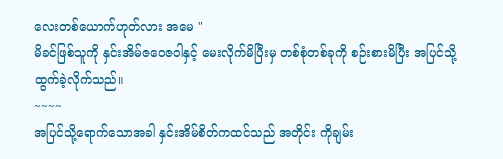လေးတစ်ယောက်ဟုတ်လား အမေ "
မိခင်ဖြစ်သူကို နှင်းအိမ်ဇဝေဇဝါနှင့် မေးလိုက်မိပြီးမှ တစ်စုံတစ်ခုကို စဉ်းစားမိပြီး အပြင်သို့ ထွက်ခဲ့လိုက်သည်။
~~~~
အပြင်သို့ရောက်သောအခါ နှင်းအိမ်စိတ်ကထင်သည် အတိုင်း ကိုချမ်း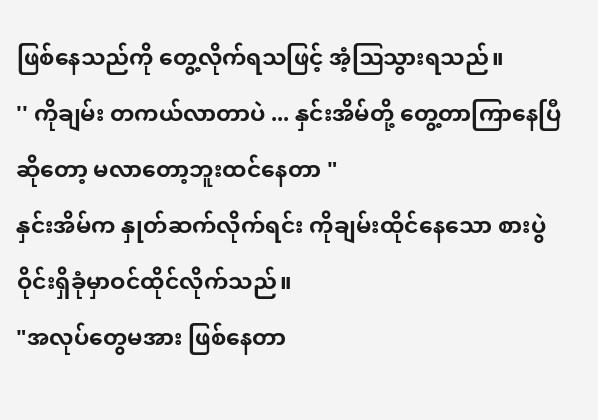ဖြစ်နေသည်ကို တွေ့လိုက်ရသဖြင့် အံ့ဩသွားရသည်။
'' ကိုချမ်း တကယ်လာတာပဲ ... နှင်းအိမ်တို့ တွေ့တာကြာနေပြီဆိုတော့ မလာတော့ဘူးထင်နေတာ "
နှင်းအိမ်က နှုတ်ဆက်လိုက်ရင်း ကိုချမ်းထိုင်နေသော စားပွဲဝိုင်းရှိခုံမှာဝင်ထိုင်လိုက်သည်။
"အလုပ်တွေမအား ဖြစ်နေတာ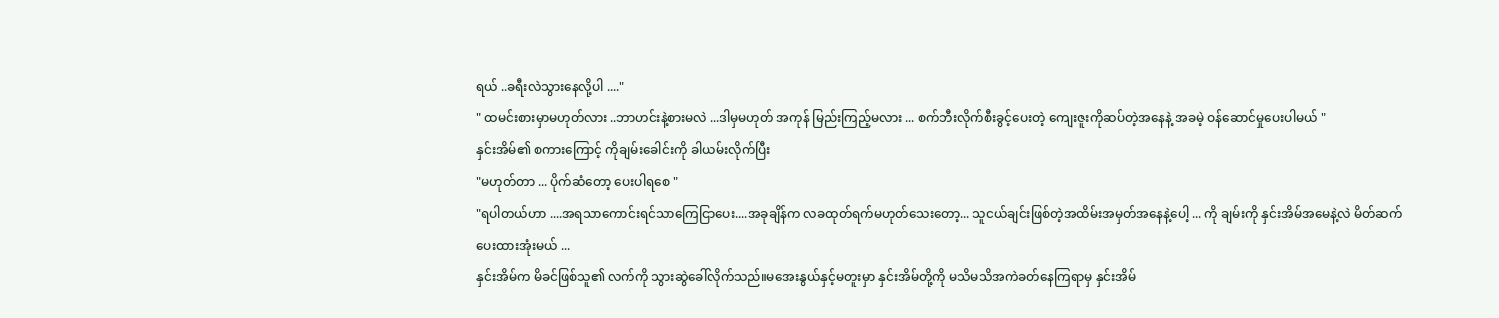ရယ် ..ခရီးလဲသွားနေလို့ပါ ...."
" ထမင်းစားမှာမဟုတ်လား ..ဘာဟင်းနဲ့စားမလဲ ...ဒါမှမဟုတ် အကုန် မြည်းကြည့်မလား ... စက်ဘီးလိုက်စီးခွင့်ပေးတဲ့ ကျေးဇူးကိုဆပ်တဲ့အနေနဲ့ အခမဲ့ ဝန်ဆောင်မှုပေးပါမယ် "
နှင်းအိမ်၏ စကားကြောင့် ကိုချမ်းခေါင်းကို ခါယမ်းလိုက်ပြီး
"မဟုတ်တာ ... ပိုက်ဆံတော့ ပေးပါရစေ "
"ရပါတယ်ဟာ ....အရသာကောင်းရင်သာကြေငြာပေး....အခုချိန်က လခထုတ်ရက်မဟုတ်သေးတော့... သူငယ်ချင်းဖြစ်တဲ့အထိမ်းအမှတ်အနေနဲ့ပေါ့ ... ကို ချမ်းကို နှင်းအိမ်အမေနဲ့လဲ မိတ်ဆက်ပေးထားအုံးမယ် ...
နှင်းအိမ်က မိခင်ဖြစ်သူ၏ လက်ကို သွားဆွဲခေါ်လိုက်သည်။မအေးနွယ်နှင့်မတူးမှာ နှင်းအိမ်တို့ကို မသိမသိအကဲခတ်နေကြရာမှ နှင်းအိမ်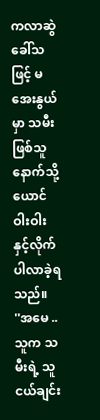ကလာဆွဲခေါ်သဖြင့် မအေးနွယ်မှာ သမီးဖြစ်သူနောက်သို့ ယောင်ဝါးဝါးနှင့်လိုက်ပါလာခဲ့ရသည်။
''အမေ .. သူက သမီးရဲ့ သူငယ်ချင်း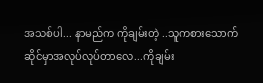အသစ်ပါ... နာမည်က ကိုချမ်းတဲ့ ..သူကစားသောက်ဆိုင်မှာအလုပ်လုပ်တာလေ...ကိုချမ်း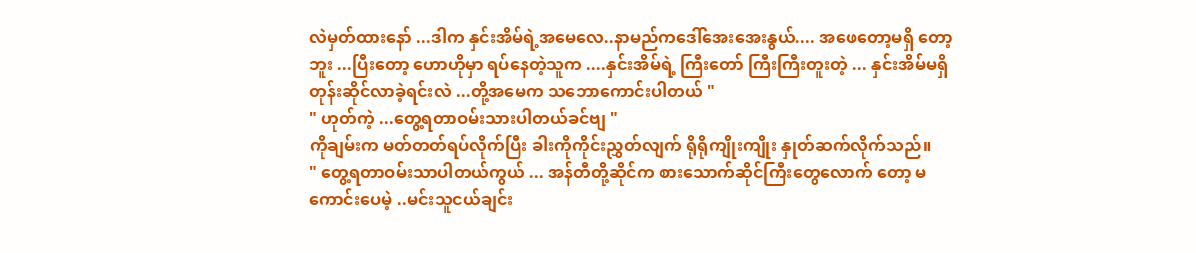လဲမှတ်ထားနော် ...ဒါက နှင်းအိမ်ရဲ့အမေလေ..နာမည်ကဒေါ်အေးအေးနွယ်.... အဖေတော့မရှိ တော့ဘူး ...ပြီးတော့ ဟောဟိုမှာ ရပ်နေတဲ့သူက ....နှင်းအိမ်ရဲ့ ကြီးတော် ကြီးကြီးတူးတဲ့ ... နှင်းအိမ်မရှိတုန်းဆိုင်လာခဲ့ရင်းလဲ ...တို့အမေက သဘောကောင်းပါတယ် "
" ဟုတ်ကဲ့ ...တွေ့ရတာဝမ်းသားပါတယ်ခင်ဗျ "
ကိုချမ်းက မတ်တတ်ရပ်လိုက်ပြီး ခါးကိုကိုင်းညွှတ်လျက် ရိုရိုကျိုးကျိုး နှုတ်ဆက်လိုက်သည်။
" တွေ့ရတာဝမ်းသာပါတယ်ကွယ် ... အန်တီတို့ဆိုင်က စားသောက်ဆိုင်ကြီးတွေလောက် တော့ မကောင်းပေမဲ့ ..မင်းသူငယ်ချင်း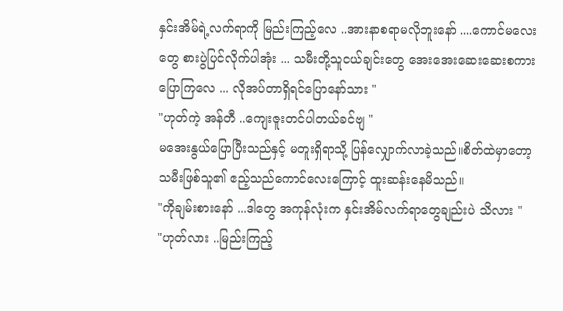နှင်းအိမ်ရဲ့လက်ရာကို မြည်းကြည့်လေ ..အားနာစရာမလိုဘူးနော် ....ကောင်မလေးတွေ စားပွဲပြင်လိုက်ပါအုံး ... သမီးတို့သူငယ်ချင်းတွေ အေးအေးဆေးဆေးစကားပြောကြလေ ... လိုအပ်တာရှိရင်ပြောနော်သား "
"ဟုတ်ကဲ့ အန်တီ ..ကျေးဇူးတင်ပါတယ်ခင်ဗျ "
မအေးနွယ်ပြောပြီးသည်နှင့် မတူးရှိရာသို့ ပြန်လျှောက်လာခဲ့သည်။စိတ်ထဲမှာတော့ သမီးဖြစ်သူ၏ ဧည့်သည်ကောင်လေးကြောင့် ထူးဆန်းနေမိသည်။
"ကိုချမ်းစားနော် ...ဒါတွေ အကုန်လုံးက နှင်းအိမ်လက်ရာတွေချည်းပဲ သိလား "
"ဟုတ်လား ..မြည်းကြည့်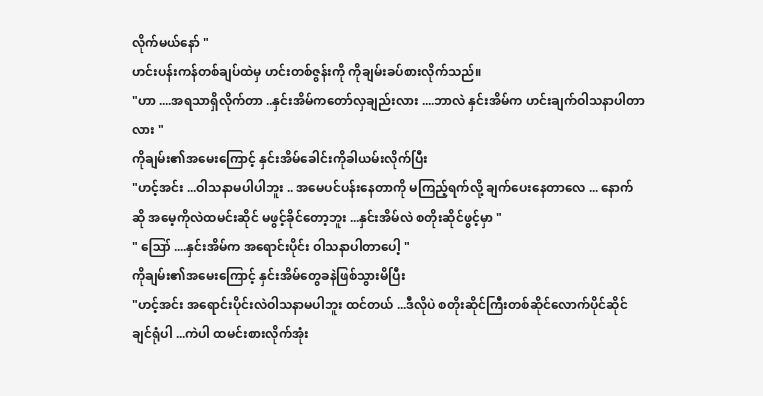လိုက်မယ်နော် "
ဟင်းပန်းကန်တစ်ချပ်ထဲမှ ဟင်းတစ်ဇွန်းကို ကိုချမ်းခပ်စားလိုက်သည်။
"ဟာ ....အရသာရှိလိုက်တာ ..နှင်းအိမ်ကတော်လှချည်းလား ....ဘာလဲ နှင်းအိမ်က ဟင်းချက်ဝါသနာပါတာလား "
ကိုချမ်း၏အမေးကြောင့် နှင်းအိမ်ခေါင်းကိုခါယမ်းလိုက်ပြီး
"ဟင့်အင်း ...ဝါသနာမပါပါဘူး .. အမေပင်ပန်းနေတာကို မကြည့်ရက်လို့ ချက်ပေးနေတာလေ ... နောက်ဆို အမေ့ကိုလဲထမင်းဆိုင် မဖွင့်ခိုင်တော့ဘူး ...နှင်းအိမ်လဲ စတိုးဆိုင်ဖွင့်မှာ "
" ဪ ....နှင်းအိမ်က အရောင်းပိုင်း ဝါသနာပါတာပေါ့ "
ကိုချမ်း၏အမေးကြောင့် နှင်းအိမ်တွေခနဲဖြစ်သွားမိပြီး
"ဟင့်အင်း အရောင်းပိုင်းလဲဝါသနာမပါဘူး ထင်တယ် ...ဒီလိုပဲ စတိုးဆိုင်ကြီးတစ်ဆိုင်လောက်ပိုင်ဆိုင်ချင်ရုံပါ ...ကဲပါ ထမင်းစားလိုက်အုံး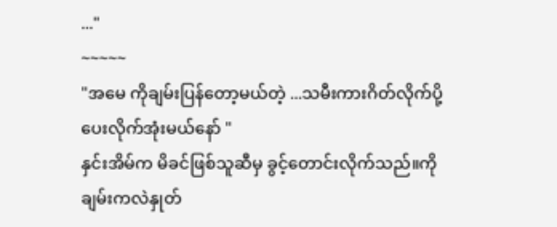..."
~~~~~
"အမေ ကိုချမ်းပြန်တော့မယ်တဲ့ ...သမီးကားဂိတ်လိုက်ပို့ပေးလိုက်အုံးမယ်နော် "
နှင်းအိမ်က မိခင်ဖြစ်သူဆီမှ ခွင့်တောင်းလိုက်သည်။ကိုချမ်းကလဲနှုတ်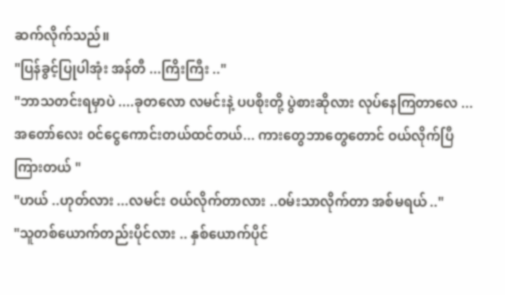ဆက်လိုက်သည်။
"ပြန်ခွင့်ပြုပါအုံး အန်တီ ...ကြိးကြီး .."
"ဘာသတင်းရမှာပဲ ....ခုတလော လမင်းနဲ့ ပပစိုးတို့ ပွဲစားဆိုလား လုပ်နေကြတာလေ ... အတော်လေး ၀င်ငွေကောင်းတယ်ထင်တယ်... ကားတွေဘာတွေတောင် ဝယ်လိုက်ပြီ ကြားတယ် "
"ဟယ် ..ဟုတ်လား ...လမင်း ဝယ်လိုက်တာလား ..၀မ်းသာလိုက်တာ အစ်မရယ် .."
"သူတစ်ယောက်တည်းပိုင်လား .. နှစ်ယောက်ပိုင်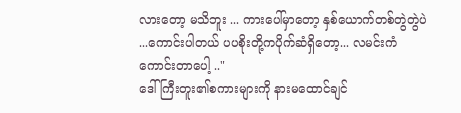လားတော့ မသိဘူး ... ကားပေါ်မှာတော့ နှစ်ယောက်တစ်တွဲတွဲပဲ ...ကောင်းပါတယ် ပပစိုးတို့ကပိုက်ဆံရှိတော့... လမင်းကံကောင်းတာပေါ့ .."
ဒေါ်ကြီးတူး၏စကားများကို နားမထောင်ချင်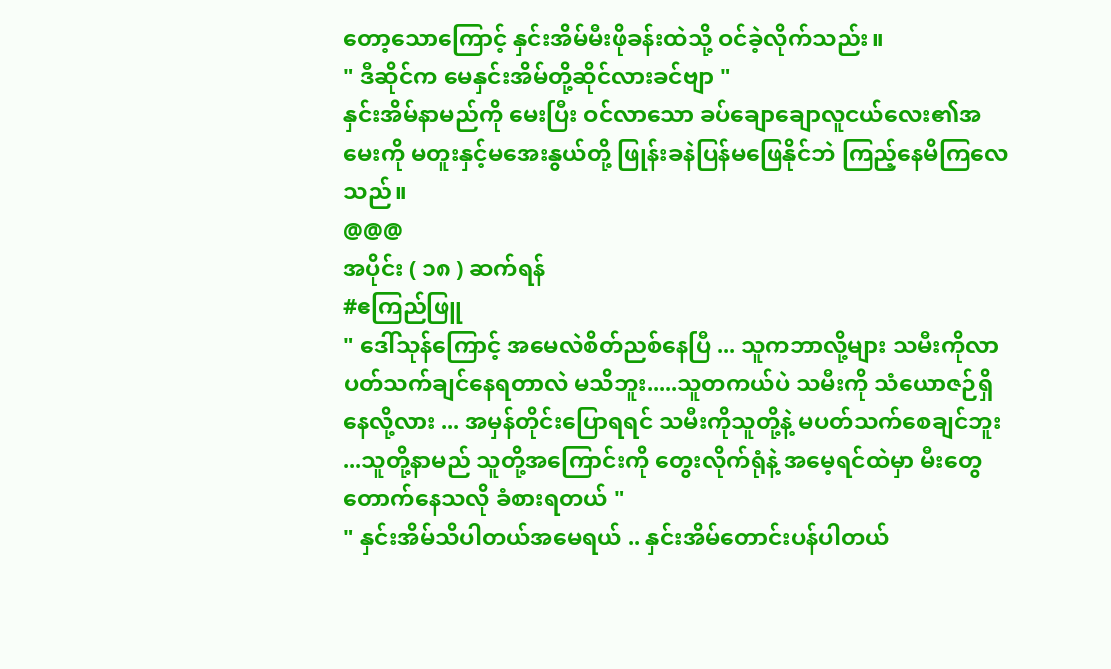တော့သောကြောင့် နှင်းအိမ်မီးဖိုခန်းထဲသို့ ဝင်ခဲ့လိုက်သည်း။
" ဒီဆိုင်က မေနှင်းအိမ်တို့ဆိုင်လားခင်ဗျာ "
နှင်းအိမ်နာမည်ကို မေးပြီး ဝင်လာသော ခပ်ချောချောလူငယ်လေး၏အမေးကို မတူးနှင့်မအေးနွယ်တို့ ဖြုန်းခနဲပြန်မဖြေနိုင်ဘဲ ကြည့်နေမိကြလေသည်။
@@@
အပိုင်း ( ၁၈ ) ဆက်ရန်
#ဧကြည်ဖြူ
" ဒေါ်သုန်ကြောင့် အမေလဲစိတ်ညစ်နေပြီ ... သူကဘာလို့များ သမီးကိုလာပတ်သက်ချင်နေရတာလဲ မသိဘူး.....သူတကယ်ပဲ သမီးကို သံယောဇဉ်ရှိနေလို့လား ... အမှန်တိုင်းပြောရရင် သမီးကိုသူတို့နဲ့ မပတ်သက်စေချင်ဘူး ...သူတို့နာမည် သူတို့အကြောင်းကို တွေးလိုက်ရုံနဲ့ အမေ့ရင်ထဲမှာ မီးတွေတောက်နေသလို ခံစားရတယ် "
" နှင်းအိမ်သိပါတယ်အမေရယ် .. နှင်းအိမ်တောင်းပန်ပါတယ်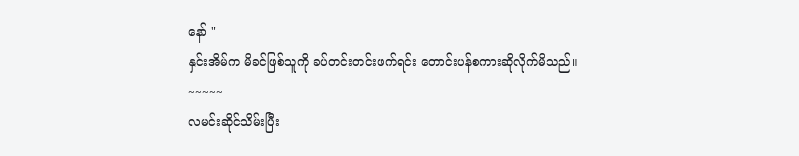နော် "
နှင်းအိမ်က မိခင်ဖြစ်သူကို ခပ်တင်းတင်းဖက်ရင်း တောင်းပန်စကားဆိုလိုက်မိသည်။
~~~~~
လမင်းဆိုင်သိမ်းပြီး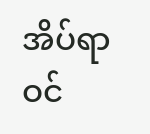အိပ်ရာဝင်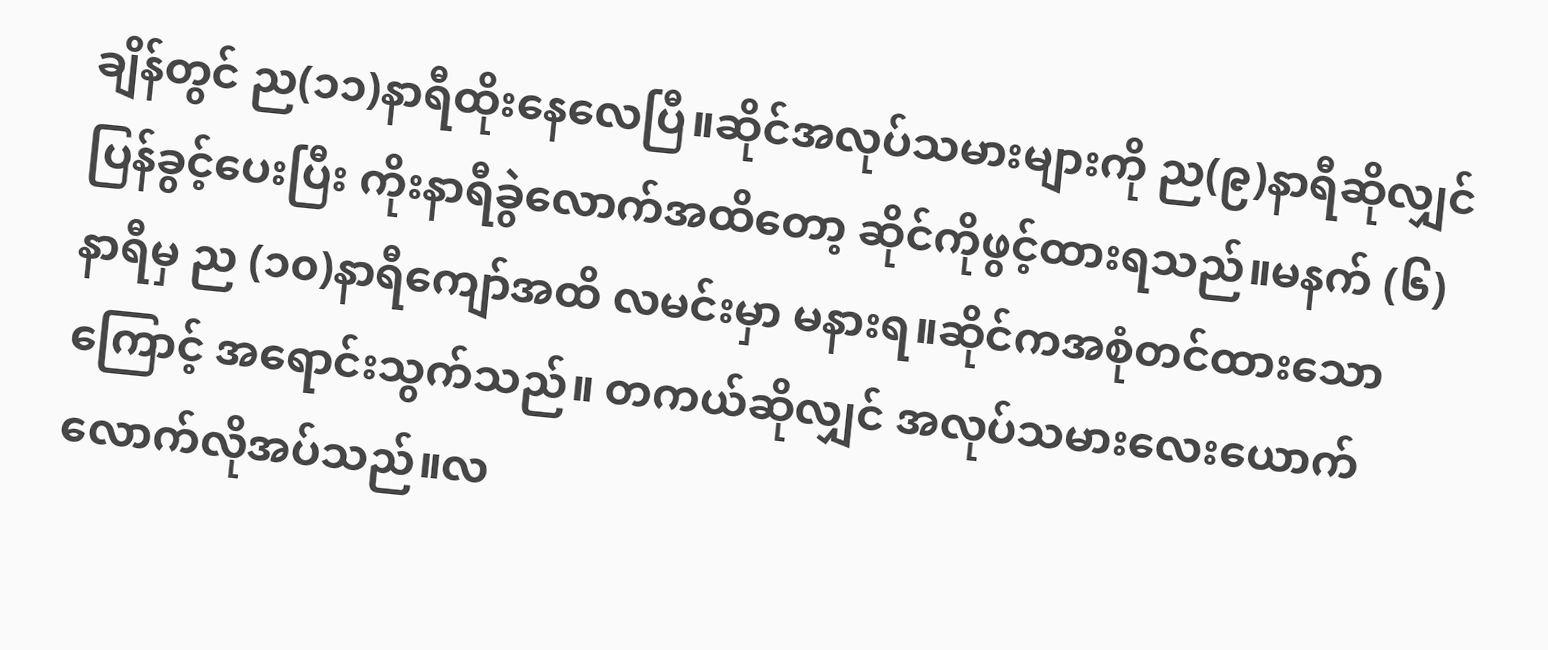ချိန်တွင် ည(၁၁)နာရီထိုးနေလေပြီ။ဆိုင်အလုပ်သမားများကို ည(၉)နာရီဆိုလျှင်
ပြန်ခွင့်ပေးပြီး ကိုးနာရီခွဲလောက်အထိတော့ ဆိုင်ကိုဖွင့်ထားရသည်။မနက် (၆) နာရီမှ ည (၁၀)နာရီကျော်အထိ လမင်းမှာ မနားရ။ဆိုင်ကအစုံတင်ထားသောကြောင့် အရောင်းသွက်သည်။ တကယ်ဆိုလျှင် အလုပ်သမားလေးယောက်လောက်လိုအပ်သည်။လ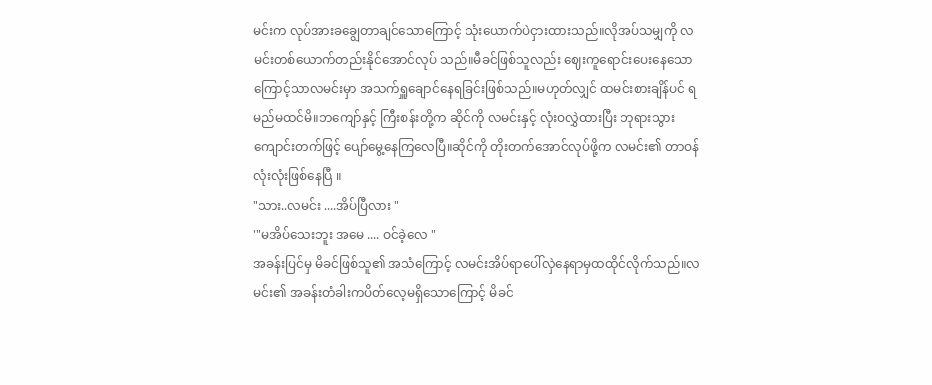မင်းက လုပ်အားခချွေတာချင်သောကြောင့် သုံးယောက်ပဲငှားထားသည်။လိုအပ်သမျှကို လမင်းတစ်ယောက်တည်းနိုင်အောင်လုပ် သည်။မီခင်ဖြစ်သူလည်း ဈေးကူရောင်းပေးနေသောကြောင့်သာလမင်းမှာ အသက်ရှူချောင်နေရခြင်းဖြစ်သည်။မဟုတ်လျှင် ထမင်းစားချိန်ပင် ရမည်မထင်မိ။ဘကျော်နှင့် ကြီးစန်းတို့က ဆိုင်ကို လမင်းနှင့် လုံးဝလွှဲထားပြီး ဘုရားသွားကျောင်းတက်ဖြင့် ပျော်မွေ့နေကြလေပြီ။ဆိုင်ကို တိုးတက်အောင်လုပ်ဖို့က လမင်း၏ တာဝန်လုံးလုံးဖြစ်နေပြီ ။
"သား..လမင်း ....အိပ်ပြီလား "
'"မအိပ်သေးဘူး အမေ .... ဝင်ခဲ့လေ "
အခန်းပြင်မှ မိခင်ဖြစ်သူ၏ အသံကြောင့် လမင်းအိပ်ရာပေါ်လှဲနေရာမှထထိုင်လိုက်သည်။လမင်း၏ အခန်းတံခါးကပိတ်လေ့မရှိသောကြောင့် မိခင်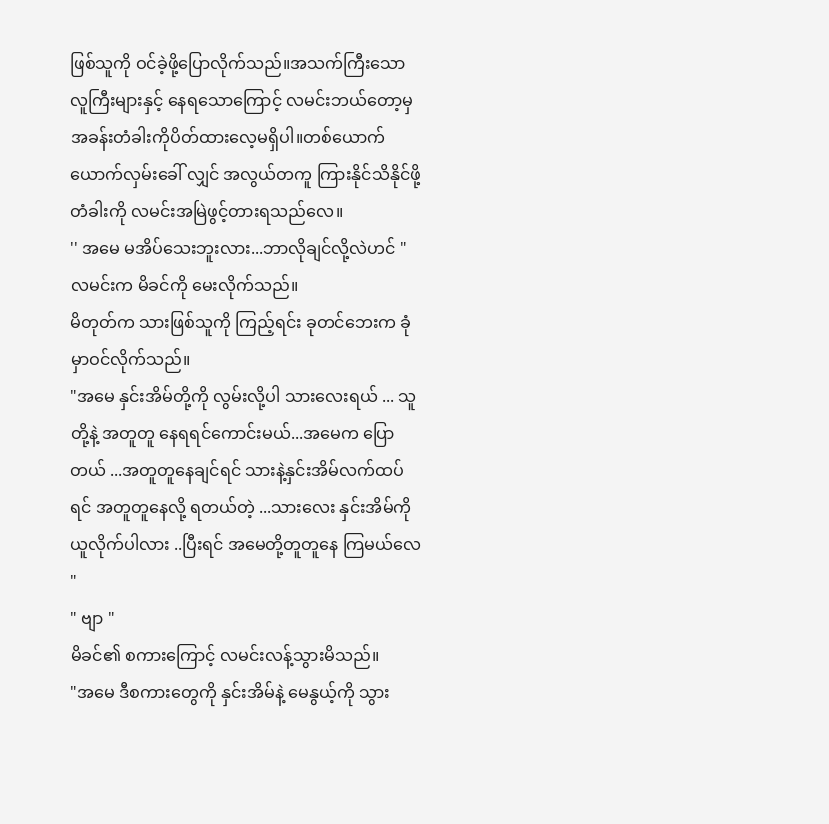ဖြစ်သူကို ဝင်ခဲ့ဖို့ပြောလိုက်သည်။အသက်ကြီးသော လူကြီးများနှင့် နေရသောကြောင့် လမင်းဘယ်တော့မှ အခန်းတံခါးကိုပိတ်ထားလေ့မရှိပါ။တစ်ယောက်ယောက်လှမ်းခေါ် လျှင် အလွယ်တကူ ကြားနိုင်သိနိုင်ဖို့ တံခါးကို လမင်းအမြဲဖွင့်တားရသည်လေ။
'' အမေ မအိပ်သေးဘူးလား...ဘာလိုချင်လို့လဲဟင် "
လမင်းက မိခင်ကို မေးလိုက်သည်။
မိတုတ်က သားဖြစ်သူကို ကြည့်ရင်း ခုတင်ဘေးက ခုံမှာဝင်လိုက်သည်။
"အမေ နှင်းအိမ်တို့ကို လွမ်းလို့ပါ သားလေးရယ် ... သူတို့နဲ့ အတူတူ နေရရင်ကောင်းမယ်...အမေက ပြောတယ် ...အတူတူနေချင်ရင် သားနဲ့နှင်းအိမ်လက်ထပ်ရင် အတူတူနေလို့ ရတယ်တဲ့ ...သားလေး နှင်းအိမ်ကိုယူလိုက်ပါလား ..ပြီးရင် အမေတို့တူတူနေ ကြမယ်လေ "
" ဗျာ "
မိခင်၏ စကားကြောင့် လမင်းလန့်သွားမိသည်။
"အမေ ဒီစကားတွေကို နှင်းအိမ်နဲ့ မေနွယ့်ကို သွား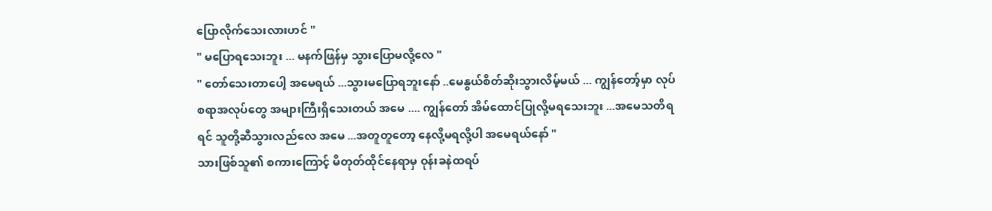ပြောလိုက်သေးလားဟင် "
" မပြောရသေးဘူး ... မနက်ဖြန်မှ သွားပြောမလို့လေ "
" တော်သေးတာပေါ့ အမေရယ် ...သွားမပြောရဘူးနော် ..မေနွယ်စိတ်ဆိုးသွားလိမ့်မယ် ... ကျွန်တော့်မှာ လုပ်စရာအလုပ်တွေ အများကြီးရှိသေးတယ် အမေ .... ကျွန်တော် အိမ်ထောင်ပြုလို့မရသေးဘူး ...အမေသတိရရင် သူတို့ဆီသွားလည်လေ အမေ ...အတူတူတော့ နေလို့မရလို့ပါ အမေရယ်နော် "
သားဖြစ်သူ၏ စကားကြောင့် မိတုတ်ထိုင်နေရာမှ ဝုန်းခနဲထရပ်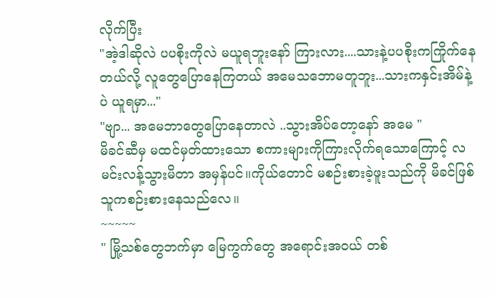လိုက်ပြီး
"အဲ့ဒါဆိုလဲ ပပစိုးကိုလဲ မယူရဘူးနော် ကြားလား....သားနဲ့ပပစိုးကကြိုက်နေတယ်လို့ လူတွေပြောနေကြတယ် အမေသဘောမတူဘူး...သားကနှင်းအိမ်နဲ့ပဲ ယူရမှာ..."
"ဗျာ... အမေဘာတွေပြောနေတာလဲ ..သွားအိပ်တော့နော် အမေ "
မိခင်ဆီမှ မထင်မှတ်ထားသော စကားများကိုကြားလိုက်ရသောကြောင့် လမင်းလန့်သွားမိတာ အမှန်ပင်။ကိုယ်တောင် မစဉ်းစားခဲ့ဖူးသည်ကို မိခင်ဖြစ်သူကစဉ်းစားနေသည်လေ။
~~~~~
" မြို့သစ်တွေဘက်မှာ မြေကွက်တွေ အရောင်းအဝယ် တစ်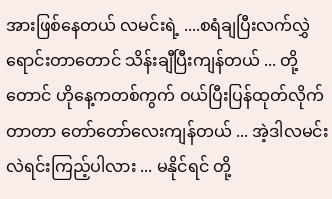အားဖြစ်နေတယ် လမင်းရဲ့ ....စရံချပြီးလက်လွှဲရောင်းတာတောင် သိန်းချီပြီးကျန်တယ် ... တို့တောင် ဟိုနေ့ကတစ်ကွက် ဝယ်ပြီးပြန်ထုတ်လိုက်တာတာ တော်တော်လေးကျန်တယ် ... အဲ့ဒါလမင်းလဲရင်းကြည့်ပါလား ... မနိုင်ရင် တို့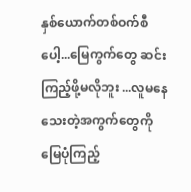နှစ်ယောက်တစ်ဝက်စီပေါ့...မြေကွက်တွေ ဆင်းကြည့်ဖို့မလိုဘူး ...လူမနေသေးတဲ့အကွက်တွေကို မြေပုံကြည့်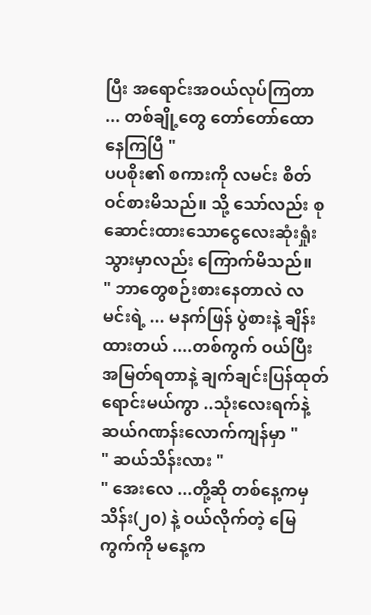ပြီး အရောင်းအဝယ်လုပ်ကြတာ ... တစ်ချို့တွေ တော်တော်ထောနေကြပြီ "
ပပစိုး၏ စကားကို လမင်း စိတ်ဝင်စားမိသည်။ သို့ သော်လည်း စုဆောင်းထားသောငွေလေးဆုံးရှုံးသွားမှာလည်း ကြောက်မိသည်။
" ဘာတွေစဉ်းစားနေတာလဲ လမင်းရဲ့ ... မနက်ဖြန် ပွဲစားနဲ့ ချိန်းထားတယ် ....တစ်ကွက် ဝယ်ပြီး အမြတ်ရတာနဲ့ ချက်ချင်းပြန်ထုတ်ရောင်းမယ်ကွာ ..သုံးလေးရက်နဲ့ ဆယ်ဂဏန်းလောက်ကျန်မှာ "
" ဆယ်သိန်းလား "
" အေးလေ ...တို့ဆို တစ်နေ့ကမှ သိန်း(၂၀) နဲ့ ဝယ်လိုက်တဲ့ မြေကွက်ကို မနေ့က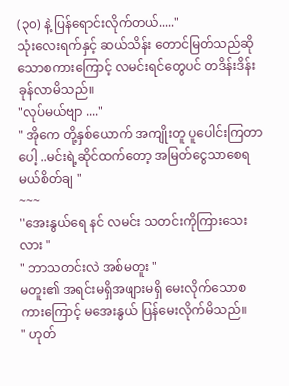(၃၀) နဲ့ ပြန်ရောင်းလိုက်တယ်....."
သုံးလေးရက်နှင့် ဆယ်သိန်း တောင်မြတ်သည်ဆိုသောစကားကြောင့် လမင်းရင်တွေပင် တဒိန်းဒိန်းခုန်လာမိသည်။
"လုပ်မယ်ဗျာ ...."
" အိုကေ တို့နှစ်ယောက် အကျိုးတူ ပူပေါင်းကြတာပေါ့ ..မင်းရဲ့ဆိုင်ထက်တော့ အမြတ်ငွေသာစေရမယ်စိတ်ချ "
~~~
''အေးနွယ်ရေ နင် လမင်း သတင်းကိုကြားသေးလား "
" ဘာသတင်းလဲ အစ်မတူး "
မတူး၏ အရင်းမရှိအဖျားမရှိ မေးလိုက်သောစကားကြောင့် မအေးနွယ် ပြန်မေးလိုက်မိသည်။
" ဟုတ်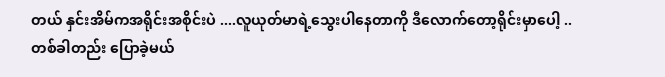တယ် နှင်းအိမ်ကအရိုင်းအစိုင်းပဲ ....လူယုတ်မာရဲ့သွေးပါနေတာကို ဒီလောက်တော့ရိုင်းမှာပေါ့ .. တစ်ခါတည်း ပြောခဲ့မယ်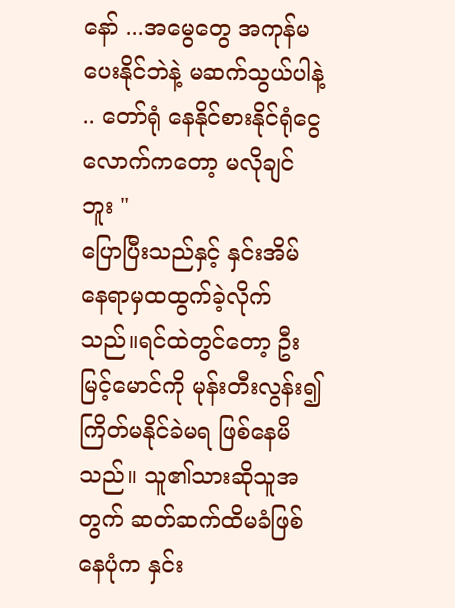နော် ...အမွေတွေ အကုန်မပေးနိုင်ဘဲနဲ့ မဆက်သွယ်ပါနဲ့ .. တော်ရုံ နေနိုင်စားနိုင်ရုံငွေလောက်ကတော့ မလိုချင်ဘူး "
ပြောပြီးသည်နှင့် နှင်းအိမ် နေရာမှထထွက်ခဲ့လိုက်သည်။ရင်ထဲတွင်တော့ ဦးမြင့်မောင်ကို မုန်းတီးလွန်း၍ ကြိတ်မနိုင်ခဲမရ ဖြစ်နေမိသည်။ သူ၏သားဆိုသူအတွက် ဆတ်ဆက်ထိမခံဖြစ်နေပုံက နှင်း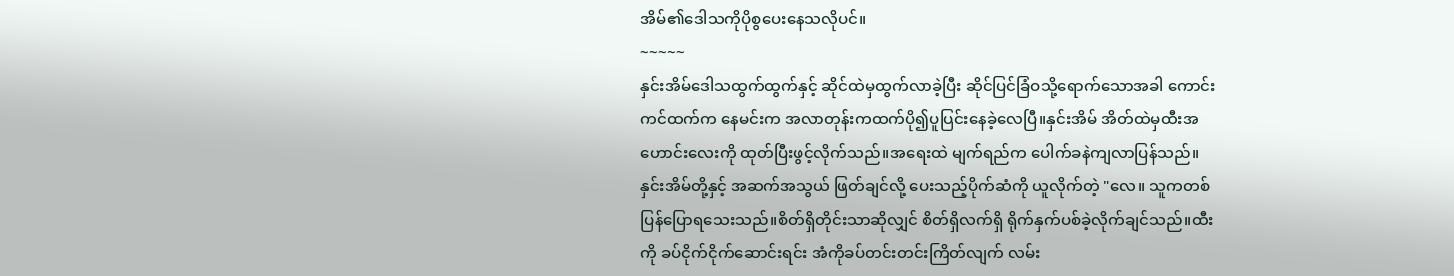အိမ်၏ဒေါသကိုပိုစွပေးနေသလိုပင်။
~~~~~
နှင်းအိမ်ဒေါသထွက်ထွက်နှင့် ဆိုင်ထဲမှထွက်လာခဲ့ပြီး ဆိုင်ပြင်ခြံဝသို့ရောက်သောအခါ ကောင်းကင်ထက်က နေမင်းက အလာတုန်းကထက်ပို၍ပူပြင်းနေခဲ့လေပြီ။နှင်းအိမ် အိတ်ထဲမှထီးအဟောင်းလေးကို ထုတ်ပြီးဖွင့်လိုက်သည်။အရေးထဲ မျက်ရည်က ပေါက်ခနဲကျလာပြန်သည်။ နှင်းအိမ်တို့နှင့် အဆက်အသွယ် ဖြတ်ချင်လို့ ပေးသည့်ပိုက်ဆံကို ယူလိုက်တဲ့ "လေ။ သူကတစ်ပြန်ပြောရသေးသည်။စိတ်ရှိတိုင်းသာဆိုလျှင် စိတ်ရှိလက်ရှိ ရိုက်နှက်ပစ်ခဲ့လိုက်ချင်သည်။ထီးကို ခပ်ငိုက်ငိုက်ဆောင်းရင်း အံကိုခပ်တင်းတင်းကြိတ်လျက် လမ်း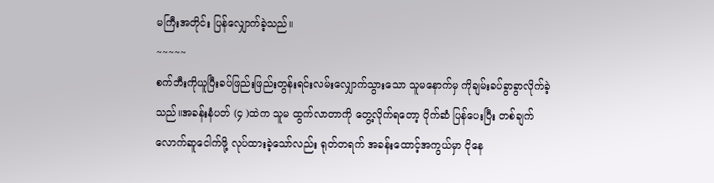မကြီးအတိုင်း ပြန်လျှောက်ခဲ့သည်။
~~~~~
စက်ဘီးကိုယူပြီးခပ်ဖြည်းဖြည်းတွန်းရင်းလမ်းလျှောက်သွားသော သူမနောက်မှ ကိုချမ်းခပ်ခွာခွာလိုက်ခဲ့သည်။အခန်းနံပတ် (၄ )ထဲက သူမ ထွက်လာတာကို တွေ့လိုက်ရတော့ ပိုက်ဆံ ပြန်ပေးပြီး တစ်ချက်လောက်ဆူငေါက်ဖို့ လုပ်ထားခဲ့သော်လည်း ရုတ်တရက် အခန်းထောင့်အကွယ်မှာ ငိုနေ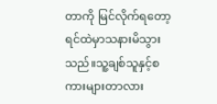တာကို မြင်လိုက်ရတော့ ရင်ထဲမှာသနားမိသွားသည်။သူ့ချစ်သူနှင့်စကားများတာလား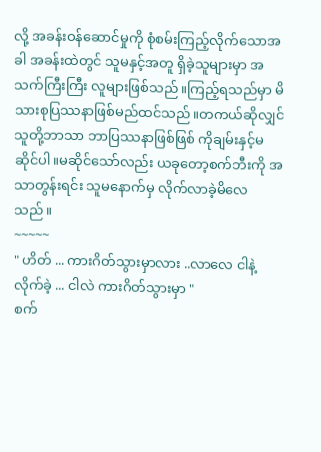လို့ အခန်းဝန်ဆောင်မှုကို စုံစမ်းကြည့်လိုက်သောအခါ အခန်းထဲတွင် သူမနှင့်အတူ ရှိခဲ့သူများမှာ အသက်ကြီးကြီး လူများဖြစ်သည်။ကြည့်ရသည်မှာ မိသားစုပြဿနာဖြစ်မည်ထင်သည်။တကယ်ဆိုလျှင် သူတို့ဘာသာ ဘာပြဿနာဖြစ်ဖြစ် ကိုချမ်းနှင့်မဆိုင်ပါ။မဆိုင်သော်လည်း ယခုတော့စက်ဘီးကို အသာတွန်းရင်း သူမနောက်မှ လိုက်လာခဲ့မိလေသည်။
~~~~~
" ဟိတ် ... ကားဂိတ်သွားမှာလား ..လာလေ ငါနဲ့လိုက်ခဲ့ ... ငါလဲ ကားဂိတ်သွားမှာ "
စက်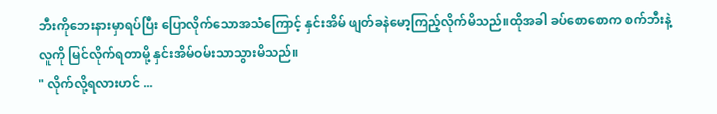ဘီးကိုဘေးနားမှာရပ်ပြီး ပြောလိုက်သောအသံကြောင့် နှင်းအိမ် ဖျတ်ခနဲမော့ကြည့်လိုက်မိသည်။ထိုအခါ ခပ်စောစောက စက်ဘီးနဲ့လူကို မြင်လိုက်ရတာမို့ နှင်းအိမ်ဝမ်းသာသွားမိသည်။
" လိုက်လို့ရလားဟင် ...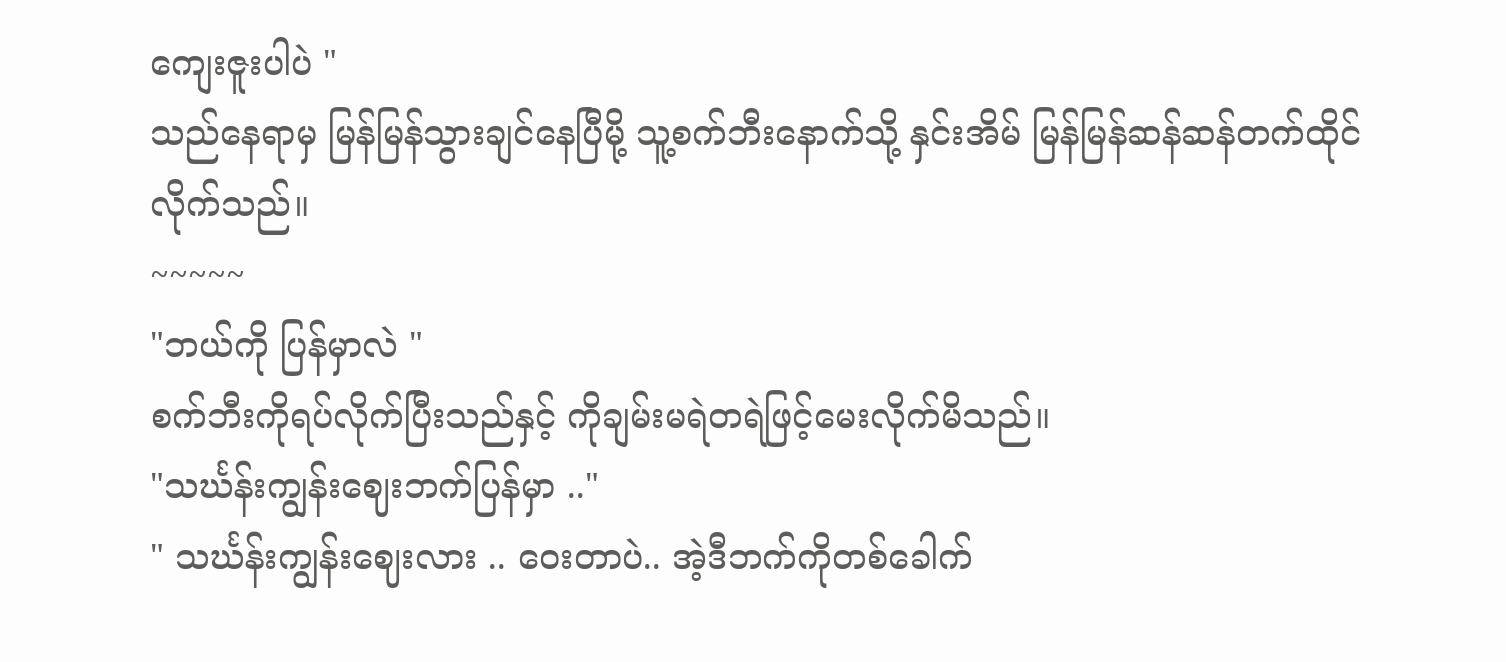ကျေးဇူးပါပဲ "
သည်နေရာမှ မြန်မြန်သွားချင်နေပြီမို့ သူ့စက်ဘီးနောက်သို့ နှင်းအိမ် မြန်မြန်ဆန်ဆန်တက်ထိုင်လိုက်သည်။
~~~~~
"ဘယ်ကို ပြန်မှာလဲ "
စက်ဘီးကိုရပ်လိုက်ပြီးသည်နှင့် ကိုချမ်းမရဲတရဲဖြင့်မေးလိုက်မိသည်။
"သင်္ဃန်းကျွန်းဈေးဘက်ပြန်မှာ .."
" သင်္ဃန်းကျွန်းဈေးလား .. ဝေးတာပဲ.. အဲ့ဒီဘက်ကိုတစ်ခေါက်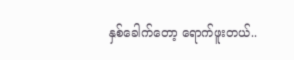နှစ်ခေါက်တော့ ရောက်ဖူးတယ်..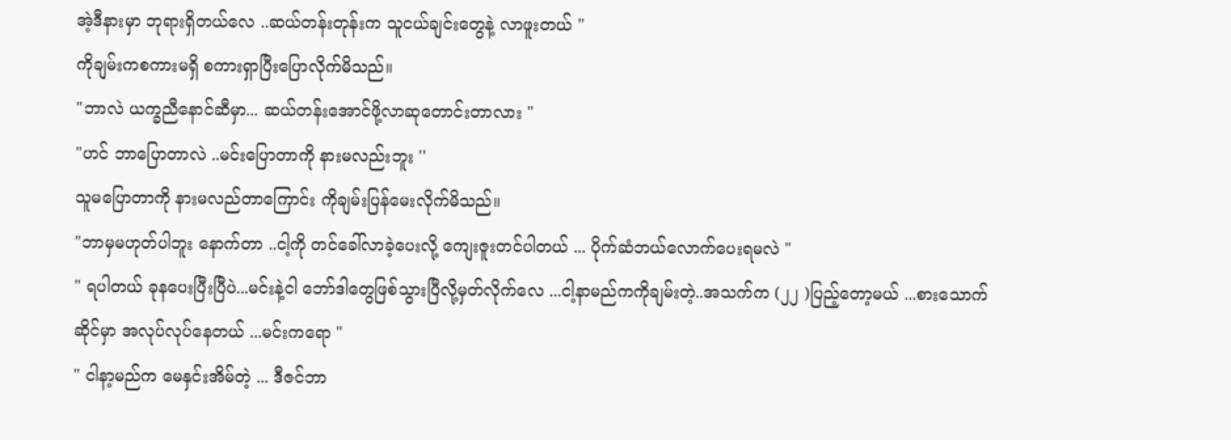အဲ့ဒီနားမှာ ဘုရားရှိတယ်လေ ..ဆယ်တန်းတုန်းက သူငယ်ချင်းတွေနဲ့ လာဖူးတယ် "
ကိုချမ်းကစကားမရှိ စကားရှာပြီးပြောလိုက်မိသည်။
"ဘာလဲ ယက္ခညီနောင်ဆီမှာ... ဆယ်တန်းအောင်ဖို့လာဆုတောင်းတာလား "
"ဟင် ဘာပြောတာလဲ ..မင်းပြောတာကို နားမလည်းဘူး ''
သူမပြောတာကို နားမလည်တာကြောင်း ကိုချမ်းပြန်မေးလိုက်မိသည်။
"ဘာမှမဟုတ်ပါဘူး နောက်တာ ..ငါ့ကို တင်ခေါ်လာခဲ့ပေးလို့ ကျေးဇူးတင်ပါတယ် ... ပိုက်ဆံဘယ်လောက်ပေးရမလဲ "
" ရပါတယ် ခုနပေးပြီးပြီပဲ...မင်းနဲ့ငါ ဘော်ဒါတွေဖြစ်သွားပြီလို့မှတ်လိုက်လေ ...ငါ့နာမည်ကကိုချမ်းတဲ့..အသက်က (၂၂ )ပြည့်တော့မယ် ...စားသောက်ဆိုင်မှာ အလုပ်လုပ်နေတယ် ...မင်းကရော "
" ငါနာ့မည်က မေနှင်းအိမ်တဲ့ ... ဒီဇင်ဘာ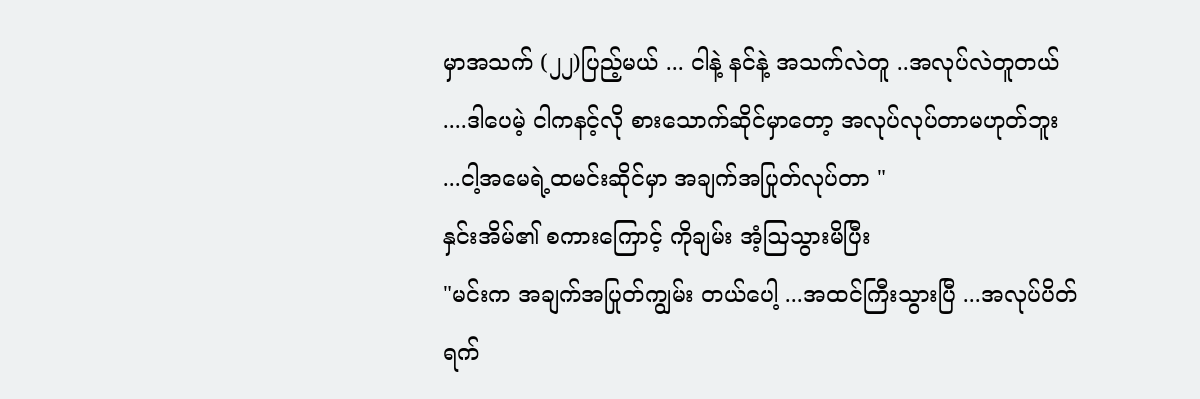မှာအသက် (၂၂)ပြည့်မယ် ... ငါနဲ့ နင်နဲ့ အသက်လဲတူ ..အလုပ်လဲတူတယ် ....ဒါပေမဲ့ ငါကနင့်လို စားသောက်ဆိုင်မှာတော့ အလုပ်လုပ်တာမဟုတ်ဘူး ...ငါ့အမေရဲ့ထမင်းဆိုင်မှာ အချက်အပြုတ်လုပ်တာ "
နှင်းအိမ်၏ စကားကြောင့် ကိုချမ်း အံ့ဩသွားမိပြီး
"မင်းက အချက်အပြုတ်ကျွမ်း တယ်ပေါ့ ...အထင်ကြီးသွားပြီ ...အလုပ်ပိတ်ရက်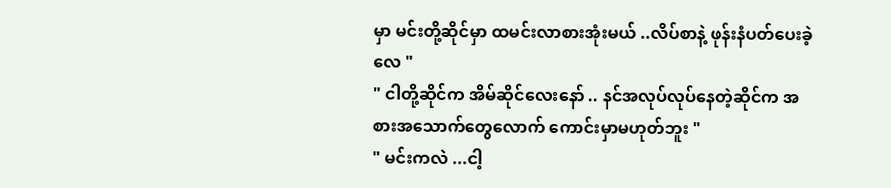မှာ မင်းတို့ဆိုင်မှာ ထမင်းလာစားအုံးမယ် ..လိပ်စာနဲ့ ဖုန်းနံပတ်ပေးခဲ့လေ "
" ငါတို့ဆိုင်က အိမ်ဆိုင်လေးနော် .. နင်အလုပ်လုပ်နေတဲ့ဆိုင်က အစားအသောက်တွေလောက် ကောင်းမှာမဟုတ်ဘူး "
" မင်းကလဲ ...ငါ့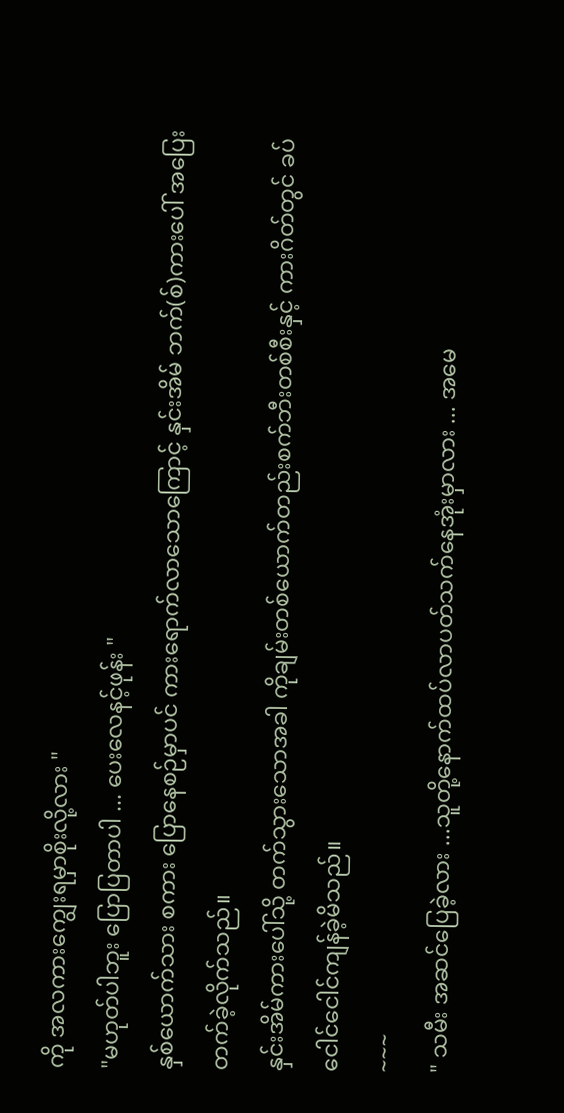ကို အလကားကျွေးရမှာစိုးလို့လား "
"မဟုတ်ပါဘူး ပြောပြတာပါ ... ပေးလေနင့်ဖုန်း "
နှစ်ယောက်သား စကား ပြောနေစဉ်မှာပင် ကားရောက်လာသောကြောင့် နှင်းအိမ် ဘက်(စ်)ကားပေါ် အပြေးတက်ခဲ့လိုက်သည်။
နှင်းအိမ်ကားပေါ်သို့ တက်သွားသောအခါ ကိုချမ်းတစ်ယောက်တည်းစက်ဘီးတစ်စီးနှင့် ကားဂိတ်တွင် ခပ်ငေါင်ငေါင်ကျန်ခဲ့မိသည်။
~~~
" သမီး အဆင်ပြေခဲ့လား ...သူတို့နောက်ထပ်လာပတ်သက်နေအုံးမှာလား ... အမေ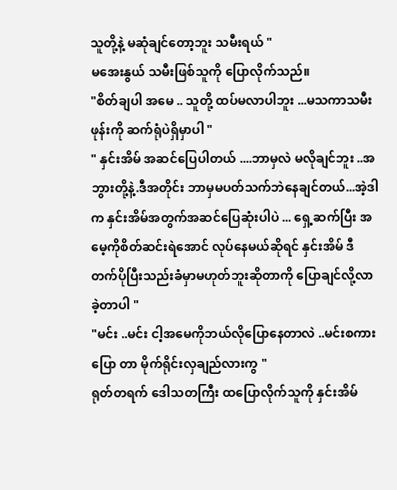သူတို့နဲ့ မဆုံချင်တော့ဘူး သမီးရယ် "
မအေးနွယ် သမီးဖြစ်သူကို ပြောလိုက်သည်။
"စိတ်ချပါ အမေ .. သူတို့ ထပ်မလာပါဘူး ...မသကာသမီးဖုန်းကို ဆက်ရုံပဲရှိမှာပါ "
" နှင်းအိမ် အဆင်ပြေပါတယ် ....ဘာမှလဲ မလိုချင်ဘူး ..အဘွားတို့နဲ့.ဒီအတိုင်း ဘာမှမပတ်သက်ဘဲနေချင်တယ်...အဲ့ဒါက နှင်းအိမ်အတွက်အဆင်ပြေဆုံးပါပဲ ... ရှေ့ဆက်ပြီး အမေ့ကိုစိတ်ဆင်းရဲအောင် လုပ်နေမယ်ဆိုရင် နှင်းအိမ် ဒီတက်ပိုပြီးသည်းခံမှာမဟုတ်ဘူးဆိုတာကို ပြောချင်လို့လာခဲ့တာပါ "
"မင်း ..မင်း ငါ့အမေကိုဘယ်လိုပြောနေတာလဲ ..မင်းစကားပြော တာ မိုက်ရိုင်းလှချည်လားကွ "
ရုတ်တရက် ဒေါသတကြီး ထပြောလိုက်သူကို နှင်းအိမ်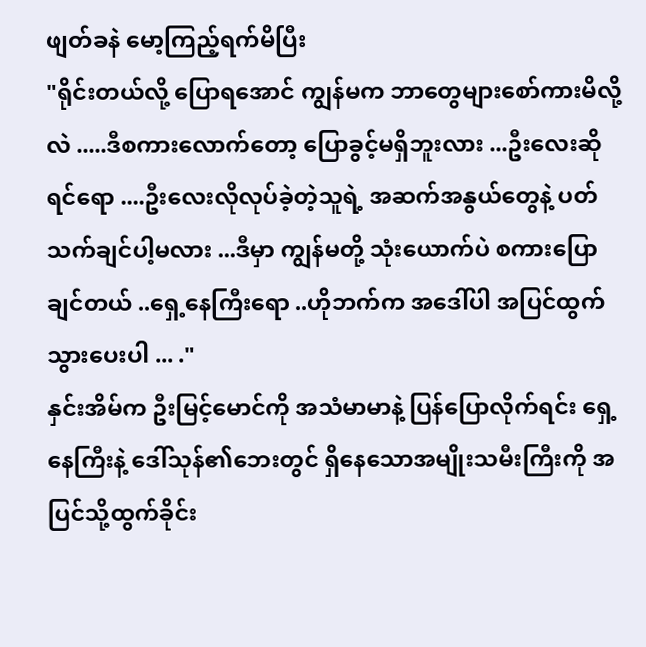ဖျတ်ခနဲ မော့ကြည့်ရက်မိပြီး
"ရိုင်းတယ်လို့ ပြောရအောင် ကျွန်မက ဘာတွေများစော်ကားမိလို့လဲ .....ဒီစကားလောက်တော့ ပြောခွင့်မရှိဘူးလား ...ဦးလေးဆိုရင်ရော ....ဦးလေးလိုလုပ်ခဲ့တဲ့သူရဲ့ အဆက်အနွယ်တွေနဲ့ ပတ်သက်ချင်ပါ့မလား ...ဒီမှာ ကျွန်မတို့ သုံးယောက်ပဲ စကားပြောချင်တယ် ..ရှေ့နေကြီးရော ..ဟိုဘက်က အဒေါ်ပါ အပြင်ထွက်သွားပေးပါ ... ."
နှင်းအိမ်က ဦးမြင့်မောင်ကို အသံမာမာနဲ့ ပြန်ပြောလိုက်ရင်း ရှေ့နေကြီးနဲ့ ဒေါ်သုန်၏ဘေးတွင် ရှိနေသောအမျိုးသမီးကြီးကို အပြင်သို့ထွက်ခိုင်း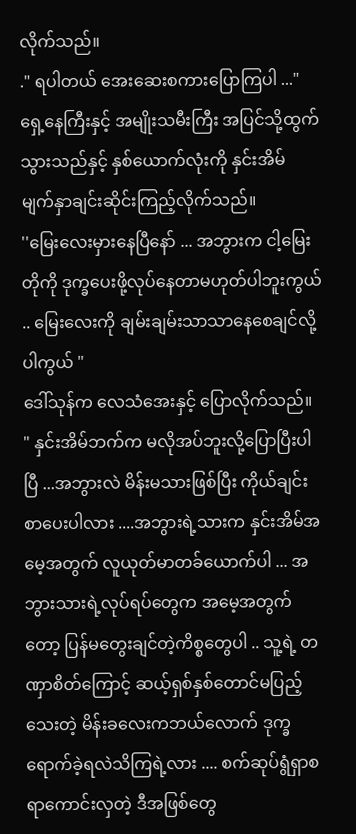လိုက်သည်။
." ရပါတယ် အေးဆေးစကားပြောကြပါ ..."
ရှေ့နေကြီးနှင့် အမျိုးသမီးကြီး အပြင်သို့ထွက်သွားသည်နှင့် နှစ်ယောက်လုံးကို နှင်းအိမ် မျက်နှာချင်းဆိုင်းကြည့်လိုက်သည်။
''မြေးလေးမှားနေပြီနော် ... အဘွားက ငါ့မြေးတိုကို ဒုက္ခပေးဖို့လုပ်နေတာမဟုတ်ပါဘူးကွယ် .. မြေးလေးကို ချမ်းချမ်းသာသာနေစေချင်လို့ပါကွယ် "
ဒေါ်သုန်က လေသံအေးနှင့် ပြောလိုက်သည်။
" နှင်းအိမ်ဘက်က မလိုအပ်ဘူးလို့ပြောပြီးပါပြီ ...အဘွားလဲ မိန်းမသားဖြစ်ပြီး ကိုယ်ချင်းစာပေးပါလား ....အဘွားရဲ့သားက နှင်းအိမ်အမေ့အတွက် လူယုတ်မာတခ်ယောက်ပါ ... အဘွားသားရဲ့လုပ်ရပ်တွေက အမေ့အတွက်တော့ ပြန်မတွေးချင်တဲ့ကိစ္စတွေပါ .. သူ့ရဲ့ တဏှာစိတ်ကြောင့် ဆယ့်ရှစ်နှစ်တောင်မပြည့်သေးတဲ့ မိန်းခလေးကဘယ်လောက် ဒုက္ခရောက်ခဲ့ရလဲသိကြရဲ့လား .... စက်ဆုပ်ရွံရှာစရာကောင်းလှတဲ့ ဒီအဖြစ်တွေ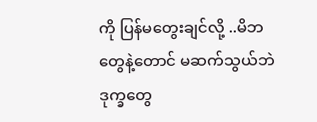ကို ပြန်မတွေးချင်လို့ ..မိဘတွေနဲ့တောင် မဆက်သွယ်ဘဲ ဒုက္ခတွေ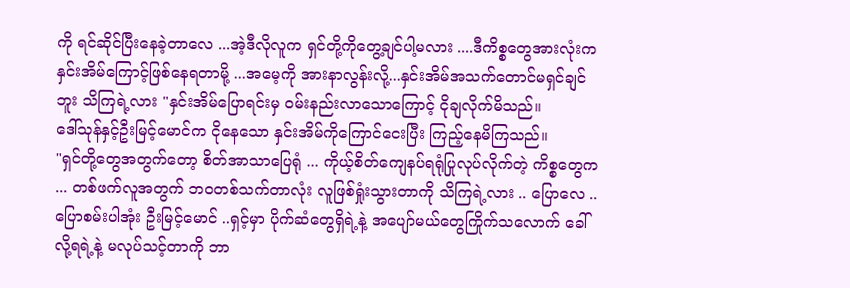ကို ရင်ဆိုင်ပြီးနေခဲ့တာလေ ...အဲ့ဒီလိုလူက ရှင်တို့ကိုတွေ့ချင်ပါ့မလား ....ဒီကိစ္စတွေအားလုံးကနှင်းအိမ်ကြောင့်ဖြစ်နေရတာမို့ ...အမေ့ကို အားနာလွန်းလို့...နှင်းအိမ်အသက်တောင်မရှင်ချင်ဘူး သိကြရဲ့လား "နှင်းအိမ်ပြောရင်းမှ ဝမ်းနည်းလာသောကြောင့် ငိုချလိုက်မိသည်။
ဒေါ်သုန်နှင့်ဦးမြင့်မောင်က ငိုနေသော နှင်းအိမ်ကိုကြောင်ငေးပြီး ကြည့်နေမိကြသည်။
"ရှင်တို့တွေအတွက်တော့ စိတ်အာသာပြေရုံ ... ကိုယ့်စိတ်ကျေနပ်ရရုံပြုလုပ်လိုက်တဲ့ ကိစ္စတွေက ... တစ်ဖက်လူအတွက် ဘဝတစ်သက်တာလုံး လူဖြစ်ရှုံးသွားတာကို သိကြရဲ့လား .. ပြောလေ .. ပြောစမ်းပါအုံး ဦးမြင့်မောင် ..ရှင့်မှာ ပိုက်ဆံတွေရှိရဲ့နဲ့ အပျော်မယ်တွေကြိုက်သလောက် ခေါ်လို့ရရဲ့နဲ့ မလုပ်သင့်တာကို ဘာ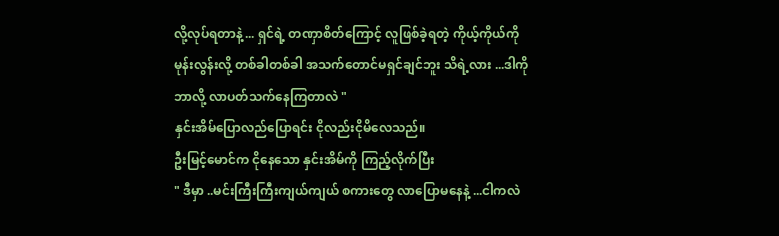လို့လုပ်ရတာနဲ့ ... ရှင်ရဲ့ တဏှာစိတ်ကြောင့် လူဖြစ်ခဲ့ရတဲ့ ကိုယ့်ကိုယ်ကို မုန်းလွန်းလို့ တစ်ခါတစ်ခါ အသက်တောင်မရှင်ချင်ဘူး သိရဲ့လား ...ဒါကို ဘာလို့ လာပတ်သက်နေကြတာလဲ "
နှင်းအိမ်ပြောလည်ပြောရင်း ငိုလည်းငိုမိလေသည်။
ဦးမြင့်မောင်က ငိုနေသော နှင်းအိမ်ကို ကြည့်လိုက်ပြီး
" ဒီမှာ ..မင်းကြီးကြီးကျယ်ကျယ် စကားတွေ လာပြောမနေနဲ့ ...ငါကလဲ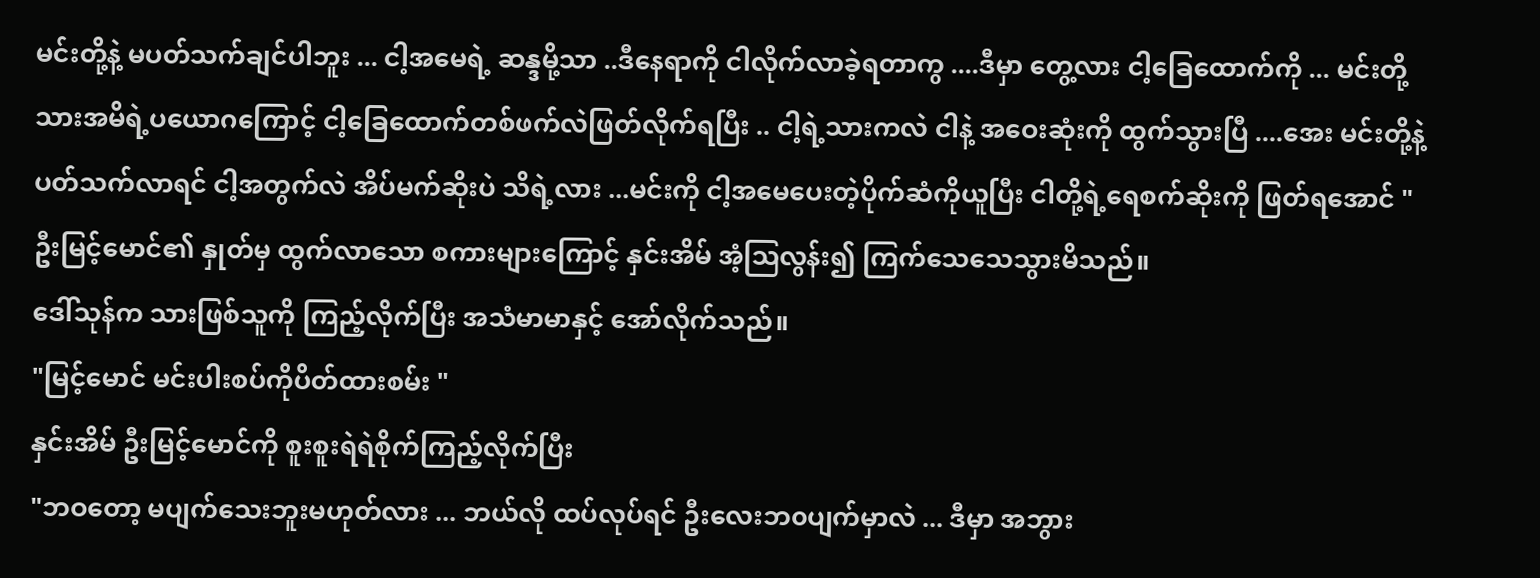မင်းတို့နဲ့ မပတ်သက်ချင်ပါဘူး ... ငါ့အမေရဲ့ ဆန္ဒမို့သာ ..ဒီနေရာကို ငါလိုက်လာခဲ့ရတာကွ ....ဒီမှာ တွေ့လား ငါ့ခြေထောက်ကို ... မင်းတို့သားအမိရဲ့ပယောဂကြောင့် ငါ့ခြေထောက်တစ်ဖက်လဲဖြတ်လိုက်ရပြီး .. ငါ့ရဲ့သားကလဲ ငါနဲ့ အဝေးဆုံးကို ထွက်သွားပြီ ....အေး မင်းတို့နဲ့ ပတ်သက်လာရင် ငါ့အတွက်လဲ အိပ်မက်ဆိုးပဲ သိရဲ့လား ...မင်းကို ငါ့အမေပေးတဲ့ပိုက်ဆံကိုယူပြီး ငါတို့ရဲ့ရေစက်ဆိုးကို ဖြတ်ရအောင် "
ဦးမြင့်မောင်၏ နှုတ်မှ ထွက်လာသော စကားများကြောင့် နှင်းအိမ် အံ့ဩလွန်း၍ ကြက်သေသေသွားမိသည်။
ဒေါ်သုန်က သားဖြစ်သူကို ကြည့်လိုက်ပြီး အသံမာမာနှင့် အော်လိုက်သည်။
"မြင့်မောင် မင်းပါးစပ်ကိုပိတ်ထားစမ်း "
နှင်းအိမ် ဦးမြင့်မောင်ကို စူးစူးရဲရဲစိုက်ကြည့်လိုက်ပြီး
"ဘဝတော့ မပျက်သေးဘူးမဟုတ်လား ... ဘယ်လို ထပ်လုပ်ရင် ဦးလေးဘ၀ပျက်မှာလဲ ... ဒီမှာ အဘွား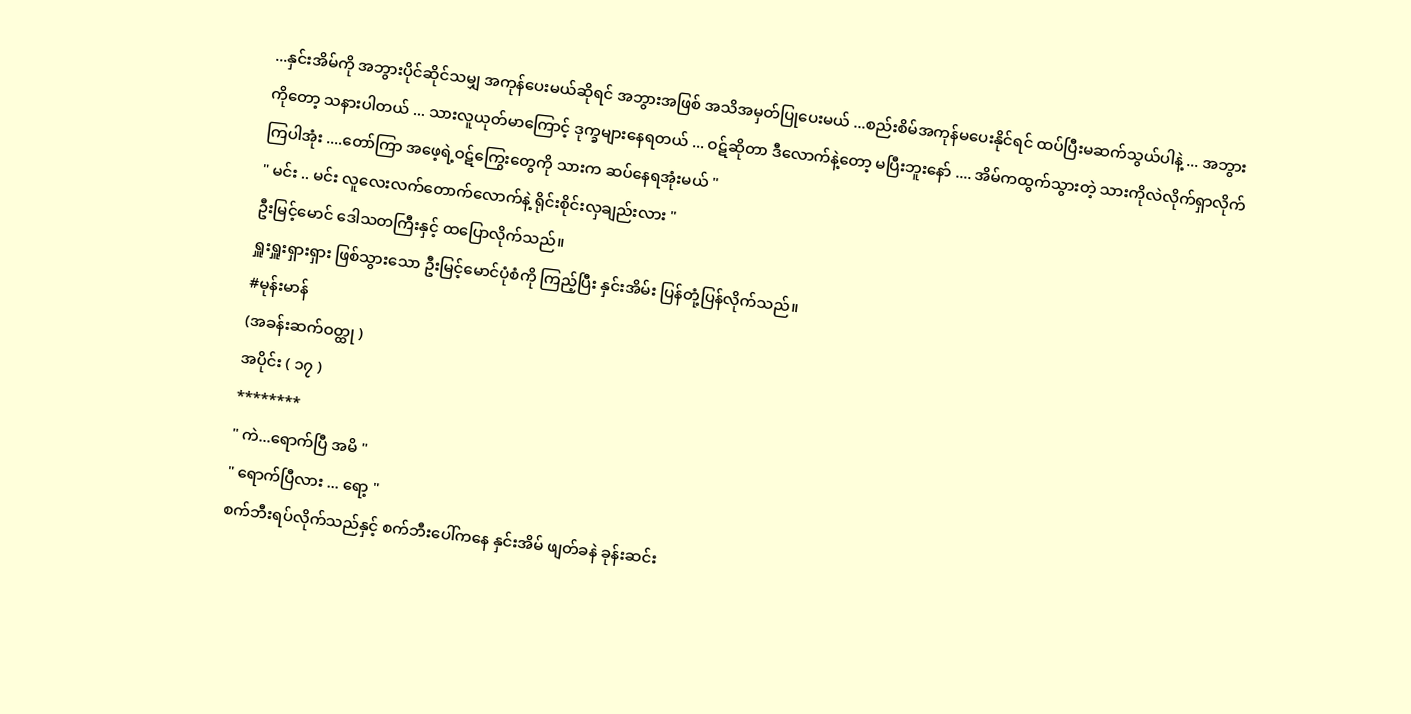...နှင်းအိမ်ကို အဘွားပိုင်ဆိုင်သမျှ အကုန်ပေးမယ်ဆိုရင် အဘွားအဖြစ် အသိအမှတ်ပြုပေးမယ် ...စည်းစိမ်အကုန်မပေးနိုင်ရင် ထပ်ပြီးမဆက်သွယ်ပါနဲ့ ... အဘွားကိုတော့ သနားပါတယ် ... သားလူယုတ်မာကြောင့် ဒုက္ခများနေရတယ် ... ဝဋ်ဆိုတာ ဒီလောက်နဲ့တော့ မပြီးဘူးနော် .... အိမ်ကထွက်သွားတဲ့ သားကိုလဲလိုက်ရှာလိုက်ကြပါအုံး ....တော်ကြာ အဖေ့ရဲ့ဝဋ်ကြွေးတွေကို သားက ဆပ်နေရအုံးမယ် "
" မင်း .. မင်း လူလေးလက်တောက်လောက်နဲ့ ရိုင်းစိုင်းလှချည်းလား "
ဦးမြင့်မောင် ဒေါသတကြီးနှင့် ထပြောလိုက်သည်။
ရှူးရှူးရှားရှား ဖြစ်သွားသော ဦးမြင့်မောင်ပုံစံကို ကြည့်ပြီး နှင်းအိမ်း ပြန်တုံ့ပြန်လိုက်သည်။
#မုန်းမာန်
(အခန်းဆက်ဝတ္ထု )
အပိုင်း ( ၁၇ )
********
" ကဲ...ရောက်ပြီ အမိ "
" ရောက်ပြီလား ... ရော့ "
စက်ဘီးရပ်လိုက်သည်နှင့် စက်ဘီးပေါ်ကနေ နှင်းအိမ် ဖျတ်ခနဲ ခုန်းဆင်း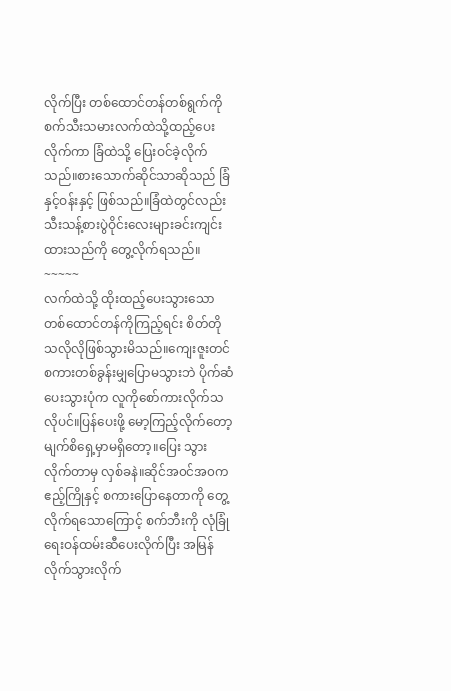လိုက်ပြီး တစ်ထောင်တန်တစ်ရွက်ကို စက်သီးသမားလက်ထဲသို့ထည့်ပေးလိုက်ကာ ခြံထဲသို့ ပြေးဝင်ခဲ့လိုက်သည်။စားသောက်ဆိုင်သာဆိုသည် ခြံနှင့်ဝန်းနှင့် ဖြစ်သည်။ခြံထဲတွင်လည်း သီးသန့်စားပွဲဝိုင်းလေးများခင်းကျင်းထားသည်ကို တွေ့လိုက်ရသည်။
~~~~~
လက်ထဲသို့ ထိုးထည့်ပေးသွားသော တစ်ထောင်တန်ကိုကြည့်ရင်း စိတ်တိုသလိုလိုဖြစ်သွားမိသည်။ကျေးဇူးတင်စကားတစ်ခွန်းမျှပြောမသွားဘဲ ပိုက်ဆံပေးသွားပုံက လူကိုစော်ကားလိုက်သလိုပင်။ပြန်ပေးဖို့ မော့ကြည့်လိုက်တော့ မျက်စိရှေ့မှာမရှိတော့။ပြေး သွားလိုက်တာမှ လှစ်ခနဲ။ဆိုင်အ၀င်အ၀က ဧည့်ကြိုနှင့် စကားပြောနေတာကို တွေ့လိုက်ရသောကြောင့် စက်ဘီးကို လုံခြုံရေးဝန်ထမ်းဆီပေးလိုက်ပြီး အမြန်လိုက်သွားလိုက်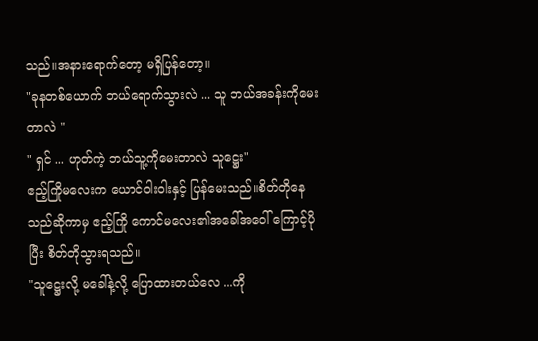သည်။အနားရောက်တော့ မရှိပြန်တော့။
"ခုနတစ်ယောက် ဘယ်ရောက်သွားလဲ ... သူ ဘယ်အခန်းကိုမေးတာလဲ "
" ရှင် ... ဟုတ်ကဲ့ ဘယ်သူ့ကိုမေးတာလဲ သူဋ္ဌေး"
ဧည့်ကြိုမလေးက ယောင်ဝါးဝါးနှင့် ပြန်မေးသည်။စိတ်တိုနေသည်ဆိုကာမှ ဧည့်ကြို ကောင်မလေး၏အခေါ်အဝေါ် ကြောင့်ပိုပြီး စိတ်တိုသွားရသည်။
"သူဋ္ဌေးလို့ မခေါ်နဲ့လို့ ပြောထားတယ်လေ ...ကို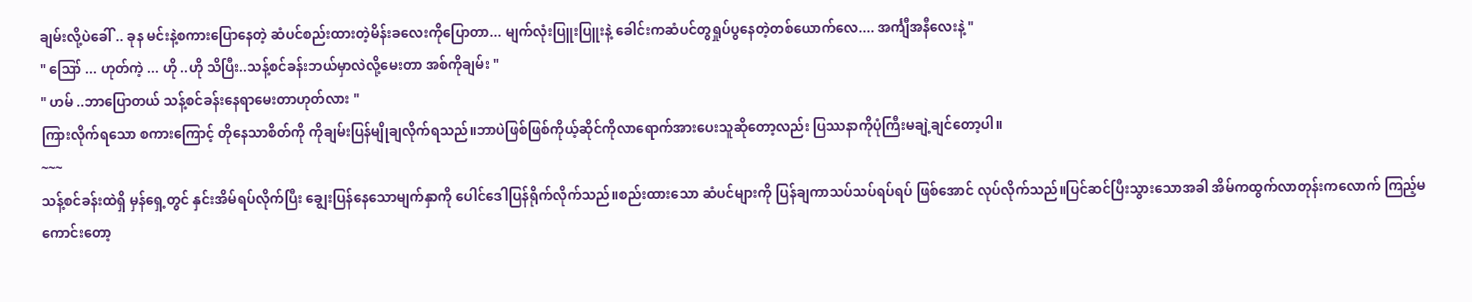ချမ်းလို့ပဲခေါ် .. ခုန မင်းနဲ့စကားပြောနေတဲ့ ဆံပင်စည်းထားတဲ့မိန်းခလေးကိုပြောတာ... မျက်လုံးပြူးပြူးနဲ့ ခေါင်းကဆံပင်တွရှုပ်ပွနေတဲ့တစ်ယောက်လေ.... အင်္ကျီအနီလေးနဲ့ "
" ဪ ... ဟုတ်ကဲ့ ... ဟို ..ဟို သိပြီး..သန့်စင်ခန်းဘယ်မှာလဲလို့မေးတာ အစ်ကိုချမ်း "
" ဟမ် ..ဘာပြောတယ် သန့်စင်ခန်းနေရာမေးတာဟုတ်လား "
ကြားလိုက်ရသော စကားကြောင့် တိုနေသာစိတ်ကို ကိုချမ်းပြန်မျိုချလိုက်ရသည်။ဘာပဲဖြစ်ဖြစ်ကိုယ့်ဆိုင်ကိုလာရောက်အားပေးသူဆိုတော့လည်း ပြဿနာကိုပုံကြီးမချဲ့ချင်တော့ပါ။
~~~
သန့်စင်ခန်းထဲရှိ မှန်ရှေ့တွင် နှင်းအိမ်ရပ်လိုက်ပြီး ချွေးပြန်နေသောမျက်နှာကို ပေါင်ဒေါပြန်ရိုက်လိုက်သည်။စည်းထားသော ဆံပင်များကို ပြန်ချကာသပ်သပ်ရပ်ရပ် ဖြစ်အောင် လုပ်လိုက်သည်။ပြင်ဆင်ပြီးသွားသောအခါ အိမ်ကထွက်လာတုန်းကလောက် ကြည့်မကောင်းတော့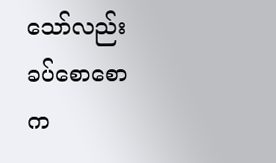သော်လည်း ခပ်စောစောက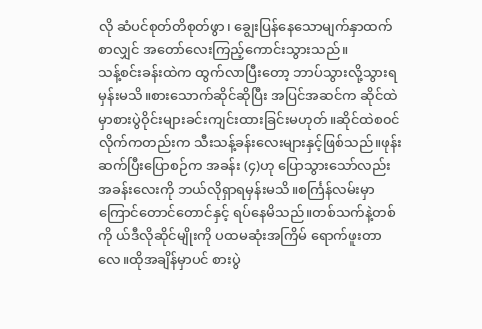လို ဆံပင်စုတ်တိစုတ်ဖွာ၊ ချွေးပြန်နေသောမျက်နှာထက်စာလျှင် အတော်လေးကြည့်ကောင်းသွားသည်။
သန့်စင်းခန်းထဲက ထွက်လာပြီးတော့ ဘာပ်သွားလို့သွားရမှန်းမသိ။စားသောက်ဆိုင်ဆိုပြီး အပြင်အဆင်က ဆိုင်ထဲမှာစားပွဲဝိုင်းများခင်းကျင်းထားခြင်းမဟုတ်။ဆိုင်ထဲစ၀င်လိုက်ကတည်းက သီးသန့်ခန်းလေးများနှင့်ဖြစ်သည်။ဖုန်းဆက်ပြီးပြောစဉ်က အခန်း (၄)ဟု ပြောသွားသော်လည်း အခန်းလေးကို ဘယ်လိုရှာရမှန်းမသိ။စင်္ကြန်လမ်းမှာ ကြောင်တောင်တောင်နှင့် ရပ်နေမိသည်။တစ်သက်နဲ့တစ်ကို ယ်ဒီလိုဆိုင်မျိုးကို ပထမဆုံးအကြိမ် ရောက်ဖူးတာလေ။ထိုအချိန်မှာပင် စားပွဲ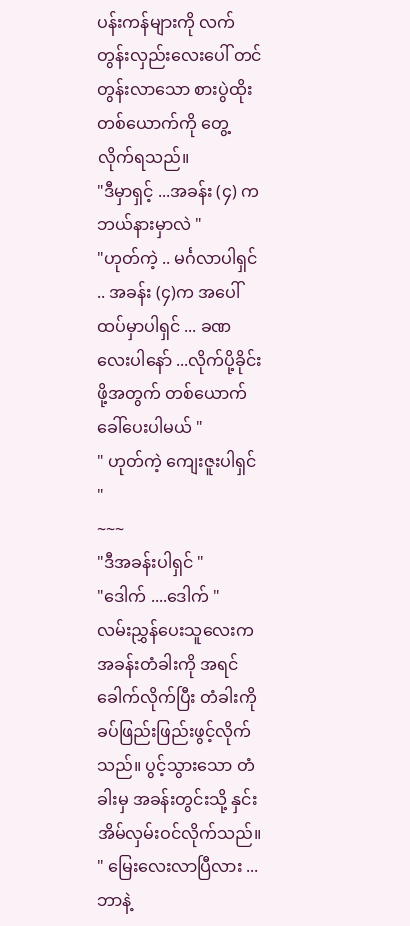ပန်းကန်များကို လက်တွန်းလှည်းလေးပေါ် တင်တွန်းလာသော စားပွဲထိုးတစ်ယောက်ကို တွေ့လိုက်ရသည်။
"ဒီမှာရှင့် ...အခန်း (၄) က ဘယ်နားမှာလဲ "
"ဟုတ်ကဲ့ .. မင်္ဂလာပါရှင် .. အခန်း (၄)က အပေါ်ထပ်မှာပါရှင် ... ခဏလေးပါနော် ...လိုက်ပို့ခိုင်းဖို့အတွက် တစ်ယောက်ခေါ်ပေးပါမယ် "
" ဟုတ်ကဲ့ ကျေးဇူးပါရှင် "
~~~
"ဒီအခန်းပါရှင် "
"ဒေါက် ....ဒေါက် "
လမ်းညွှန်ပေးသူလေးက အခန်းတံခါးကို အရင်ခေါက်လိုက်ပြီး တံခါးကိုခပ်ဖြည်းဖြည်းဖွင့်လိုက်သည်။ ပွင့်သွားသော တံခါးမှ အခန်းတွင်းသို့ နှင်းအိမ်လှမ်းဝင်လိုက်သည်။
" မြေးလေးလာပြီလား ...ဘာနဲ့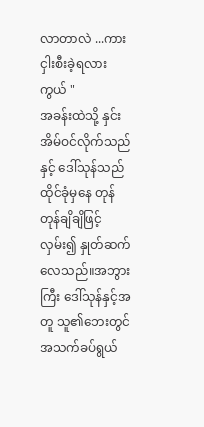လာတာလဲ ...ကားငှါးစီးခဲ့ရလားကွယ် "
အခန်းထဲသို့ နှင်းအိမ်ဝင်လိုက်သည်နှင့် ဒေါ်သုန်သည် ထိုင်ခုံမှနေ တုန်တုန်ချိချိဖြင့်လှမ်း၍ နှုတ်ဆက်လေသည်။အဘွားကြီး ဒေါ်သုန်နှင့်အတူ သူ၏ဘေးတွင် အသက်ခပ်ရွယ်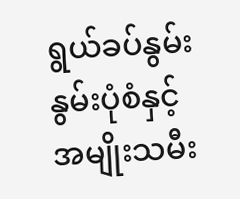ရွယ်ခပ်နွမ်းနွမ်းပုံစံနှင့် အမျိုးသမီး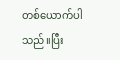တစ်ယောက်ပါသည်။ပြီး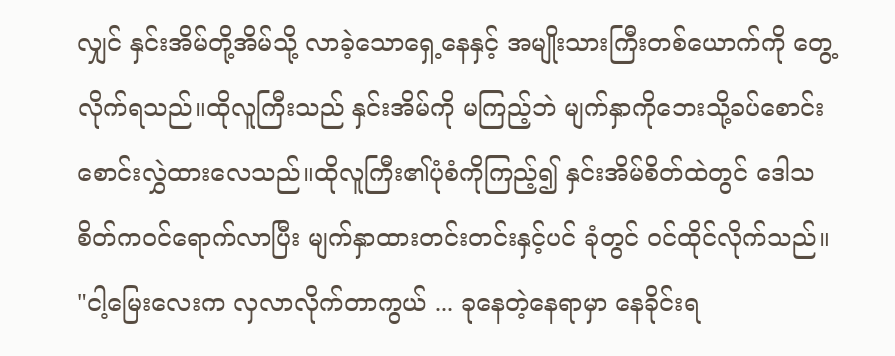လျှင် နှင်းအိမ်တို့အိမ်သို့ လာခဲ့သောရှေ့နေနှင့် အမျိုးသားကြီးတစ်ယောက်ကို တွေ့လိုက်ရသည်။ထိုလူကြီးသည် နှင်းအိမ်ကို မကြည့်ဘဲ မျက်နှာကိုဘေးသို့ခပ်စောင်းစောင်းလွှဲထားလေသည်။ထိုလူကြီး၏ပုံစံကိုကြည့်၍ နှင်းအိမ်စိတ်ထဲတွင် ဒေါသစိတ်ကဝင်ရောက်လာပြီး မျက်နှာထားတင်းတင်းနှင့်ပင် ခုံတွင် ဝင်ထိုင်လိုက်သည်။
"ငါ့မြေးလေးက လှလာလိုက်တာကွယ် ... ခုနေတဲ့နေရာမှာ နေခိုင်းရ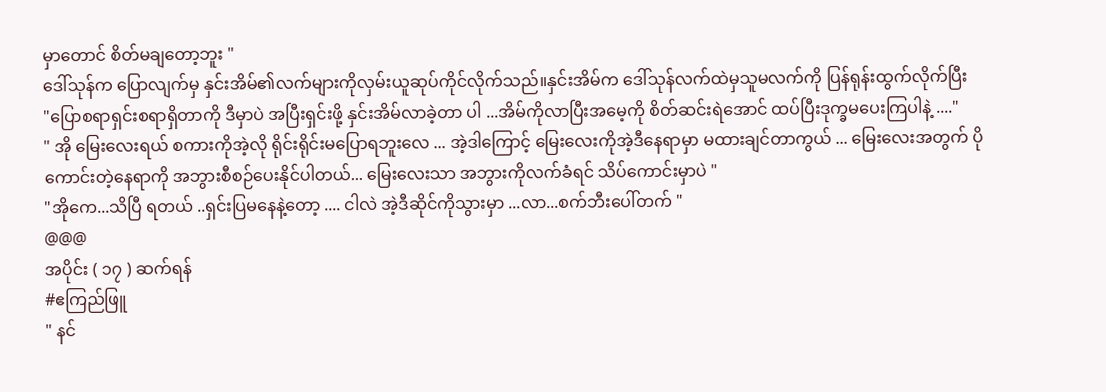မှာတောင် စိတ်မချတော့ဘူး "
ဒေါ်သုန်က ပြောလျက်မှ နှင်းအိမ်၏လက်များကိုလှမ်းယူဆုပ်ကိုင်လိုက်သည်။နှင်းအိမ်က ဒေါ်သုန်လက်ထဲမှသူမလက်ကို ပြန်ရုန်းထွက်လိုက်ပြီး
"ပြောစရာရှင်းစရာရှိတာကို ဒီမှာပဲ အပြီးရှင်းဖို့ နှင်းအိမ်လာခဲ့တာ ပါ ...အိမ်ကိုလာပြီးအမေ့ကို စိတ်ဆင်းရဲအောင် ထပ်ပြီးဒုက္ခမပေးကြပါနဲ့ ...."
" အို မြေးလေးရယ် စကားကိုအဲ့လို ရိုင်းရိုင်းမပြောရဘူးလေ ... အဲ့ဒါကြောင့် မြေးလေးကိုအဲ့ဒီနေရာမှာ မထားချင်တာကွယ် ... မြေးလေးအတွက် ပိုကောင်းတဲ့နေရာကို အဘွားစီစဉ်ပေးနိုင်ပါတယ်... မြေးလေးသာ အဘွားကိုလက်ခံရင် သိပ်ကောင်းမှာပဲ "
"အိုကေ...သိပြီ ရတယ် ..ရှင်းပြမနေနဲ့တော့ .... ငါလဲ အဲ့ဒီဆိုင်ကိုသွားမှာ ...လာ...စက်ဘီးပေါ်တက် "
@@@
အပိုင်း ( ၁၇ ) ဆက်ရန်
#ဧကြည်ဖြူ
" နင်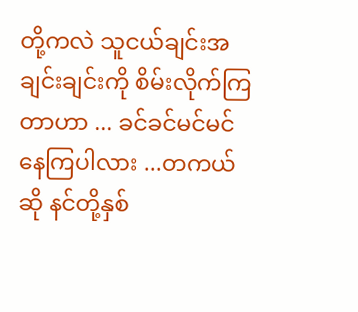တို့ကလဲ သူငယ်ချင်းအချင်းချင်းကို စိမ်းလိုက်ကြတာဟာ ... ခင်ခင်မင်မင်နေကြပါလား ...တကယ်ဆို နင်တို့နှစ်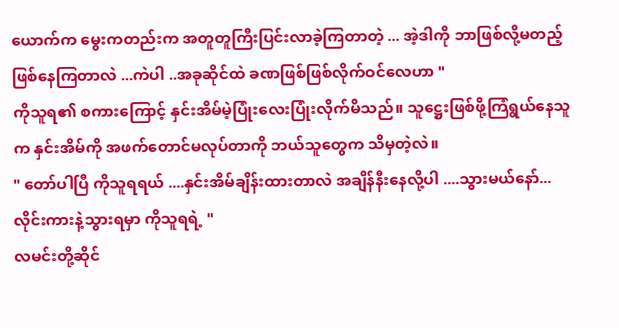ယောက်က မွေးကတည်းက အတူတူကြီးပြင်းလာခဲ့ကြတာတဲ့ ... အဲ့ဒါကို ဘာဖြစ်လို့မတည့်ဖြစ်နေကြတာလဲ ...ကဲပါ ..အခုဆိုင်ထဲ ခဏဖြစ်ဖြစ်လိုက်ဝင်လေဟာ "
ကိုသူရ၏ စကားကြောင့် နှင်းအိမ်မဲ့ပြုံးလေးပြုံးလိုက်မိသည်။ သူဋ္ဌေးဖြစ်ဖို့ကြံရွယ်နေသူက နှင်းအိမ်ကို အဖက်တောင်မလုပ်တာကို ဘယ်သူတွေက သိမှတဲ့လဲ။
" တော်ပါပြီ ကိုသူရရယ် ....နှင်းအိမ်ချိန်းထားတာလဲ အချိန်နီးနေလို့ပါ ....သွားမယ်နော်...လိုင်းကားနဲ့သွားရမှာ ကိုသူရရဲ့ "
လမင်းတို့ဆိုင်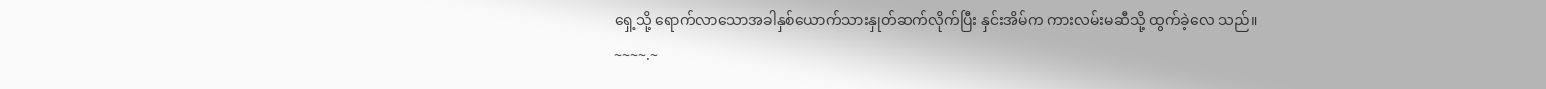ရှေ့သို့ ရောက်လာသောအခါနှစ်ယောက်သားနှုတ်ဆက်လိုက်ပြီး နှင်းအိမ်က ကားလမ်းမဆီသို့ ထွက်ခဲ့လေ သည်။
~~~~.~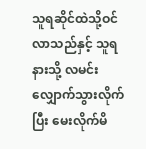သူရဆိုင်ထဲသို့ဝင်လာသည်နှင့် သူရနားသို့ လမင်းလျှောက်သွားလိုက်ပြီး မေးလိုက်မိ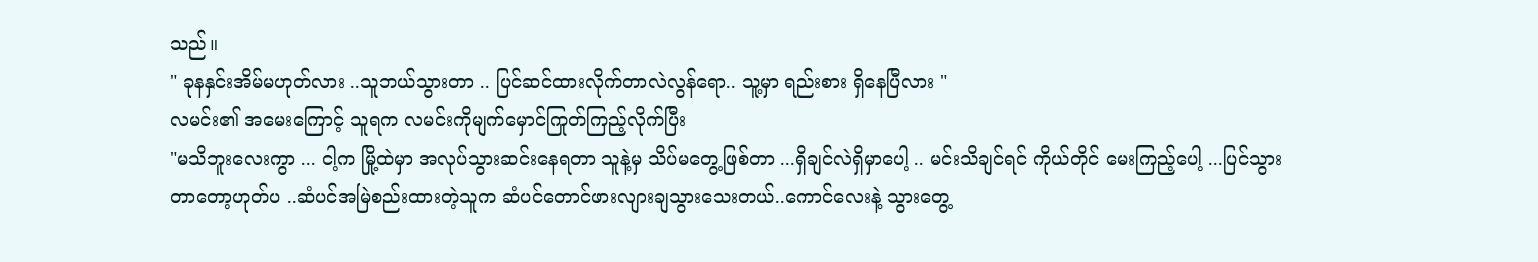သည်။
" ခုနနှင်းအိမ်မဟုတ်လား ..သူဘယ်သွားတာ .. ပြင်ဆင်ထားလိုက်တာလဲလွန်ရော.. သူ့မှာ ရည်းစား ရှိနေပြီလား "
လမင်း၏ အမေးကြောင့် သူရက လမင်းကိုမျက်မှောင်ကြုတ်ကြည့်လိုက်ပြီး
"မသိဘူးလေးကွာ ... ငါ့က မြို့ထဲမှာ အလုပ်သွားဆင်းနေရတာ သူနဲ့မှ သိပ်မတွေ့ဖြစ်တာ ...ရှိချင်လဲရှိမှာပေါ့ .. မင်းသိချင်ရင် ကိုယ်တိုင် မေးကြည့်ပေါ့ ...ပြင်သွားတာတော့ဟုတ်ပ ..ဆံပင်အမြဲစည်းထားတဲ့သူက ဆံပင်တောင်ဖားလျားချသွားသေးတယ်..ကောင်လေးနဲ့ သွားတွေ့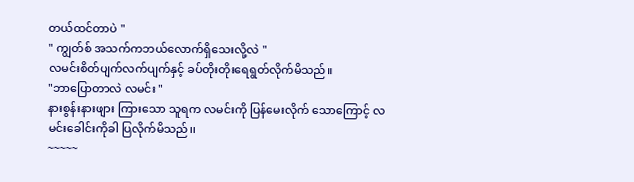တယ်ထင်တာပဲ "
" ကျွတ်စ် အသက်ကဘယ်လောက်ရှိသေးလို့လဲ "
လမင်းစိတ်ပျက်လက်ပျက်နှင့် ခပ်တိုးတိုးရေရွတ်လိုက်မိသည်။
"ဘာပြောတာလဲ လမင်း "
နားစွန်းနားဖျား ကြားသော သူရက လမင်းကို ပြန်မေးလိုက် သောကြောင့် လမင်းခေါင်းကိုခါ ပြလိုက်မိသည်၊၊
~~~~~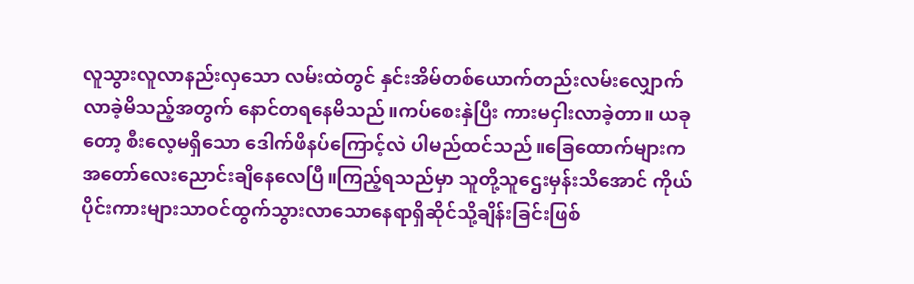လူသွားလူလာနည်းလှသော လမ်းထဲတွင် နှင်းအိမ်တစ်ယောက်တည်းလမ်းလျှောက်လာခဲ့မိသည့်အတွက် နောင်တရနေမိသည်။ကပ်စေးနှဲပြီး ကားမငှါးလာခဲ့တာ။ ယခုတော့ စီးလေ့မရှိသော ဒေါက်ဖိနပ်ကြောင့်လဲ ပါမည်ထင်သည်။ခြေထောက်များက အတော်လေးညောင်းချိနေလေပြီ။ကြည့်ရသည်မှာ သူတို့သူဌေးမှန်းသိအောင် ကိုယ်ပိုင်းကားများသာဝင်ထွက်သွားလာသောနေရာရှိဆိုင်သို့ချိန်းခြင်းဖြစ်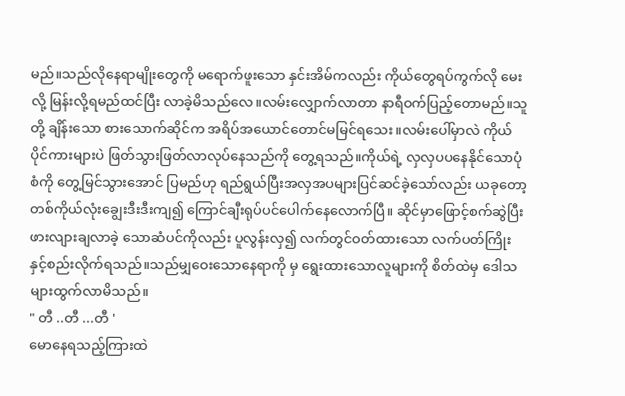မည်။သည်လိုနေရာမျိုးတွေကို မရောက်ဖူးသော နှင်းအိမ်ကလည်း ကိုယ်တွေရပ်ကွက်လို မေးလို့ မြန်းလို့ရမည်ထင်ပြီး လာခဲ့မိသည်လေ။လမ်းလျှောက်လာတာ နာရီဝက်ပြည့်တောမည်။သူတို့ ချိန်းသော စားသောက်ဆိုင်က အရိပ်အယောင်တောင်မမြင်ရသေး။လမ်းပေါ်မှာလဲ ကိုယ်ပိုင်ကားများပဲ ဖြတ်သွားဖြတ်လာလုပ်နေသည်ကို တွေ့ရသည်။ကိုယ်ရဲ့ လှလှပပနေနိုင်သောပုံစံကို တွေ့မြင်သွားအောင် ပြမည်ဟု ရည်ရွယ်ပြီးအလှအပများပြင်ဆင်ခဲ့သော်လည်း ယခုတော့ တစ်ကိုယ်လုံးချွေးဒီးဒီးကျ၍ ကြောင်ချီးရုပ်ပင်ပေါက်နေလောက်ပြီ။ ဆိုင်မှာဖြောင့်စက်ဆွဲပြီးဖားလျားချလာခဲ့ သောဆံပင်ကိုလည်း ပူလွန်းလှ၍ လက်တွင်ဝတ်ထားသော လက်ပတ်ကြိုးနှင့်စည်းလိုက်ရသည်။သည်မျှဝေးသောနေရာကို မှ ရွေးထားသောလူများကို စိတ်ထဲမှ ဒေါသများထွက်လာမိသည်။
" တီ ..တီ ...တီ '
မောနေရသည့်ကြားထဲ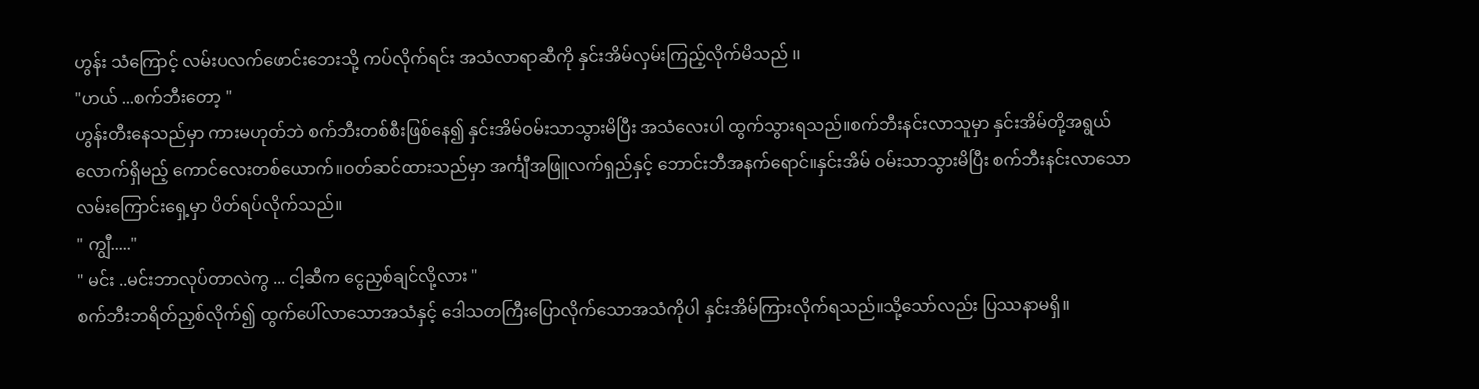ဟွန်း သံကြောင့် လမ်းပလက်ဖောင်းဘေးသို့ ကပ်လိုက်ရင်း အသံလာရာဆီကို နှင်းအိမ်လှမ်းကြည့်လိုက်မိသည် ၊၊
"ဟယ် ...စက်ဘီးတော့ "
ဟွန်းတီးနေသည်မှာ ကားမဟုတ်ဘဲ စက်ဘီးတစ်စီးဖြစ်နေ၍ နှင်းအိမ်ဝမ်းသာသွားမိပြီး အသံလေးပါ ထွက်သွားရသည်။စက်ဘီးနင်းလာသူမှာ နှင်းအိမ်တို့အရွယ်လောက်ရှိမည့် ကောင်လေးတစ်ယောက်။ဝတ်ဆင်ထားသည်မှာ အင်္ကျီအဖြူလက်ရှည်နှင့် ဘောင်းဘီအနက်ရောင်။နှင်းအိမ် ဝမ်းသာသွားမိပြီး စက်ဘီးနင်းလာသောလမ်းကြောင်းရှေ့မှာ ပိတ်ရပ်လိုက်သည်။
" ကျွီ....."
" မင်း ..မင်းဘာလုပ်တာလဲကွ ... ငါ့ဆီက ငွေညှစ်ချင်လို့လား "
စက်ဘီးဘရိတ်ညှစ်လိုက်၍ ထွက်ပေါ်လာသောအသံနှင့် ဒေါသတကြီးပြောလိုက်သောအသံကိုပါ နှင်းအိမ်ကြားလိုက်ရသည်။သို့သော်လည်း ပြဿနာမရှိ။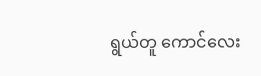ရွယ်တူ ကောင်လေး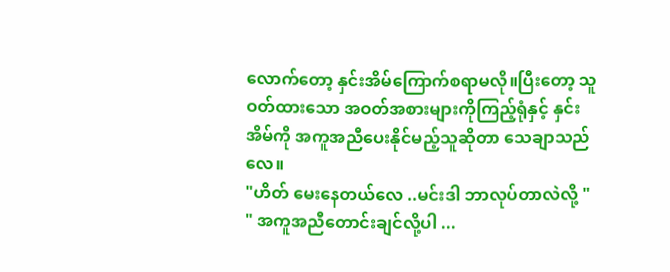လောက်တော့ နှင်းအိမ်ကြောက်စရာမလို။ပြီးတော့ သူဝတ်ထားသော အဝတ်အစားများကိုကြည့်ရုံနှင့် နှင်းအိမ်ကို အကူအညီပေးနိုင်မည့်သူဆိုတာ သေချာသည်လေ။
"ဟိတ် မေးနေတယ်လေ ..မင်းဒါ ဘာလုပ်တာလဲလို့ "
" အကူအညီတောင်းချင်လို့ပါ ...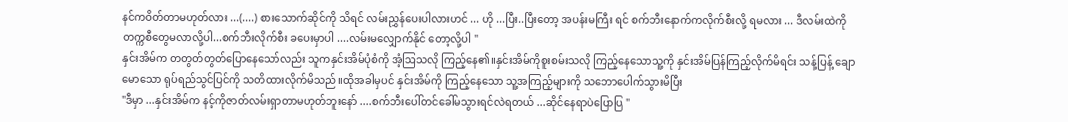နင်ကဝိတ်တာမဟုတ်လား ...(....) စားသောက်ဆိုင်ကို သိရင် လမ်းညွှန်ပေးပါလားဟင် ... ဟို ...ပြီး..ပြီးတော့ အပန်းမကြီး ရင် စက်ဘီးနောက်ကလိုက်စီးလို့ ရမလား ... ဒီလမ်းထဲကို တက္ကစီတွေမလာလို့ပါ...စက်ဘီးလိုက်စီး ခပေးမှာပါ ....လမ်းမလျှောက်နိုင် တော့လို့ပါ "
နှင်းအိမ်က တတွတ်တွတ်ပြောနေသော်လည်း သူကနှင်းအိမ်ပုံစံကို အံ့ဩသလို ကြည့်နေ၏။နှင်းအိမ်ကိုစူးစမ်းသလို ကြည့်နေသောသူ့ကို နှင်းအိမ်ပြန်ကြည့်လိုက်မိရင်း သန့်ပြန့် ချောမောသော ရုပ်ရည်သွင်ပြင်ကို သတိထားလိုက်မိသည်။ထိုအခါမှပင် နှင်းအိမ်ကို ကြည့်နေသော သူ့အကြည့်များကို သဘောပေါက်သွားမိပြီး
"ဒီမှာ ...နှင်းအိမ်က နင့်ကိုဇာတ်လမ်းရှာတာမဟုတ်ဘူးနော် ....စက်ဘီးပေါ်တင်ခေါ်မသွားရင်လဲရတယ် ...ဆိုင်နေရာပဲပြောပြ "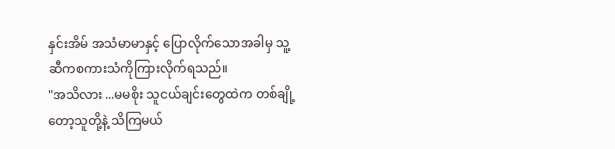နှင်းအိမ် အသံမာမာနှင့် ပြောလိုက်သောအခါမှ သူ့ဆီကစကားသံကိုကြားလိုက်ရသည်။
"အသိလား ...မမစိုး သူငယ်ချင်းတွေထဲက တစ်ချို့တော့သူတို့နဲ့ သိကြမယ်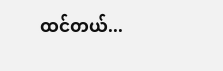ထင်တယ်...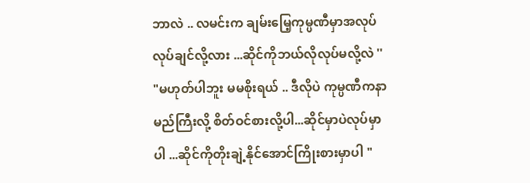ဘာလဲ .. လမင်းက ချမ်းမြေ့ကုမ္ပဏီမှာအလုပ်လုပ်ချင်လို့လား ...ဆိုင်ကိုဘယ်လိုလုပ်မလို့လဲ ''
"မဟုတ်ပါဘူး မမစိုးရယ် .. ဒီလိုပဲ ကုမ္ပဏီကနာမည်ကြီးလို့ စိတ်ဝင်စားလို့ပါ...ဆိုင်မှာပဲလုပ်မှာပါ ...ဆိုင်ကိုတိုးချဲ့နိုင်အောင်ကြိုးစားမှာပါ "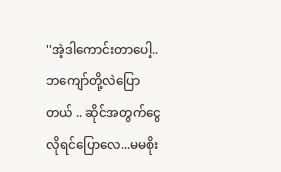''အဲ့ဒါကောင်းတာပေါ့..ဘကျော်တို့လဲပြောတယ် .. ဆိုင်အတွက်ငွေလိုရင်ပြောလေ...မမစိုး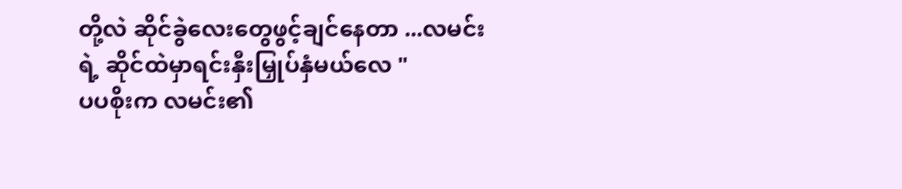တို့လဲ ဆိုင်ခွဲလေးတွေဖွင့်ချင်နေတာ ...လမင်းရဲ့ ဆိုင်ထဲမှာရင်းနှီးမြှုပ်နှံမယ်လေ "
ပပစိုးက လမင်း၏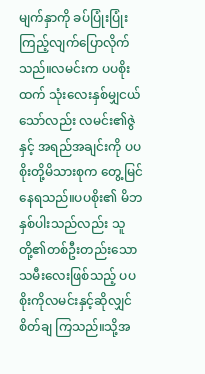မျက်နှာကို ခပ်ပြုံးပြုံးကြည့်လျက်ပြောလိုက်သည်။လမင်းက ပပစိုးထက် သုံးလေးနှစ်မျှငယ်သော်လည်း လမင်း၏ဇွဲနှင့် အရည်အချင်းကို ပပစိုးတို့မိသားစုက တွေ့မြင်နေရသည်။ပပစိုး၏ မိဘနှစ်ပါးသည်လည်း သူတို့၏တစ်ဦးတည်းသော သမီးလေးဖြစ်သည့် ပပစိုးကိုလမင်းနှင့်ဆိုလျှင် စိတ်ချ ကြသည်။သို့အ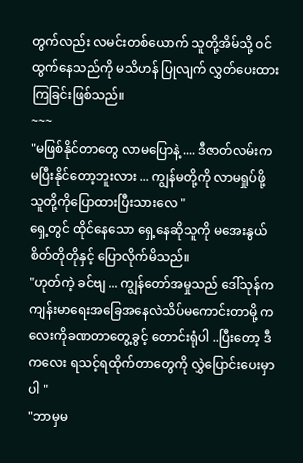တွက်လည်း လမင်းတစ်ယောက် သူတို့အိမ်သို့ ဝင်ထွက်နေသည်ကို မသိဟန် ပြုလျက် လွှတ်ပေးထားကြခြင်းဖြစ်သည်။
~~~
"မဖြစ်နိုင်တာတွေ လာမပြောနဲ့ .... ဒီဇာတ်လမ်းက မပြီးနိုင်တော့ဘူးလား ... ကျွန်မတို့ကို လာမရှုပ်ဖို့ သူတို့ကိုပြောထားပြီးသားလေ "
ရှေ့တွင် ထိုင်နေသော ရှေ့နေဆိုသူကို မအေးနွယ်စိတ်တိုတိုနှင့် ပြောလိုက်မိသည်။
"ဟုတ်ကဲ့ ခင်ဗျ ... ကျွန်တော်အမှုသည် ဒေါ်သုန်က ကျန်းမာရေးအခြေအနေလဲသိပ်မကောင်းတာမို့ ကလေးကိုခဏတာတွေ့ခွင့် တောင်းရုံပါ ..ပြီးတော့ ဒီကလေး ရသင့်ရထိုက်တာတွေကို လွှဲပြောင်းပေးမှာပါ "
"ဘာမှမ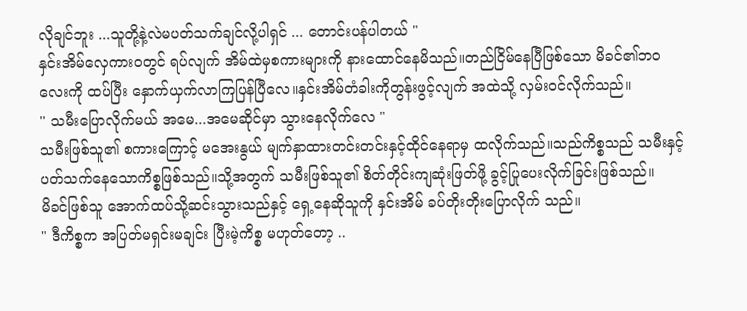လိုချင်ဘူး ...သူတို့နဲ့လဲမပတ်သက်ချင်လို့ပါရှင် ... တောင်းပန်ပါတယ် "
နှင်းအိမ်လှေကားဝတွင် ရပ်လျက် အိမ်ထဲမှစကားများကို နားထောင်နေမိသည်။တည်ငြိမ်နေပြီဖြစ်သော မိခင်၏ဘ၀လေးကို ထပ်ပြီး နှောက်ယှက်လာကြပြန်ပြီလေ။နှင်းအိမ်တံခါးကိုတွန်းဖွင့်လျက် အထဲသို့ လှမ်းဝင်လိုက်သည်။
'' သမီးပြောလိုက်မယ် အမေ...အမေဆိုင်မှာ သွားနေလိုက်လေ "
သမီးဖြစ်သူ၏ စကားကြောင့် မအေးနွယ် မျက်နှာထားတင်းတင်းနှင့်ထိုင်နေရာမှ ထလိုက်သည်။သည်ကိစ္စသည် သမီးနှင့်ပတ်သက်နေသောကိစ္စဖြစ်သည်။သို့အတွက် သမီးဖြစ်သူ၏ စိတ်တိုင်းကျဆုံးဖြတ်ဖို့ ခွင့်ပြုပေးလိုက်ခြင်းဖြစ်သည်။
မိခင်ဖြစ်သူ အောက်ထပ်သို့ဆင်းသွားသည်နှင့် ရှေ့နေဆိုသူကို နှင်းအိမ် ခပ်တိုးတိုးပြောလိုက် သည်။
" ဒီကိစ္စက အပြတ်မရှင်းမချင်း ပြီးမဲ့ကိစ္စ မဟုတ်တော့ ..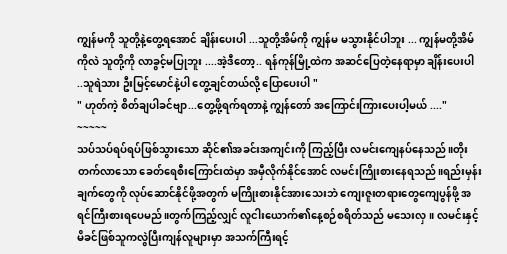ကျွန်မကို သူတို့နဲ့တွေ့ရအောင် ချိန်းပေးပါ ...သူတို့အိမ်ကို ကျွန်မ မသွားနိုင်ပါဘူး ... ကျွန်မတို့အိမ်ကိုလဲ သူတို့ကို လာခွင့်မပြုဘူး ....အဲ့ဒီတော့.. ရန်ကုန်မြို့ထဲက အဆင်ပြေတဲ့နေရာမှာ ချိန်းပေးပါ ..သူရဲသား ဦးမြင့်မောင်နဲ့ပါ တွေ့ချင်တယ်လို့ ပြောပေးပါ "
" ဟုတ်ကဲ့ စိတ်ချပါခင်ဗျာ...တွေ့ဖို့ရက်ရတာနဲ့ ကျွန်တော် အကြောင်းကြားပေးပါ့မယ် ...."
~~~~~
သပ်သပ်ရပ်ရပ်ဖြစ်သွားသော ဆိုင်၏အခင်းအကျင်းကို ကြည့်ပြီး လမင်းကျေနပ်နေသည်။တိုးတက်လာသော ခေတ်ရေစီးကြောင်းထဲမှာ အမှီလိုက်နိုင်အောင် လမင်းကြိုးစားနေရသည်။ရည်းမှန်းချက်တွေကို လုပ်ဆောင်နိုင်ဖို့အတွက် မကြိုးစားနိုင်အားသေးဘဲ ကျေးဇူးတရားတွေကျေပွန်ဖို့ အရင်ကြီးစားရပေမည်။တွက်ကြည့်လျှင် လူငါးယောက်၏နေ့စဉ်စရိတ်သည် မသေးလှ။ လမင်းနှင့်မိခင်ဖြစ်သူကလွဲပြီးကျန်လူများမှာ အသက်ကြီးရင့်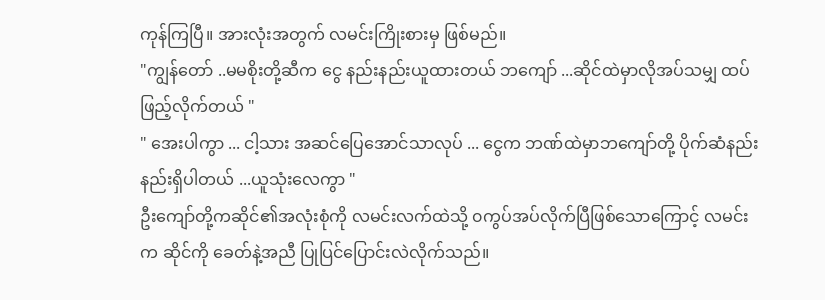ကုန်ကြပြီ။ အားလုံးအတွက် လမင်းကြိုးစားမှ ဖြစ်မည်။
"ကျွန်တော် ..မမစိုးတို့ဆီက ငွေ နည်းနည်းယူထားတယ် ဘကျော် ...ဆိုင်ထဲမှာလိုအပ်သမျှ ထပ်ဖြည့်လိုက်တယ် "
" အေးပါကွာ ... ငါ့သား အဆင်ပြေအောင်သာလုပ် ... ငွေက ဘဏ်ထဲမှာဘကျော်တို့ ပိုက်ဆံနည်းနည်းရှိပါတယ် ...ယူသုံးလေကွာ "
ဦးကျော်တို့ကဆိုင်၏အလုံးစုံကို လမင်းလက်ထဲသို့ ၀ကွပ်အပ်လိုက်ပြီဖြစ်သောကြောင့် လမင်းက ဆိုင်ကို ခေတ်နဲ့အညီ ပြုပြင်ပြောင်းလဲလိုက်သည်။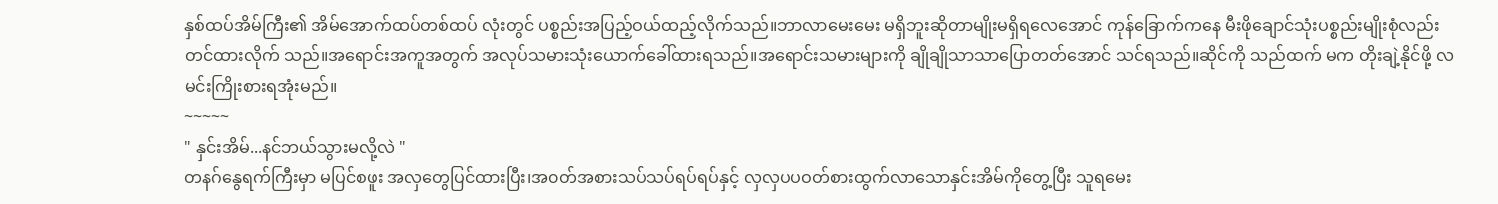နှစ်ထပ်အိမ်ကြီး၏ အိမ်အောက်ထပ်တစ်ထပ် လုံးတွင် ပစ္စည်းအပြည့်ဝယ်ထည့်လိုက်သည်။ဘာလာမေးမေး မရှိဘူးဆိုတာမျိုးမရှိရလေအောင် ကုန်ခြောက်ကနေ မီးဖိုချောင်သုံးပစ္စည်းမျိုးစုံလည်းတင်ထားလိုက် သည်။အရောင်းအကူအတွက် အလုပ်သမားသုံးယောက်ခေါ်ထားရသည်။အရောင်းသမားများကို ချိုချိုသာသာပြောတတ်အောင် သင်ရသည်။ဆိုင်ကို သည်ထက် မက တိုးချဲ့နိုင်ဖို့ လမင်းကြိုးစားရအုံးမည်။
~~~~~
" နှင်းအိမ်...နင်ဘယ်သွားမလို့လဲ "
တနဂ်နွေရက်ကြီးမှာ မပြင်စဖူး အလှတွေပြင်ထားပြီး၊အ၀တ်အစားသပ်သပ်ရပ်ရပ်နှင့် လှလှပပဝတ်စားထွက်လာသောနှင်းအိမ်ကိုတွေ့ပြီး သူရမေး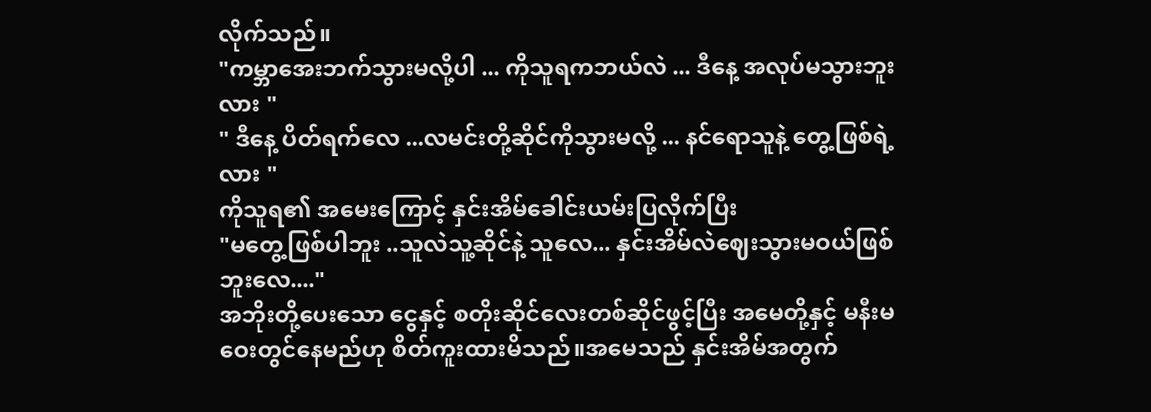လိုက်သည်။
"ကမ္ဘာအေးဘက်သွားမလို့ပါ ... ကိုသူရကဘယ်လဲ ... ဒီနေ့ အလုပ်မသွားဘူးလား "
" ဒီနေ့ ပိတ်ရက်လေ ...လမင်းတို့ဆိုင်ကိုသွားမလို့ ... နင်ရောသူနဲ့ တွေ့ဖြစ်ရဲ့လား "
ကိုသူရ၏ အမေးကြောင့် နှင်းအိမ်ခေါင်းယမ်းပြလိုက်ပြီး
"မတွေ့ဖြစ်ပါဘူး ..သူလဲသူ့ဆိုင်နဲ့ သူလေ... နှင်းအိမ်လဲဈေးသွားမဝယ်ဖြစ်ဘူးလေ...."
အဘိုးတို့ပေးသော ငွေနှင့် စတိုးဆိုင်လေးတစ်ဆိုင်ဖွင့်ပြီး အမေတို့နှင့် မနီးမဝေးတွင်နေမည်ဟု စိတ်ကူးထားမိသည်။အမေသည် နှင်းအိမ်အတွက်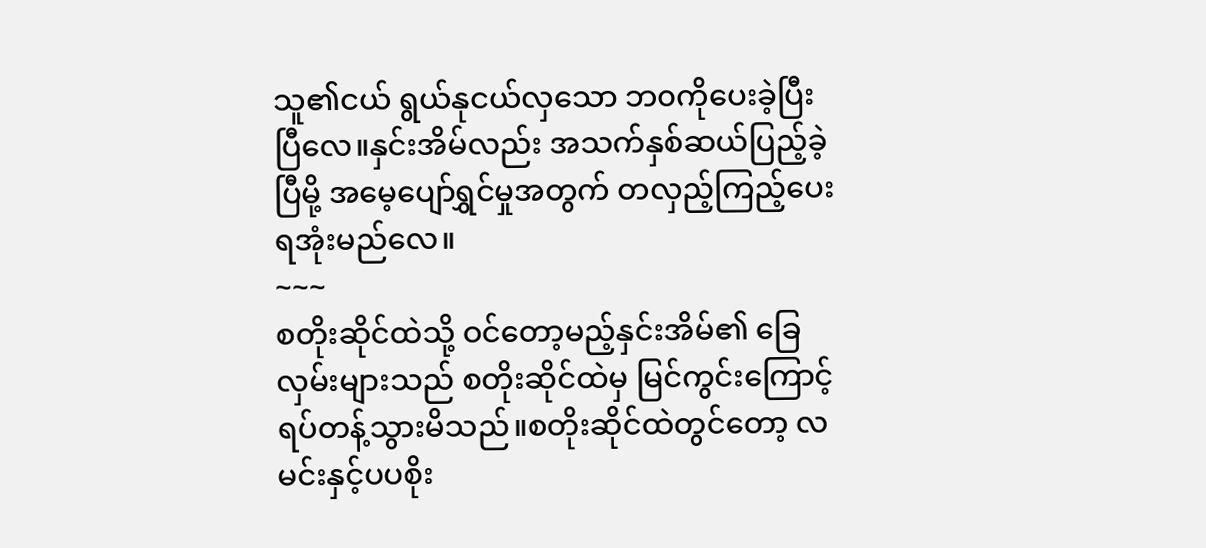သူ၏ငယ် ရွယ်နုငယ်လှသော ဘ၀ကိုပေးခဲ့ပြီးပြီလေ။နှင်းအိမ်လည်း အသက်နှစ်ဆယ်ပြည့်ခဲ့ပြီမို့ အမေ့ပျော်ရွှင်မှုအတွက် တလှည့်ကြည့်ပေးရအုံးမည်လေ။
~~~
စတိုးဆိုင်ထဲသို့ ဝင်တော့မည့်နှင်းအိမ်၏ ခြေလှမ်းများသည် စတိုးဆိုင်ထဲမှ မြင်ကွင်းကြောင့် ရပ်တန့်သွားမိသည်။စတိုးဆိုင်ထဲတွင်တော့ လမင်းနှင့်ပပစိုး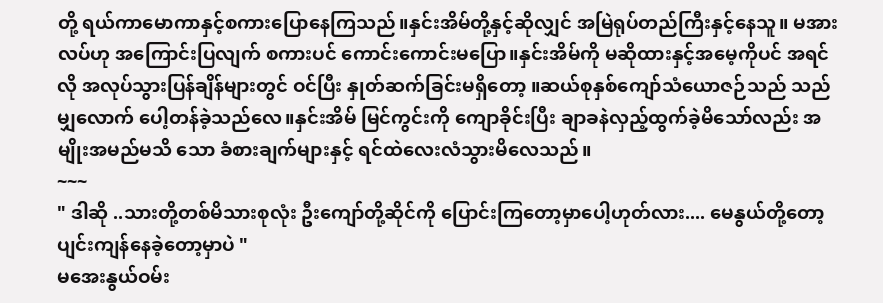တို့ ရယ်ကာမောကာနှင့်စကားပြောနေကြသည်။နှင်းအိမ်တို့နှင့်ဆိုလျှင် အမြဲရုပ်တည်ကြီးနှင့်နေသူ။ မအားလပ်ဟု အကြောင်းပြလျက် စကားပင် ကောင်းကောင်းမပြော။နှင်းအိမ်ကို မဆိုထားနှင့်အမေ့ကိုပင် အရင်လို အလုပ်သွားပြန်ချိန်များတွင် ဝင်ပြီး နှုတ်ဆက်ခြင်းမရှိတော့ ။ဆယ်စုနှစ်ကျော်သံယောဇဉ်သည် သည်မျှလောက် ပေါ့တန်ခဲ့သည်လေ။နှင်းအိမ် မြင်ကွင်းကို ကျောခိုင်းပြီး ချာခနဲလှည့်ထွက်ခဲ့မိသော်လည်း အမျိုးအမည်မသိ သော ခံစားချက်များနှင့် ရင်ထဲလေးလံသွားမိလေသည်။
~~~
" ဒါဆို ..သားတို့တစ်မိသားစုလုံး ဦးကျော်တို့ဆိုင်ကို ပြောင်းကြတော့မှာပေါ့ဟုတ်လား.... မေနွယ်တို့တော့ ပျင်းကျန်နေခဲ့တော့မှာပဲ "
မအေးနွယ်ဝမ်း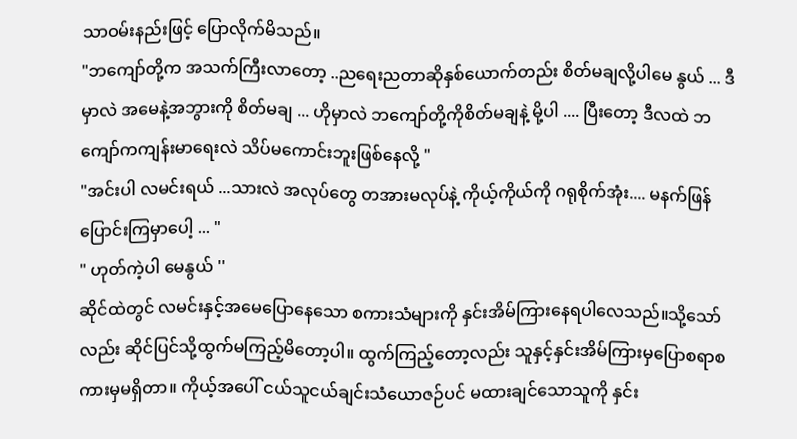သာဝမ်းနည်းဖြင့် ပြောလိုက်မိသည်။
"ဘကျော်တို့က အသက်ကြီးလာတော့ ..ညရေးညတာဆိုနှစ်ယောက်တည်း စိတ်မချလို့ပါမေ နွယ် ... ဒီမှာလဲ အမေနဲ့အဘွားကို စိတ်မချ ... ဟိုမှာလဲ ဘကျော်တို့ကိုစိတ်မချနဲ့ မို့ပါ .... ပြီးတော့ ဒီလထဲ ဘကျော်ကကျန်းမာရေးလဲ သိပ်မကောင်းဘူးဖြစ်နေလို့ "
"အင်းပါ လမင်းရယ် ...သားလဲ အလုပ်တွေ တအားမလုပ်နဲ့ ကိုယ့်ကိုယ်ကို ဂရုစိုက်အုံး.... မနက်ဖြန်ပြောင်းကြမှာပေါ့ ... "
" ဟုတ်ကဲ့ပါ မေနွယ် ''
ဆိုင်ထဲတွင် လမင်းနှင့်အမေပြောနေသော စကားသံများကို နှင်းအိမ်ကြားနေရပါလေသည်။သို့သော်လည်း ဆိုင်ပြင်သို့ထွက်မကြည့်မိတော့ပါ။ ထွက်ကြည့်တော့လည်း သူနှင့်နှင်းအိမ်ကြားမှပြောစရာစကားမှမရှိတာ။ ကိုယ့်အပေါ် ငယ်သူငယ်ချင်းသံယောဇဉ်ပင် မထားချင်သောသူကို နှင်း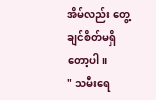အိမ်လည်း တွေ့ချင်စိတ်မရှိတော့ပါ။
" သမီးရေ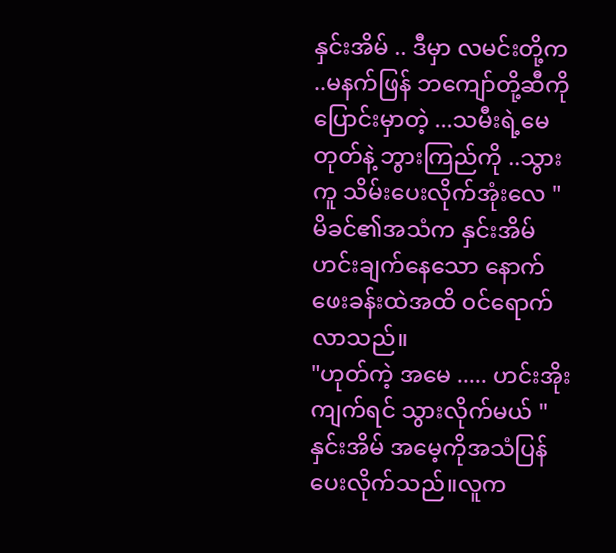နှင်းအိမ် .. ဒီမှာ လမင်းတို့က ..မနက်ဖြန် ဘကျော်တို့ဆီကို ပြောင်းမှာတဲ့ ...သမီးရဲ့မေတုတ်နဲ့ ဘွားကြည်ကို ..သွားကူ သိမ်းပေးလိုက်အုံးလေ "
မိခင်၏အသံက နှင်းအိမ်ဟင်းချက်နေသော နောက်ဖေးခန်းထဲအထိ ၀င်ရောက်လာသည်။
"ဟုတ်ကဲ့ အမေ ..... ဟင်းအိုးကျက်ရင် သွားလိုက်မယ် "
နှင်းအိမ် အမေ့ကိုအသံပြန်ပေးလိုက်သည်။လူက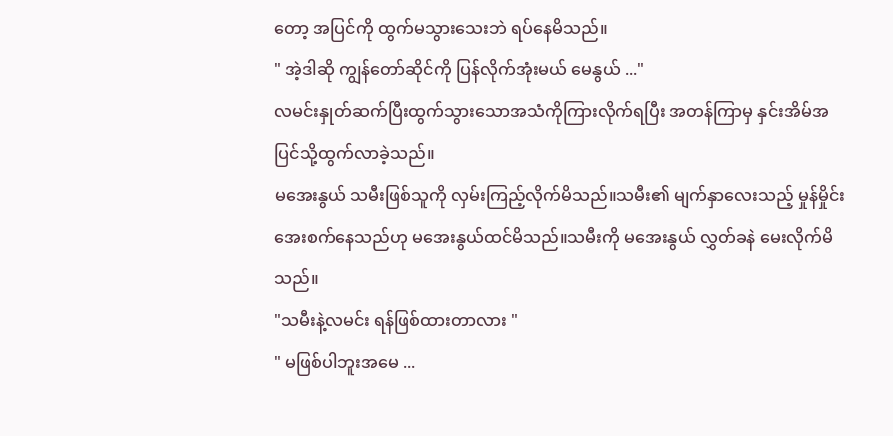တော့ အပြင်ကို ထွက်မသွားသေးဘဲ ရပ်နေမိသည်။
" အဲ့ဒါဆို ကျွန်တော်ဆိုင်ကို ပြန်လိုက်အုံးမယ် မေနွယ် ..."
လမင်းနှုတ်ဆက်ပြီးထွက်သွားသောအသံကိုကြားလိုက်ရပြီး အတန်ကြာမှ နှင်းအိမ်အပြင်သို့ထွက်လာခဲ့သည်။
မအေးနွယ် သမီးဖြစ်သူကို လှမ်းကြည့်လိုက်မိသည်။သမီး၏ မျက်နှာလေးသည့် မှုန်မှိုင်းအေးစက်နေသည်ဟု မအေးနွယ်ထင်မိသည်။သမီးကို မအေးနွယ် လွှတ်ခနဲ မေးလိုက်မိသည်။
"သမီးနဲ့လမင်း ရန်ဖြစ်ထားတာလား "
" မဖြစ်ပါဘူးအမေ ...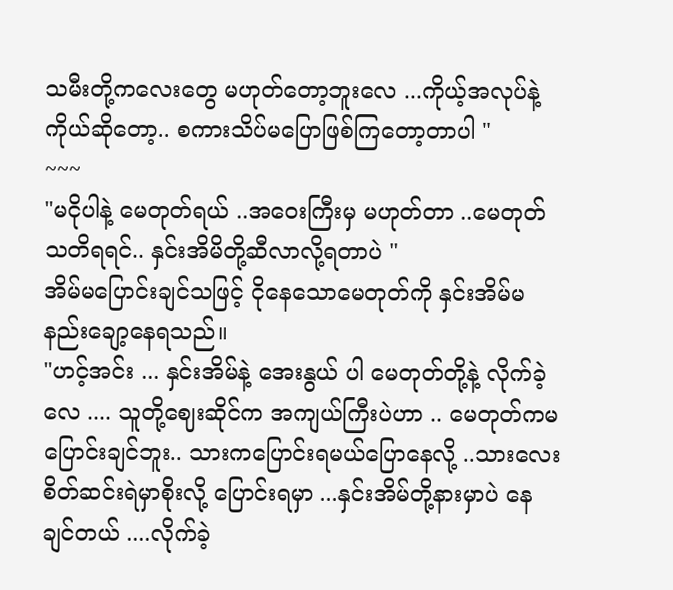သမီးတို့ကလေးတွေ မဟုတ်တော့ဘူးလေ ...ကိုယ့်အလုပ်နဲ့ ကိုယ်ဆိုတော့.. စကားသိပ်မပြောဖြစ်ကြတော့တာပါ "
~~~
"မငိုပါနဲ့ မေတုတ်ရယ် ..အဝေးကြီးမှ မဟုတ်တာ ..မေတုတ် သတိရရင်.. နှင်းအိမိတို့ဆီလာလို့ရတာပဲ "
အိမ်မပြောင်းချင်သဖြင့် ငိုနေသောမေတုတ်ကို နှင်းအိမ်မနည်းချော့နေရသည်။
"ဟင့်အင်း ... နှင်းအိမ်နဲ့ အေးနွယ် ပါ မေတုတ်တို့နဲ့ လိုက်ခဲ့လေ .... သူတို့ဈေးဆိုင်က အကျယ်ကြီးပဲဟာ .. မေတုတ်ကမပြောင်းချင်ဘူး.. သားကပြောင်းရမယ်ပြောနေလို့ ..သားလေးစိတ်ဆင်းရဲမှာစိုးလို့ ပြောင်းရမှာ ...နှင်းအိမ်တို့နားမှာပဲ နေချင်တယ် ....လိုက်ခဲ့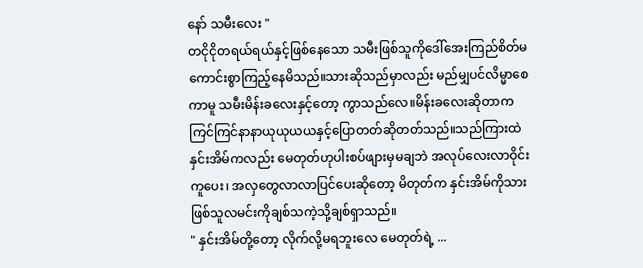နော် သမီးလေး "
တငိုငိုတရယ်ရယ်နှင့်ဖြစ်နေသော သမီးဖြစ်သူကိုဒေါ်အေးကြည်စိတ်မကောင်းစွာကြည့်နေမိသည်။သားဆိုသည်မှာလည်း မည်မျှပင်လိမ္မာစေကာမူ သမီးမိန်းခလေးနှင့်တော့ ကွာသည်လေ။မိန်းခလေးဆိုတာက ကြင်ကြင်နာနာယုယုယယနှင့်ပြောတတ်ဆိုတတ်သည်။သည်ကြားထဲနှင်းအိမ်ကလည်း မေတုတ်ဟုပါးစပ်ဖျားမှမချဘဲ အလုပ်လေးလာဝိုင်းကူပေး၊ အလှတွေလာလာပြင်ပေးဆိုတော့ မိတုတ်က နှင်းအိမ်ကိုသားဖြစ်သူလမင်းကိုချစ်သကဲ့သို့ချစ်ရှာသည်။
" နှင်းအိမ်တို့တော့ လိုက်လို့မရဘူးလေ မေတုတ်ရဲ့ ...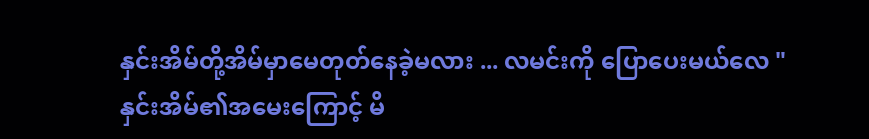နှင်းအိမ်တို့အိမ်မှာမေတုတ်နေခဲ့မလား ... လမင်းကို ပြောပေးမယ်လေ "
နှင်းအိမ်၏အမေးကြောင့် မိ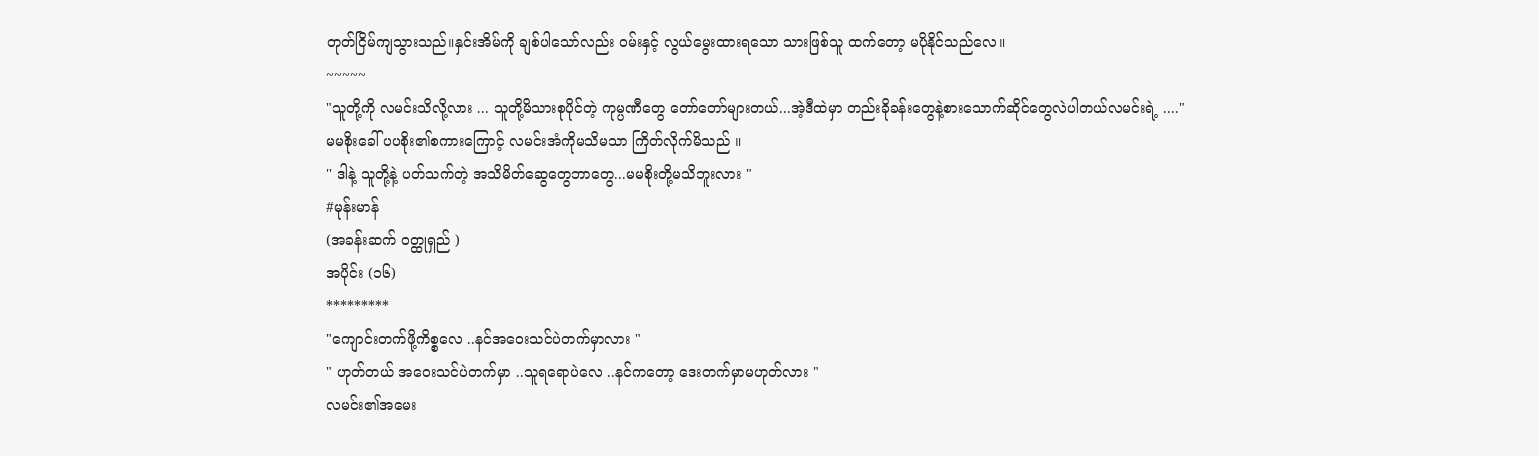တုတ်ငြိမ်ကျသွားသည်။နှင်းအိမ်ကို ချစ်ပါသော်လည်း ဝမ်းနှင့် လွယ်မွေးထားရသော သားဖြစ်သူ ထက်တော့ မပိုနိုင်သည်လေ။
~~~~~
"သူတို့ကို လမင်းသိလို့လား ... သူတို့မိသားစုပိုင်တဲ့ ကုမ္ပဏီတွေ တော်တော်များတယ်...အဲ့ဒီထဲမှာ တည်းခိုခန်းတွေနဲ့စားသောက်ဆိုင်တွေလဲပါတယ်လမင်းရဲ့ ...."
မမစိုးခေါ် ပပစိုး၏စကားကြောင့် လမင်းအံကိုမသိမသာ ကြိတ်လိုက်မိသည် ။
'' ဒါနဲ့ သူတို့နဲ့ ပတ်သက်တဲ့ အသိမိတ်ဆွေတွေဘာတွေ...မမစိုးတို့မသိဘူးလား "
#မုန်းမာန်
(အခန်းဆက် ဝတ္ထုရှည် )
အပိုင်း (၁၆)
*********
"ကျောင်းတက်ဖို့ကိစ္စလေ ..နင်အဝေးသင်ပဲတက်မှာလား "
" ဟုတ်တယ် အဝေးသင်ပဲတက်မှာ ..သူရရောပဲလေ ..နင်ကတော့ ဒေးတက်မှာမဟုတ်လား "
လမင်း၏အမေး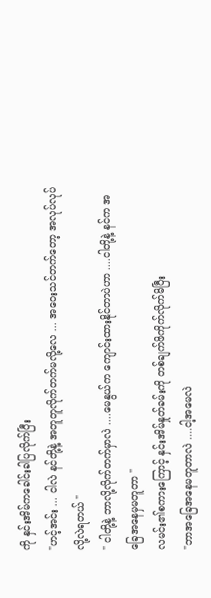ကို နှင်းအိမ်ကခေါင်းခါပြလိုက်ပြီး
"ဟင့်အင်း ... ငါလဲ နင်တို့နဲ့ အတူတူလိုက်တက်မလို့လေ ... အဝေးသင်တက်တော့ အလုပ်လုပ်လို့လဲရတယ် "
" ငါတို့နဲ့ ဘာလို့လိုက်တက်မှာလဲ ....မေနွယ်က ကျောင်းထားနိုင်တာပဲဟာ ....ငါတို့နဲ့ နင်က အခြေအနေမှမတူတာ "
လမင်း၏စကားကြောင့် နှင်းအိမ်နှုတ်ခမ်းကို တစ်ချက်ဖိကိုက်လိုက်မိပြီး
"ဘာအခြေအနေမတူတာလဲ ....ငါ့အမေလဲ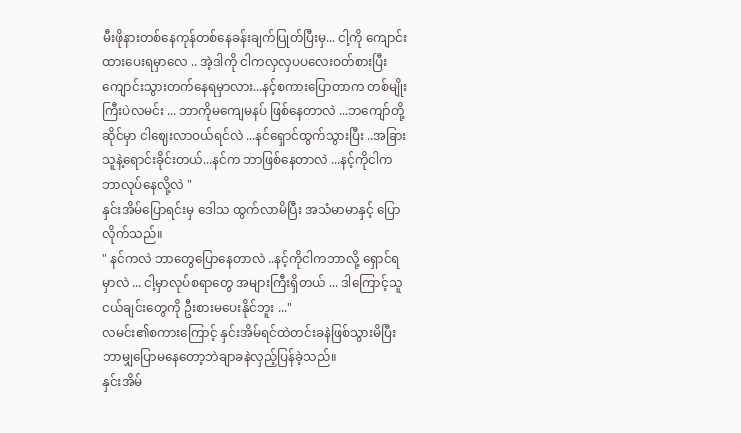မီးဖိုနားတစ်နေကုန်တစ်နေခန်းချက်ပြုတ်ပြီးမှ... ငါ့ကို ကျောင်းထားပေးရမှာလေ .. အဲ့ဒါကို ငါကလှလှပပလေးဝတ်စားပြီး ကျောင်းသွားတက်နေရမှာလား...နင့်စကားပြောတာက တစ်မျိုးကြီးပဲလမင်း ... ဘာကိုမကျေမနပ် ဖြစ်နေတာလဲ ...ဘကျော်တို့ ဆိုင်မှာ ငါဈေးလာဝယ်ရင်လဲ ...နင်ရှောင်ထွက်သွားပြီး ..အခြားသူနဲ့ရောင်းခိုင်းတယ်...နင်က ဘာဖြစ်နေတာလဲ ...နင့်ကိုငါက ဘာလုပ်နေလို့လဲ "
နှင်းအိမ်ပြောရင်းမှ ဒေါသ ထွက်လာမိပြီး အသံမာမာနှင့် ပြောလိုက်သည်။
" နင်ကလဲ ဘာတွေပြောနေတာလဲ ..နင့်ကိုငါကဘာလို့ ရှောင်ရမှာလဲ ... ငါ့မှာလုပ်စရာတွေ အများကြီးရှိတယ် ... ဒါကြောင့်သူငယ်ချင်းတွေကို ဦးစားမပေးနိုင်ဘူး ..."
လမင်း၏စကားကြောင့် နှင်းအိမ်ရင်ထဲတင်းခနဲဖြစ်သွားမိပြီး ဘာမျှပြောမနေတော့ဘဲချာခနဲလှည့်ပြန်ခဲ့သည်။
နှင်းအိမ်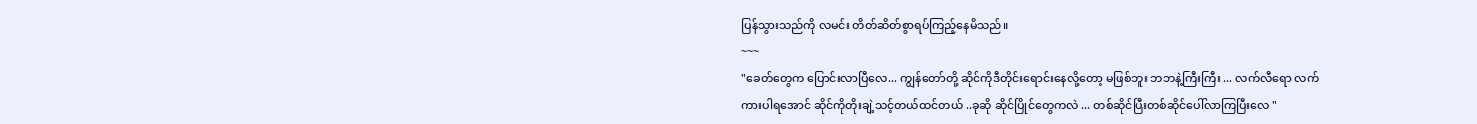ပြန်သွားသည်ကို လမင်း တိတ်ဆိတ်စွာရပ်ကြည့်နေမိသည်။
~~~
"ခေတ်တွေက ပြောင်းလာပြီလေ... ကျွန်တော်တို့ ဆိုင်ကိုဒီတိုင်းရောင်းနေလို့တော့ မဖြစ်ဘူး ဘဘနဲ့ကြီးကြီး ... လက်လီရော လက်ကားပါရအောင် ဆိုင်ကိုတိုးချဲ့သင့်တယ်ထင်တယ် ..ခုဆို ဆိုင်ပြိုင်တွေကလဲ ... တစ်ဆိုင်ပြီးတစ်ဆိုင်ပေါ်လာကြပြီးလေ "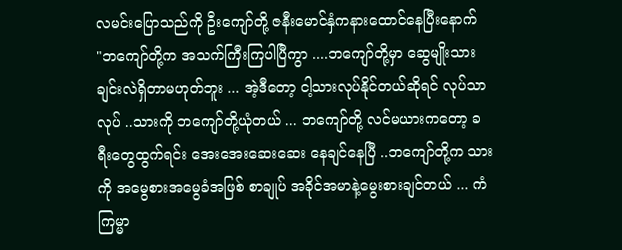လမင်းပြောသည်ကို ဦးကျော်တို့ ဇနီးမောင်နှံကနားထောင်နေပြီးနောက်
"ဘကျော်တို့က အသက်ကြီးကြပါပြီကွာ ....ဘကျော်တို့မှာ ဆွေမျိုးသားချင်းလဲရှိတာမဟုတ်ဘူး ... အဲ့ဒီတော့ ငါ့သားလုပ်နိုင်တယ်ဆိုရင် လုပ်သာလုပ် ..သားကို ဘကျော်တို့ယုံတယ် ... ဘကျော်တို့ လင်မယားကတော့ ခရီးတွေထွက်ရင်း အေးအေးဆေးဆေး နေချင်နေပြီ ..ဘကျော်တို့က သားကို အမွေစားအမွေခံအဖြစ် စာချုပ် အခိုင်အမာနဲ့မွေးစားချင်တယ် ... ကံကြမ္မာ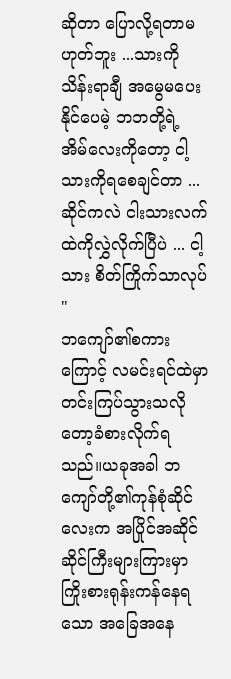ဆိုတာ ပြောလို့ရတာမဟုတ်ဘူး ...သားကိုသိန်းရာချီ အမွေမပေးနိုင်ပေမဲ့ ဘဘတို့ရဲ့ အိမ်လေးကိုတော့ ငါ့သားကိုရစေချင်တာ ...ဆိုင်ကလဲ ငါးသားလက်ထဲကိုလွှဲလိုက်ပြီပဲ ... ငါ့သား စိတ်ကြိုက်သာလုပ် "
ဘကျော်၏စကားကြောင့် လမင်းရင်ထဲမှာ တင်းကြပ်သွားသလိုတော့ခံစားလိုက်ရသည်။ယခုအခါ ဘကျော်တို့၏ကုန်စုံဆိုင်လေးက အပြိုင်အဆိုင် ဆိုင်ကြီးများကြားမှာ ကြိုးစားရုန်းကန်နေရသော အခြေအနေ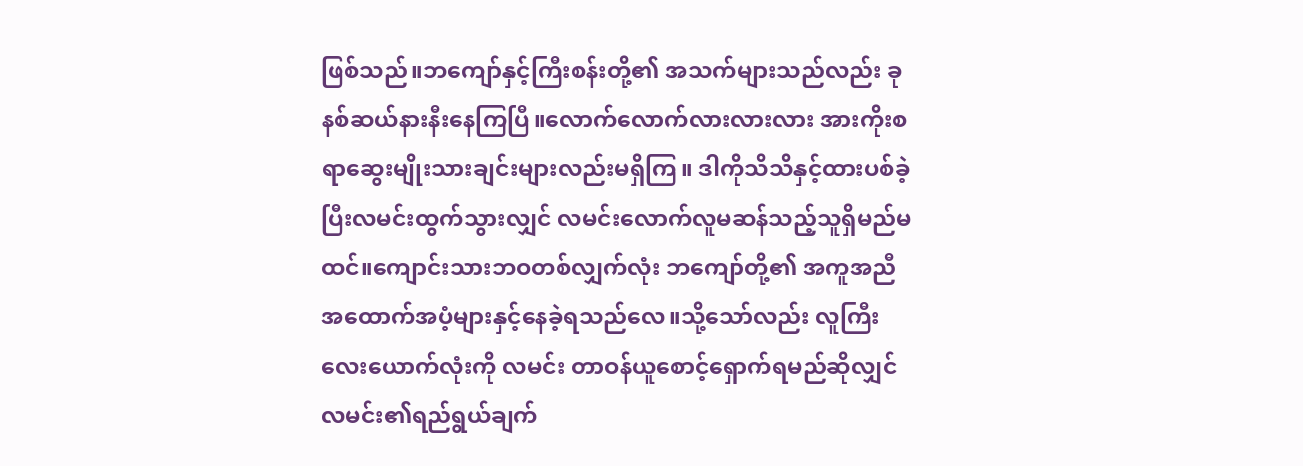ဖြစ်သည်။ဘကျော်နှင့်ကြီးစန်းတို့၏ အသက်များသည်လည်း ခုနစ်ဆယ်နားနီးနေကြပြီ။လောက်လောက်လားလားလား အားကိုးစရာဆွေးမျိုးသားချင်းများလည်းမရှိကြ။ ဒါကိုသိသိနှင့်ထားပစ်ခဲ့ပြီးလမင်းထွက်သွားလျှင် လမင်းလောက်လူမဆန်သည့်သူရှိမည်မထင်။ကျောင်းသားဘဝတစ်လျှက်လုံး ဘကျော်တို့၏ အကူအညီ အထောက်အပံ့များနှင့်နေခဲ့ရသည်လေ။သို့သော်လည်း လူကြီးလေးယောက်လုံးကို လမင်း တာဝန်ယူစောင့်ရှောက်ရမည်ဆိုလျှင် လမင်း၏ရည်ရွယ်ချက်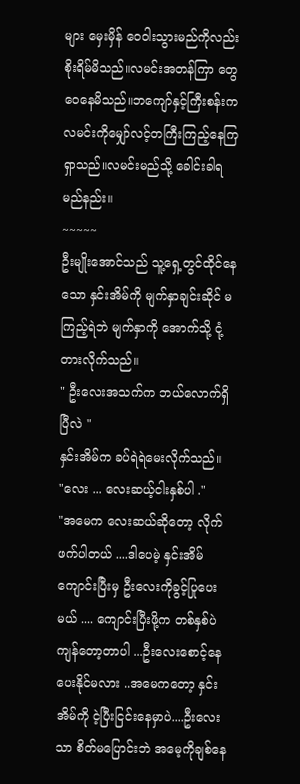များ မှေးမှိန် ဝေဝါးသွားမည်ကိုလည်းစိုးရိမ်မိသည်။လမင်းအတန်ကြာ တွေဝေနေမိသည်။ဘကျော်နှင့်ကြီးစန်းက လမင်းကိုမျှော်လင့်တကြီးကြည့်နေကြရှာသည်။လမင်းမည်သို့ ခေါင်းခါရမည်နည်း။
~~~~~
ဦးမျိုးအောင်သည် သူ့ရှေ့တွင်ထိုင်နေသော နှင်းအိမ်ကို မျက်နှာချင်းဆိုင် မကြည့်ရဲဘဲ မျက်နှာကို အောက်သို့ ငုံ့တားလိုက်သည်။
" ဦးလေးအသက်က ဘယ်လောက်ရှိပြီလဲ "
နှင်းအိမ်က ခပ်ရဲရဲမေးလိုက်သည်။
"လေး ... လေးဆယ့်ငါးနှစ်ပါ ."
"အမေက လေးဆယ်ဆိုတော့ လိုက်ဖက်ပါတယ် ....ဒါပေမဲ့ နှင်းအိမ်ကျောင်းပြီးမှ ဦးလေးကိုခွင့်ပြုပေးမယ် .... ကျောင်းပြီးဖို့က တစ်နှစ်ပဲကျန်တော့တာပါ ...ဦးလေးစောင့်နေပေးနိုင်မလား ..အမေကတော့ နှင်းအိမ်ကို ငဲ့ပြီးငြင်းနေမှာပဲ....ဦးလေးသာ စိတ်မပြောင်းဘဲ အမေ့ကိုချစ်နေ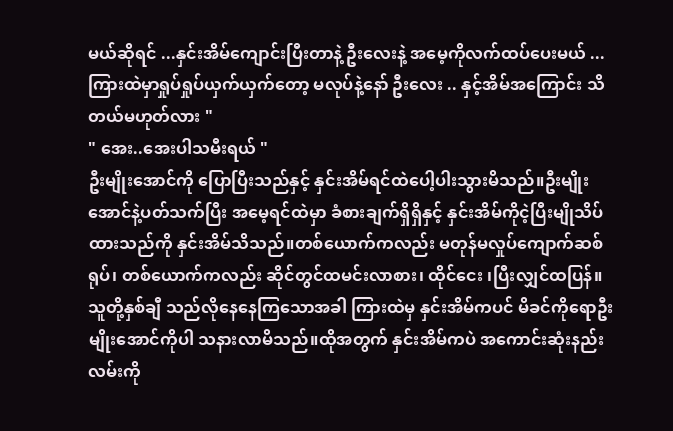မယ်ဆိုရင် ...နှင်းအိမ်ကျောင်းပြီးတာနဲ့ ဦးလေးနဲ့ အမေ့ကိုလက်ထပ်ပေးမယ် ...ကြားထဲမှာရှုပ်ရှုပ်ယှက်ယှက်တော့ မလုပ်နဲ့နော် ဦးလေး .. နှင့်အိမ်အကြောင်း သိတယ်မဟုတ်လား "
" အေး..အေးပါသမီးရယ် "
ဦးမျိုးအောင်ကို ပြောပြီးသည်နှင့် နှင်းအိမ်ရင်ထဲပေါ့ပါးသွားမိသည်။ဦးမျိုးအောင်နဲ့ပတ်သက်ပြီး အမေ့ရင်ထဲမှာ ခံစားချက်ရှိရှိနှင့် နှင်းအိမ်ကိုငဲ့ပြီးမျိုသိပ်ထားသည်ကို နှင်းအိမ်သိသည်။တစ်ယောက်ကလည်း မတုန်မလှုပ်ကျောက်ဆစ်ရုပ်၊ တစ်ယောက်ကလည်း ဆိုင်တွင်ထမင်းလာစား၊ ထိုင်ငေး ၊ပြီးလျှင်ထပြန်။သူတို့နှစ်ချီ သည်လိုနေနေကြသောအခါ ကြားထဲမှ နှင်းအိမ်ကပင် မိခင်ကိုရောဦးမျိုးအောင်ကိုပါ သနားလာမိသည်။ထိုအတွက် နှင်းအိမ်ကပဲ အကောင်းဆုံးနည်းလမ်းကို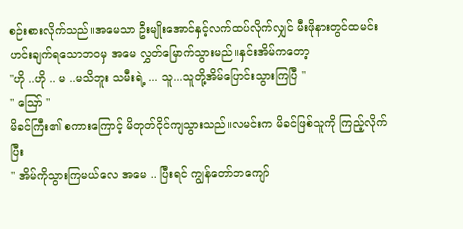စဉ်းစားလိုက်သည်။အမေသာ ဦးမျိုးအောင်နှင့်လက်ထပ်လိုက်လျှင် မီးဖိုနားတွင်ထမင်းဟင်းချက်ရသောဘဝမှ အမေ လွှတ်မြောက်သွားမည်။နှင်းအိမ်ကတော့
"ဟို ..ဟို .. မ ..မသိဘူး သမီးရဲ့ ... သူ...သူတို့အိမ်ပြောင်းသွားကြပြီ "
" ဪ "
မိခင်ကြီး၏ စကားကြောင့် မိတုတ်ငိုင်ကျသွားသည်။လမင်းက မိခင်ဖြစ်သူကို ကြည့်လိုက်ပြီး
" အိမ်ကိုသွားကြမယ်လေ အမေ .. ပြီးရင် ကျွန်တော်ဘကျော်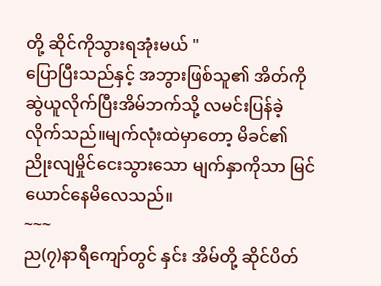တို့ ဆိုင်ကိုသွားရအုံးမယ် "
ပြောပြီးသည်နှင့် အဘွားဖြစ်သူ၏ အိတ်ကို ဆွဲယူလိုက်ပြီးအိမ်ဘက်သို့ လမင်းပြန်ခဲ့လိုက်သည်။မျက်လုံးထဲမှာတော့ မိခင်၏ ညိုးလျမှိုင်ငေးသွားသော မျက်နှာကိုသာ မြင်ယောင်နေမိလေသည်။
~~~
ည(၇)နာရီကျော်တွင် နှင်း အိမ်တို့ ဆိုင်ပိတ်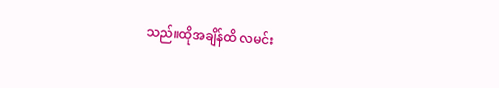သည်။ထိုအချိန်ထိ လမင်း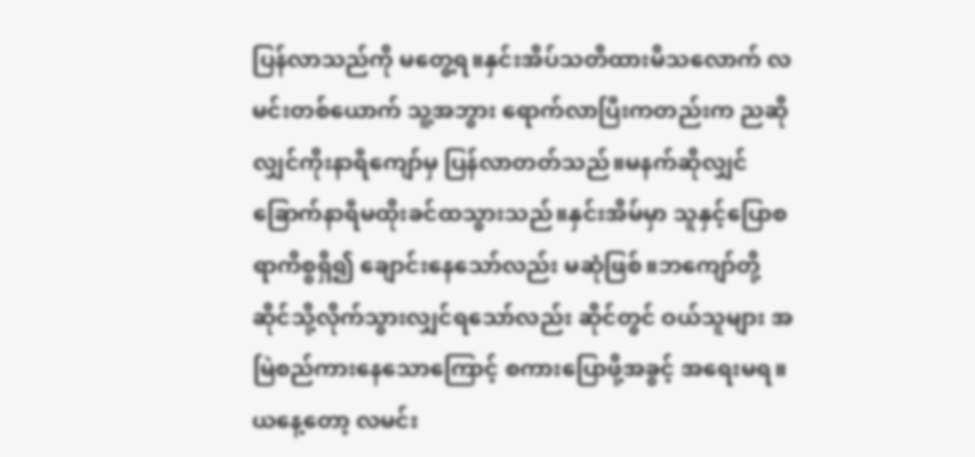ပြန်လာသည်ကို မတွေ့ရ။နှင်းအိပ်သတိထားမိသလောက် လမင်းတစ်ယောက် သူ့အဘွား ရောက်လာပြီးကတည်းက ညဆိုလျှင်ကိုးနာရီကျော်မှ ပြန်လာတတ်သည်။မနက်ဆိုလျှင် ခြောက်နာရီမထိုးခင်ထသွားသည်။နှင်းအိမ်မှာ သူနှင့်ပြောစရာကိစ္စရှိ၍ ချောင်းနေသော်လည်း မဆုံဖြစ်။ဘကျော်တို့ ဆိုင်သို့လိုက်သွားလျှင်ရသော်လည်း ဆိုင်တွင် ဝယ်သူများ အမြဲစည်ကားနေသောကြောင့် စကားပြောဖို့အခွင့် အရေးမရ။ယနေ့တော့ လမင်း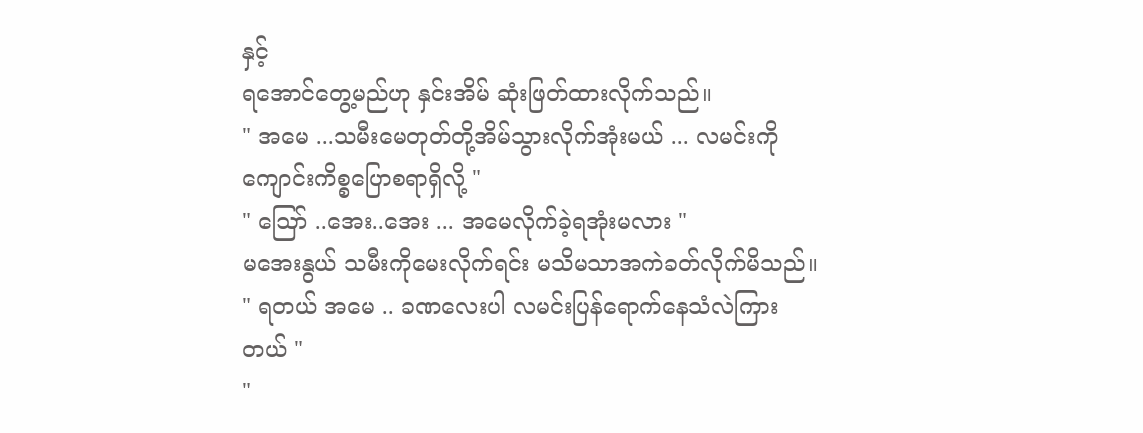နှင့်
ရအောင်တွေ့မည်ဟု နှင်းအိမ် ဆုံးဖြတ်ထားလိုက်သည်။
" အမေ ...သမီးမေတုတ်တို့အိမ်သွားလိုက်အုံးမယ် ... လမင်းကို ကျောင်းကိစ္စပြောစရာရှိလို့ "
" ဪ ..အေး..အေး ... အမေလိုက်ခဲ့ရအုံးမလား "
မအေးနွယ် သမီးကိုမေးလိုက်ရင်း မသိမသာအကဲခတ်လိုက်မိသည်။
" ရတယ် အမေ .. ခဏလေးပါ လမင်းပြန်ရောက်နေသံလဲကြားတယ် "
"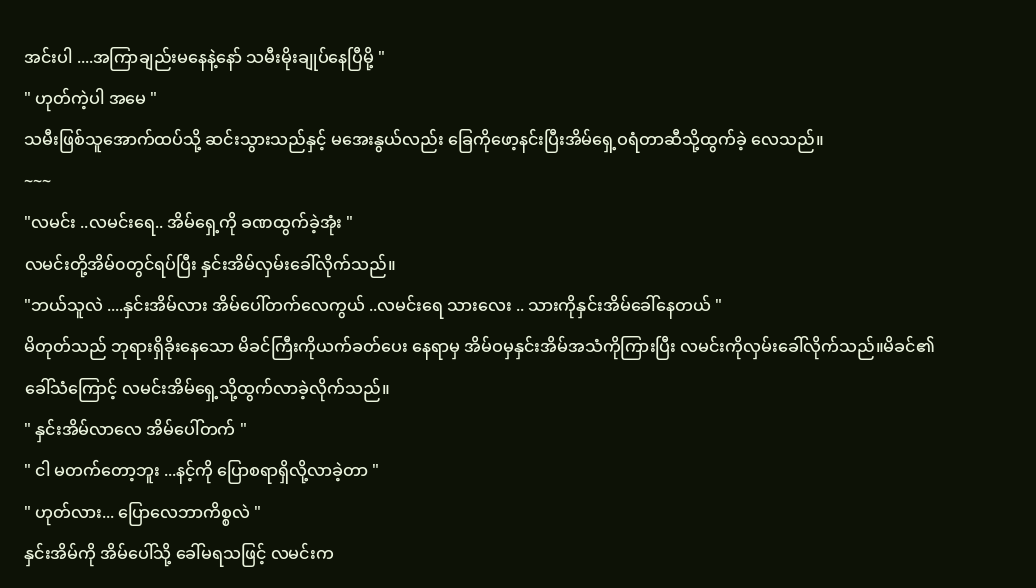အင်းပါ ....အကြာချည်းမနေနဲ့နော် သမီးမိုးချုပ်နေပြီမို့ "
" ဟုတ်ကဲ့ပါ အမေ "
သမီးဖြစ်သူအောက်ထပ်သို့ ဆင်းသွားသည်နှင့် မအေးနွယ်လည်း ခြေကိုဖော့နင်းပြီးအိမ်ရှေ့ဝရံတာဆီသို့ထွက်ခဲ့ လေသည်။
~~~
"လမင်း ..လမင်းရေ.. အိမ်ရှေ့ကို ခဏထွက်ခဲ့အုံး "
လမင်းတို့အိမ်၀တွင်ရပ်ပြီး နှင်းအိမ်လှမ်းခေါ်လိုက်သည်။
"ဘယ်သူလဲ ....နှင်းအိမ်လား အိမ်ပေါ်တက်လေကွယ် ..လမင်းရေ သားလေး .. သားကိုနှင်းအိမ်ခေါ်နေတယ် "
မိတုတ်သည် ဘုရားရှိခိုးနေသော မိခင်ကြီးကိုယက်ခတ်ပေး နေရာမှ အိမ်ဝမှနှင်းအိမ်အသံကိုကြားပြီး လမင်းကိုလှမ်းခေါ်လိုက်သည်။မိခင်၏ခေါ်သံကြောင့် လမင်းအိမ်ရှေ့သို့ထွက်လာခဲ့လိုက်သည်။
" နှင်းအိမ်လာလေ အိမ်ပေါ်တက် "
" ငါ မတက်တော့ဘူး ...နင့်ကို ပြောစရာရှိလို့လာခဲ့တာ "
" ဟုတ်လား... ပြောလေဘာကိစ္စလဲ "
နှင်းအိမ်ကို အိမ်ပေါ်သို့ ခေါ်မရသဖြင့် လမင်းက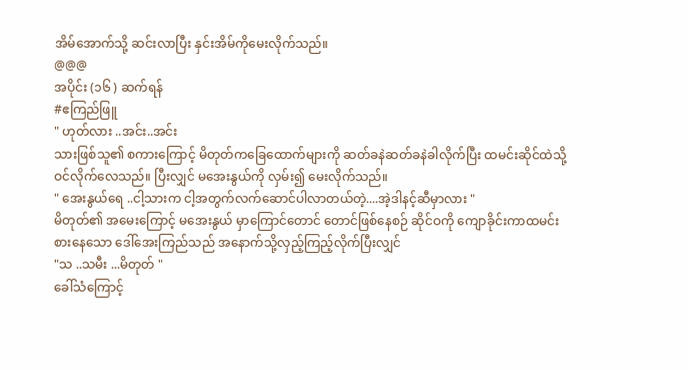အိမ်အောက်သို့ ဆင်းလာပြီး နှင်းအိမ်ကိုမေးလိုက်သည်။
@@@
အပိုင်း (၁၆ ) ဆက်ရန်
#ဧကြည်ဖြူ
" ဟုတ်လား ..အင်း..အင်း
သားဖြစ်သူ၏ စကားကြောင့် မိတုတ်ကခြေထောက်များကို ဆတ်ခနဲဆတ်ခနဲခါလိုက်ပြီး ထမင်းဆိုင်ထဲသို့ ဝင်လိုက်လေသည်။ ပြီးလျှင် မအေးနွယ်ကို လှမ်း၍ မေးလိုက်သည်။
" အေးနွယ်ရေ ..ငါ့သားက ငါ့အတွက်လက်ဆောင်ပါလာတယ်တဲ့....အဲ့ဒါနင့်ဆီမှာလား "
မိတုတ်၏ အမေးကြောင့် မအေးနွယ် မှာကြောင်တောင် တောင်ဖြစ်နေစဉ် ဆိုင်ဝကို ကျောခိုင်းကာထမင်းစားနေသော ဒေါ်အေးကြည်သည် အနောက်သို့လှည့်ကြည့်လိုက်ပြီးလျှင်
"သ ..သမီး ...မိတုတ် "
ခေါ်သံကြောင့်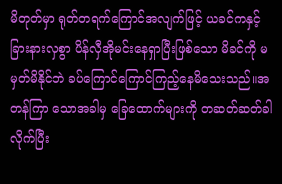မိတုတ်မှာ ရုတ်တရက်ကြောင်အလျက်ဖြင့် ယခင်ကနှင့်ခြားနားလှစွာ ပိန်လှီအိုမင်းနေရှာပြီးဖြစ်သော မိခင်ကို မမှတ်မိနိုင်ဘဲ ခပ်ကြောင်ကြောင်ကြည့်နေမိသေးသည်။အတန်ကြာ သောအခါမှ ခြေထောက်များကို တဆတ်ဆတ်ခါလိုက်ပြီး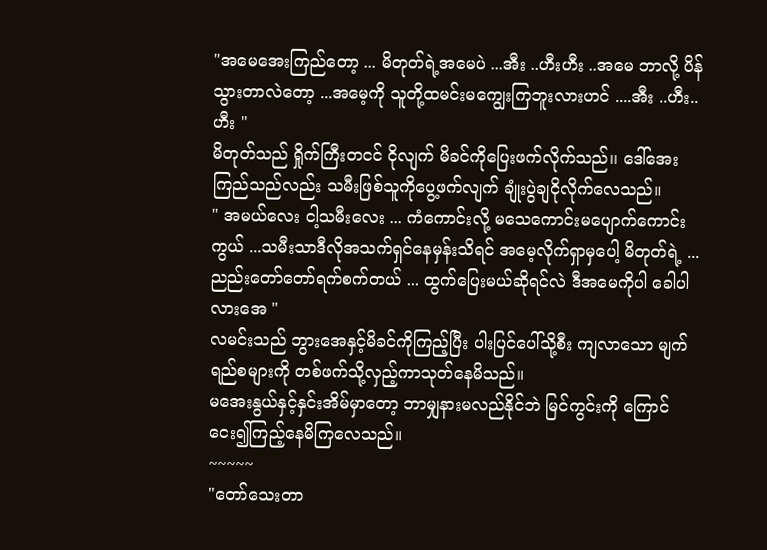"အမေအေးကြည်တော့ ... မိတုတ်ရဲ့အမေပဲ ...အီး ..ဟီးဟီး ..အမေ ဘာလို့ ပိန်သွားတာလဲတော့ ...အမေ့ကို သူတို့ထမင်းမကျွေးကြဘူးလားဟင် ....အီး ..ဟီး..ဟီး "
မိတုတ်သည် ရှိုက်ကြီးတငင် ငိုလျက် မိခင်ကိုပြေးဖက်လိုက်သည်၊၊ ဒေါ်အေးကြည်သည်လည်း သမီးဖြစ်သူကိုပွေ့ဖက်လျက် ချုံးပွဲချငိုလိုက်လေသည်။
" အမယ်လေး ငါ့သမီးလေး ... ကံကောင်းလို့ မသေကောင်းမပျောက်ကောင်းကွယ် ...သမီးသာဒီလိုအသက်ရှင်နေမှန်းသိရင် အမေ့လိုက်ရှာမှပေါ့ မိတုတ်ရဲ့ ...ညည်းတော်တော်ရက်စက်တယ် ... ထွက်ပြေးမယ်ဆိုရင်လဲ ဒီအမေကိုပါ ခေါပါလားအေ "
လမင်းသည် ဘွားအေနှင့်မိခင်ကိုကြည့်ပြီး ပါးပြင်ပေါ်သို့စီး ကျလာသော မျက်ရည်စများကို တစ်ဖက်သို့လှည့်ကာသုတ်နေမိသည်။
မအေးနွယ်နှင့်နှင်းအိမ်မှာတော့ ဘာမျှနားမလည်နိုင်ဘဲ မြင်ကွင်းကို ကြောင်ငေး၍ကြည့်နေမိကြလေသည်။
~~~~~
"တော်သေးတာ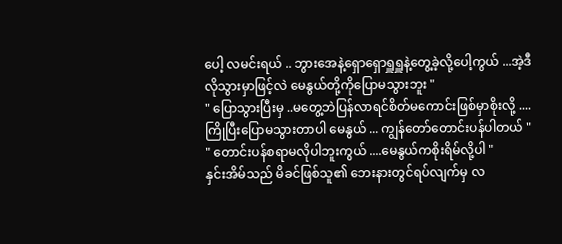ပေါ့ လမင်းရယ် .. ဘွားအေနဲ့ရှောရှောရှူရှူနဲ့တွေ့ခဲ့လို့ပေါ့ကွယ် ...အဲ့ဒီလိုသွားမှာဖြင့်လဲ မေနွယ်တို့ကိုပြောမသွားဘူး "
" ပြောသွားပြီးမှ ..မတွေ့ဘဲပြန်လာရင်စိတ်မကောင်းဖြစ်မှာစိုးလို့ ....ကြိုပြီးပြောမသွားတာပါ မေနွယ် ... ကျွန်တော်တောင်းပန်ပါတယ် "
" တောင်းပန်စရာမလိုပါဘူးကွယ် ....မေနွယ်ကစိုးရိမ်လို့ပါ "
နှင်းအိမ်သည် မိခင်ဖြစ်သူ၏ ဘေးနားတွင်ရပ်လျက်မှ လ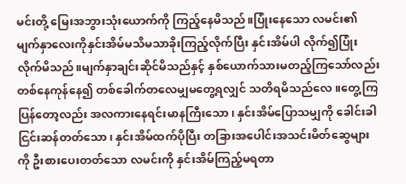မင်းတို့ မြေးအဘွားသုံးယောက်ကို ကြည့်နေမိသည်။ပြုံးနေသော လမင်း၏ မျက်နှာလေးကိုနှင်းအိမ်မသိမသာခိုးကြည့်လိုက်ပြီး နှင်းအိမ်ပါ လိုက်၍ပြုံးလိုက်မိသည်။မျက်နှာချင်းဆိုင်မိသည်နှင့် နှစ်ယောက်သားမတည့်ကြသော်လည်း တစ်နေကုန်နေ၍ တစ်ခေါက်တလေမျှမတွေ့ရလျှင် သတိရမိသည်လေ။တွေ့ကြပြန်တော့လည်း အလကားနေရင်းမာနကြီးသော၊ နှင်းအိမ်ပြောသမျှကို ခေါင်းခါ ငြင်းဆန်တတ်သော၊ နှင်းအိမ်ထက်ပိုပြီး တခြားအပေါင်းအသင်းမိတ်ဆွေများကို ဦးစားပေးတတ်သော လမင်းကို နှင်းအိမ်ကြည့်မရတာ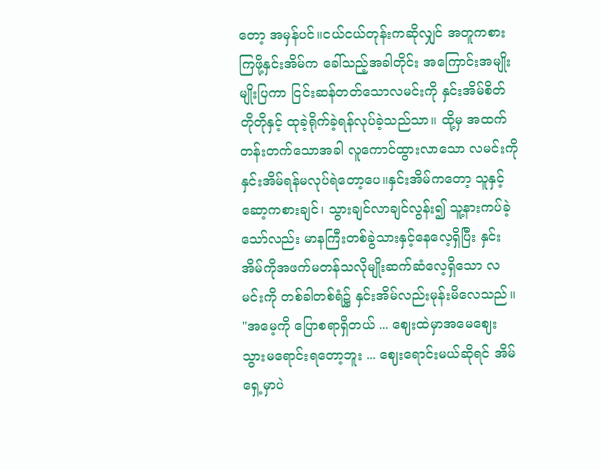တော့ အမှန်ပင်။ငယ်ငယ်တုန်းကဆိုလျှင် အတူကစားကြဖို့နှင်းအိမ်က ခေါ်သည့်အခါတိုင်း အကြောင်းအမျိုးမျိုးပြကာ ငြင်းဆန်တတ်သောလမင်းကို နှင်းအိမ်စိတ်တိုတိုနှင့် ထုခဲ့ရိုက်ခဲ့ရန်လုပ်ခဲ့သည်သာ။ ထို့မှ အထက်တန်းတက်သောအခါ လူကောင်ထွားလာသော လမင်းကို နှင်းအိမ်ရန်မလုပ်ရဲတော့ပေ။နှင်းအိမ်ကတော့ သူနှင့်ဆော့ကစားချင်၊ သွားချင်လာချင်လွန်း၍ သူ့နားကပ်ခဲ့သော်လည်း မာနကြီးတစ်ခွဲသားနှင့်နေလေ့ရှိပြီး နှင်းအိမ်ကိုအဖက်မတန်သလိုမျိုးဆက်ဆံလေ့ရှိသော လမင်းကို တစ်ခါတစ်ရံ၌ နှင်းအိမ်လည်းမုန်းမိလေသည်။
"အမေ့ကို ပြောစရာရှိတယ် ... ဈေးထဲမှာအမေဈေးသွားမရောင်းရတော့ဘူး ... ဈေးရောင်းမယ်ဆိုရင် အိမ်ရှေ့မှာပဲ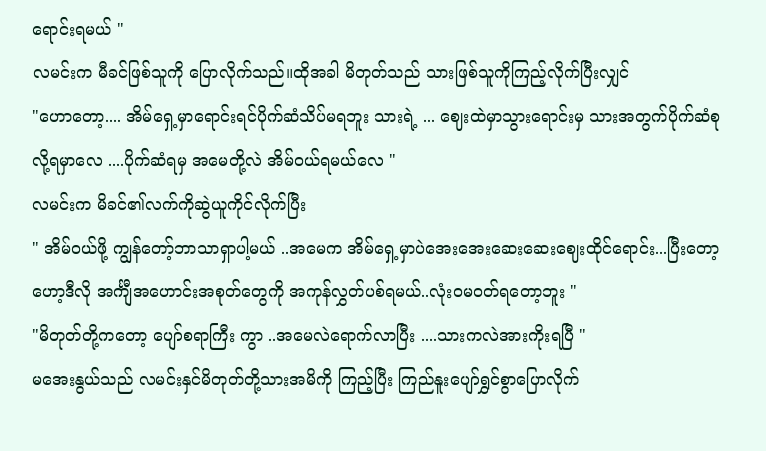ရောင်းရမယ် "
လမင်းက မီခင်ဖြစ်သူကို ပြောလိုက်သည်။ထိုအခါ မိတုတ်သည် သားဖြစ်သူကိုကြည့်လိုက်ပြီးလျှင်
"ဟောတော့.... အိမ်ရှေ့မှာရောင်းရင်ပိုက်ဆံသိပ်မရဘူး သားရဲ့ ... ဈေးထဲမှာသွားရောင်းမှ သားအတွက်ပိုက်ဆံစုလို့ရမှာလေ ....ပိုက်ဆံရမှ အမေတို့လဲ အိမ်ဝယ်ရမယ်လေ "
လမင်းက မိခင်၏လက်ကိုဆွဲယူကိုင်လိုက်ပြီး
" အိမ်ဝယ်ဖို့ ကျွန်တော့်ဘာသာရှာပါ့မယ် ..အမေက အိမ်ရှေ့မှာပဲအေးအေးဆေးဆေးဈေးထိုင်ရောင်း...ပြီးတော့ဟော့ဒီလို အင်္ကျီအဟောင်းအစုတ်တွေကို အကုန်လွှတ်ပစ်ရမယ်..လုံး၀မ၀တ်ရတော့ဘူး "
"မိတုတ်တို့ကတော့ ပျော်စရာကြီး ကွာ ..အမေလဲရောက်လာပြီး ....သားကလဲအားကိုးရပြီ "
မအေးနွယ်သည် လမင်းနှင်မိတုတ်တို့သားအမိကို ကြည့်ပြီး ကြည်နူးပျော်ရွှင်စွာပြောလိုက်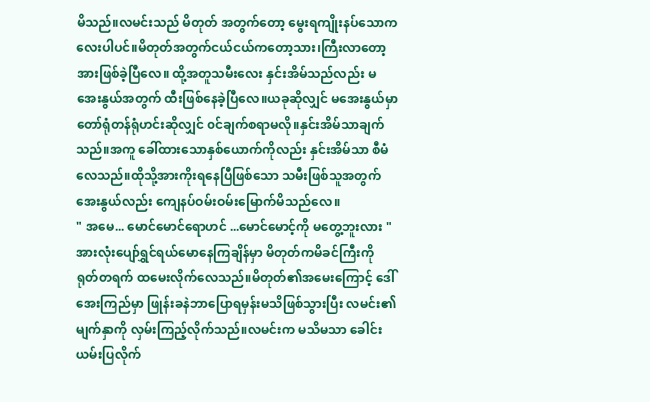မိသည်။လမင်းသည် မိတုတ် အတွက်တော့ မွေးရကျိုးနပ်သောကလေးပါပင်။မိတုတ်အတွက်ငယ်ငယ်ကတော့သား၊ကြီးလာတော့ အားဖြစ်ခဲ့ပြီလေ။ ထို့အတူသမီးလေး နှင်းအိမ်သည်လည်း မအေးနွယ်အတွက် ထီးဖြစ်နေခဲ့ပြီလေ။ယခုဆိုလျှင် မအေးနွယ်မှာ တော်ရုံတန်ရုံဟင်းဆိုလျှင် ၀င်ချက်စရာမလို။နှင်းအိမ်သာချက်သည်။အကူ ခေါ်ထားသောနှစ်ယောက်ကိုလည်း နှင်းအိမ်သာ စီမံလေသည်။ထိုသို့အားကိုးရနေပြီဖြစ်သော သမီးဖြစ်သူအတွက် အေးနွယ်လည်း ကျေနပ်ဝမ်းဝမ်းမြောက်မိသည်လေ။
" အမေ... မောင်မောင်ရောဟင် ...မောင်မောင့်ကို မတွေ့ဘူးလား "
အားလုံးပျော်ရွှင်ရယ်မောနေကြချိန်မှာ မိတုတ်ကမိခင်ကြီးကို ရုတ်တရက် ထမေးလိုက်လေသည်။မိတုတ်၏အမေးကြောင့် ဒေါ်အေးကြည်မှာ ဖြုန်းခနဲဘာပြောရမှန်းမသိဖြစ်သွားပြီး လမင်း၏မျက်နှာကို လှမ်းကြည့်လိုက်သည်။လမင်းက မသိမသာ ခေါင်းယမ်းပြလိုက်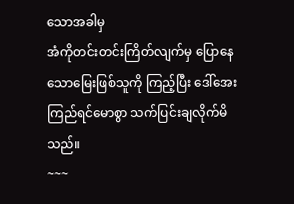သောအခါမှ
အံကိုတင်းတင်းကြိတ်လျက်မှ ပြောနေသောမြေးဖြစ်သူကို ကြည့်ပြီး ဒေါ်အေးကြည်ရင်မောစွာ သက်ပြင်းချလိုက်မိသည်။
~~~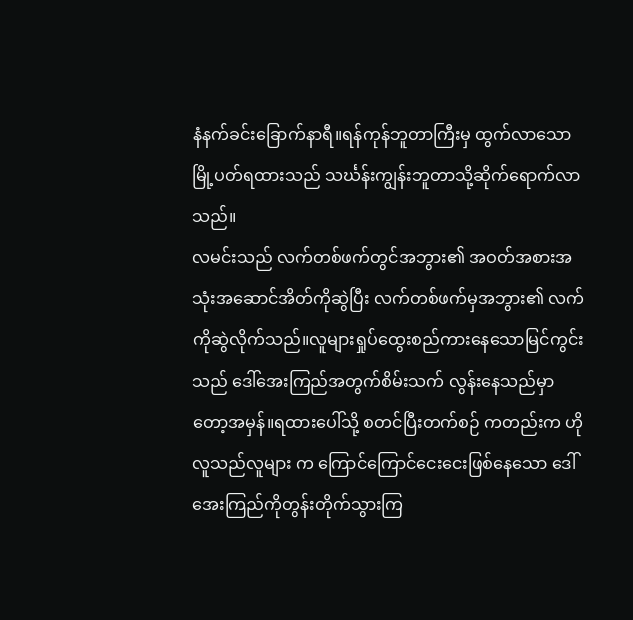နံနက်ခင်းခြောက်နာရီ။ရန်ကုန်ဘူတာကြီးမှ ထွက်လာသော မြို့ပတ်ရထားသည် သင်္ဃန်းကျွန်းဘူတာသို့ဆိုက်ရောက်လာသည်။
လမင်းသည် လက်တစ်ဖက်တွင်အဘွား၏ အဝတ်အစားအသုံးအဆောင်အိတ်ကိုဆွဲပြီး လက်တစ်ဖက်မှအဘွား၏ လက်ကိုဆွဲလိုက်သည်။လူများရှုပ်ထွေးစည်ကားနေသောမြင်ကွင်းသည် ဒေါ်အေးကြည်အတွက်စိမ်းသက် လွန်းနေသည်မှာတော့အမှန်။ရထားပေါ်သို့ စတင်ပြီးတက်စဉ် ကတည်းက ဟိုလူသည်လူများ က ကြောင်ကြောင်ငေးငေးဖြစ်နေသော ဒေါ်အေးကြည်ကိုတွန်းတိုက်သွားကြ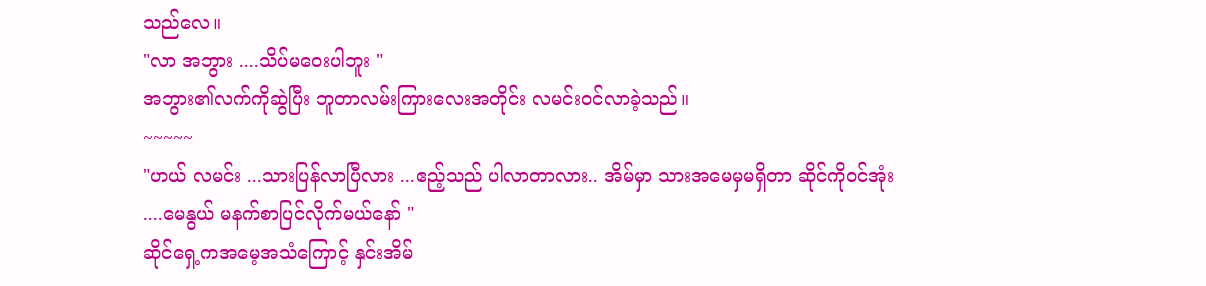သည်လေ။
"လာ အဘွား ....သိပ်မဝေးပါဘူး "
အဘွား၏လက်ကိုဆွဲပြီး ဘူတာလမ်းကြားလေးအတိုင်း လမင်း၀င်လာခဲ့သည်။
~~~~~
"ဟယ် လမင်း ...သားပြန်လာပြီလား ...ဧည့်သည် ပါလာတာလား.. အိမ်မှာ သားအမေမှမရှိတာ ဆိုင်ကိုဝင်အုံး ....မေနွယ် မနက်စာပြင်လိုက်မယ်နော် "
ဆိုင်ရှေ့ကအမေ့အသံကြောင့် နှင်းအိမ်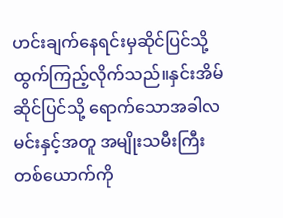ဟင်းချက်နေရင်းမှဆိုင်ပြင်သို့ ထွက်ကြည့်လိုက်သည်။နှင်းအိမ်ဆိုင်ပြင်သို့ ရောက်သောအခါလမင်းနှင့်အတူ အမျိုးသမီးကြီးတစ်ယောက်ကို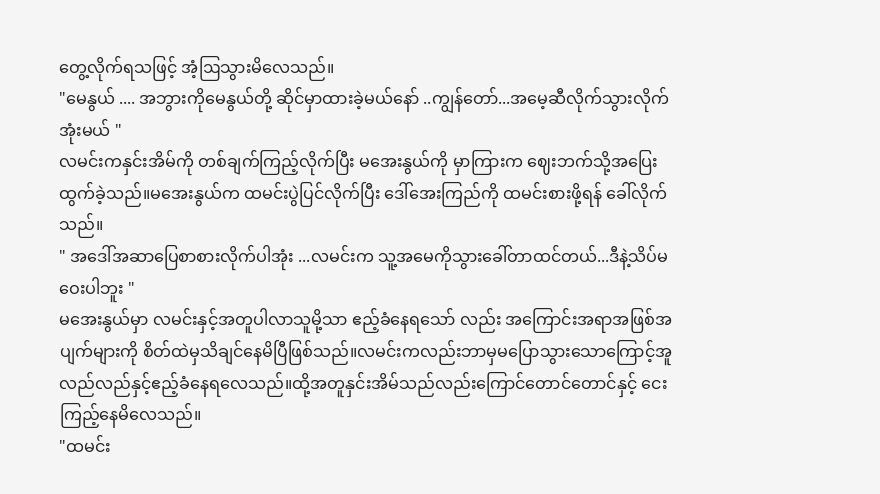တွေ့လိုက်ရသဖြင့် အံ့ဩသွားမိလေသည်။
"မေနွယ် .... အဘွားကိုမေနွယ်တို့ ဆိုင်မှာထားခဲ့မယ်နော် ..ကျွန်တော်...အမေ့ဆီလိုက်သွားလိုက်အုံးမယ် "
လမင်းကနှင်းအိမ်ကို တစ်ချက်ကြည့်လိုက်ပြီး မအေးနွယ်ကို မှာကြားက ဈေးဘက်သို့အပြေးထွက်ခဲ့သည်။မအေးနွယ်က ထမင်းပွဲပြင်လိုက်ပြီး ဒေါ်အေးကြည်ကို ထမင်းစားဖို့ရန် ခေါ်လိုက်သည်။
" အဒေါ်အဆာပြေစာစားလိုက်ပါအုံး ...လမင်းက သူ့အမေကိုသွားခေါ်တာထင်တယ်...ဒီနဲ့သိပ်မဝေးပါဘူး "
မအေးနွယ်မှာ လမင်းနှင့်အတူပါလာသူမို့သာ ဧည့်ခံနေရသော် လည်း အကြောင်းအရာအဖြစ်အပျက်များကို စိတ်ထဲမှသိချင်နေမိပြီဖြစ်သည်။လမင်းကလည်းဘာမှမပြောသွားသောကြောင့်အူလည်လည်နှင့်ဧည့်ခံနေရလေသည်။ထို့အတူနှင်းအိမ်သည်လည်းကြောင်တောင်တောင်နှင့် ငေးကြည့်နေမိလေသည်။
"ထမင်း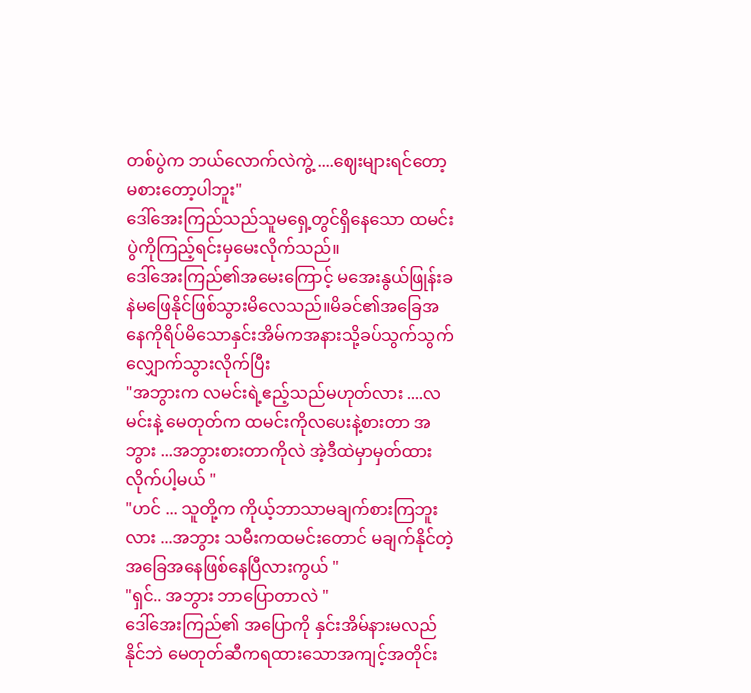တစ်ပွဲက ဘယ်လောက်လဲကွဲ့ ....ဈေးများရင်တော့မစားတော့ပါဘူး"
ဒေါ်အေးကြည်သည်သူမရှေ့တွင်ရှိနေသော ထမင်းပွဲကိုကြည့်ရင်းမှမေးလိုက်သည်။
ဒေါ်အေးကြည်၏အမေးကြောင့် မအေးနွယ်ဖြုန်းခနဲမဖြေနိုင်ဖြစ်သွားမိလေသည်။မိခင်၏အခြေအနေကိုရိပ်မိသောနှင်းအိမ်ကအနားသို့ခပ်သွက်သွက်လျှောက်သွားလိုက်ပြီး
"အဘွားက လမင်းရဲ့ဧည့်သည်မဟုတ်လား ....လမင်းနဲ့ မေတုတ်က ထမင်းကိုလပေးနဲ့စားတာ အဘွား ...အဘွားစားတာကိုလဲ အဲ့ဒီထဲမှာမှတ်ထားလိုက်ပါ့မယ် "
"ဟင် ... သူတို့က ကိုယ့်ဘာသာမချက်စားကြဘူးလား ...အဘွား သမီးကထမင်းတောင် မချက်နိုင်တဲ့အခြေအနေဖြစ်နေပြီလားကွယ် "
"ရှင်.. အဘွား ဘာပြောတာလဲ "
ဒေါ်အေးကြည်၏ အပြောကို နှင်းအိမ်နားမလည်နိုင်ဘဲ မေတုတ်ဆီကရထားသောအကျင့်အတိုင်း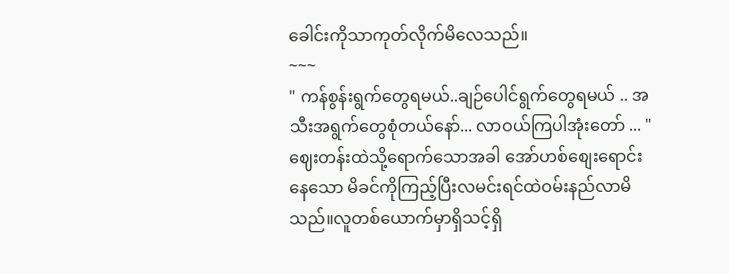ခေါင်းကိုသာကုတ်လိုက်မိလေသည်။
~~~
" ကန်စွန်းရွက်တွေရမယ်..ချဉ်ပေါင်ရွက်တွေရမယ် .. အသီးအရွက်တွေစုံတယ်နော်... လာဝယ်ကြပါအုံးတော် ... "
ဈေးတန်းထဲသို့ရောက်သောအခါ အော်ဟစ်စျေးရောင်းနေသော မိခင်ကိုကြည့်ပြီးလမင်းရင်ထဲဝမ်းနည်လာမိသည်။လူတစ်ယောက်မှာရှိသင့်ရှိ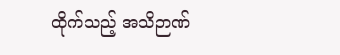ထိုက်သည့် အသိဉာဏ်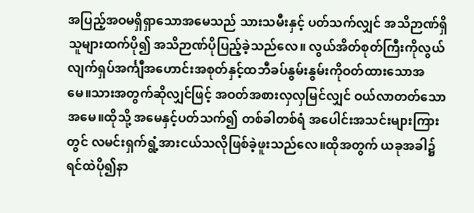အပြည့်အဝမရှိရှာသောအမေသည် သားသမီးနှင့် ပတ်သက်လျှင် အသိဉာဏ်ရှိသူများထက်ပို၍ အသိဉာဏ်ပိုပြည့်ခဲ့သည်လေ။ လွယ်အိတ်စုတ်ကြီးကိုလွယ်လျက်ရှပ်အင်္ကျီအဟောင်းအစုတ်နှင့်ထဘီခပ်နွမ်းနွမ်းကိုဝတ်ထားသောအမေ။သားအတွက်ဆိုလျှင်ဖြင့် အဝတ်အစားလှလှမြင်လျှင် ဝယ်လာတတ်သောအမေ။ထိုသို့ အမေနှင့်ပတ်သက်၍ တစ်ခါတစ်ရံ အပေါင်းအသင်းများကြားတွင် လမင်းရှက်ရွံ့အားငယ်သလိုဖြစ်ခဲ့ဖူးသည်လေ။ထိုအတွက် ယခုအခါ၌ ရင်ထဲပို၍နာ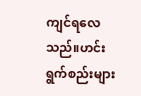ကျင်ရလေသည်။ဟင်းရွက်စည်းများ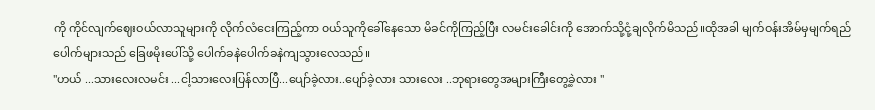ကို ကိုင်လျက်ဈေးဝယ်လာသူများကို လိုက်လံငေးကြည့်ကာ ၀ယ်သူကိုခေါ်နေသော မိခင်ကိုကြည့်ပြီး လမင်းခေါင်းကို အောက်သို့ငုံ့ချလိုက်မိသည်။ထိုအခါ မျက်ဝန်းအိမ်မှမျက်ရည်ပေါက်များသည် ခြေဖမိုးပေါ်သို့ ပေါက်ခနဲပေါက်ခနဲကျသွားလေသည်။
"ဟယ် ...သားလေးလမင်း ...ငါ့သားလေးပြန်လာပြီ...ပျော်ခဲ့လား..ပျော်ခဲ့လား သားလေး ..ဘုရားတွေအများကြီးတွေ့ခဲ့လား "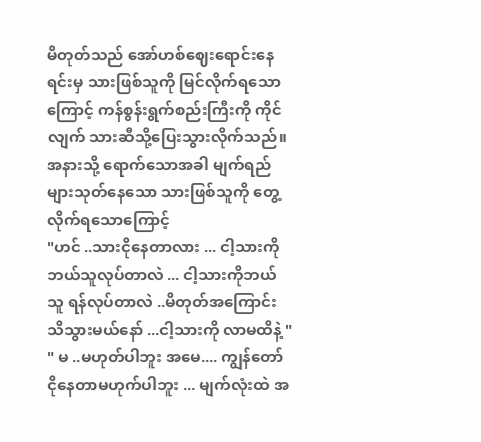မိတုတ်သည် အော်ဟစ်ဈေးရောင်းနေရင်းမှ သားဖြစ်သူကို မြင်လိုက်ရသောကြောင့် ကန်စွန်းရွက်စည်းကြီးကို ကိုင်လျက် သားဆီသို့ပြေးသွားလိုက်သည်။အနားသို့ ရောက်သောအခါ မျက်ရည်များသုတ်နေသော သားဖြစ်သူကို တွေ့လိုက်ရသောကြောင့်
"ဟင် ..သားငိုနေတာလား ... ငါ့သားကိုဘယ်သူလုပ်တာလဲ ... ငါ့သားကိုဘယ်သူ ရန်လုပ်တာလဲ ..မိတုတ်အကြောင်း သိသွားမယ်နော် ...ငါ့သားကို လာမထိနဲ့ "
" မ ..မဟုတ်ပါဘူး အမေ.... ကျွန်တော်ငိုနေတာမဟုက်ပါဘူး ... မျက်လုံးထဲ အ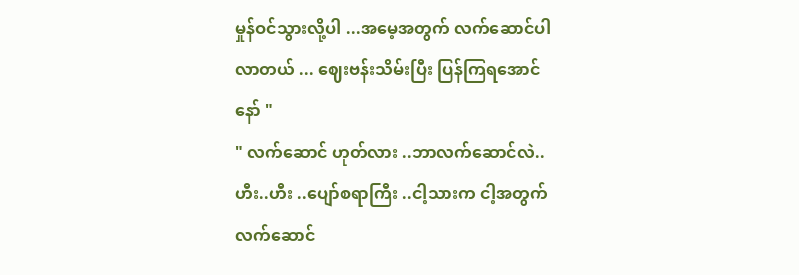မှုန်ဝင်သွားလို့ပါ ...အမေ့အတွက် လက်ဆောင်ပါလာတယ် ... ဈေးဗန်းသိမ်းပြီး ပြန်ကြရအောင်နော် "
" လက်ဆောင် ဟုတ်လား ..ဘာလက်ဆောင်လဲ.. ဟီး..ဟီး ..ပျော်စရာကြီး ..ငါ့သားက ငါ့အတွက် လက်ဆောင်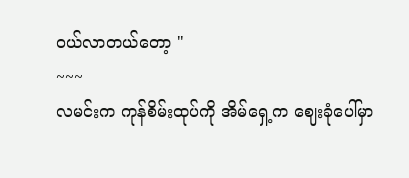ဝယ်လာတယ်တော့ "
~~~
လမင်းက ကုန်စိမ်းထုပ်ကို အိမ်ရှေ့က ဈေးခုံပေါ်မှာ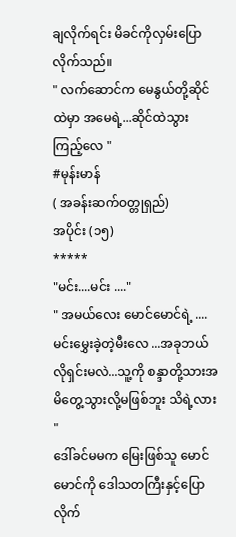ချလိုက်ရင်း မိခင်ကိုလှမ်းပြောလိုက်သည်။
" လက်ဆောင်က မေနွယ်တို့ဆိုင်ထဲမှာ အမေရဲ့...ဆိုင်ထဲသွားကြည့်လေ "
#မုန်းမာန်
( အခန်းဆက်ဝတ္တုရှည်)
အပိုင်း (၁၅)
*****
"မင်း....မင်း ...."
" အမယ်လေး မောင်မောင်ရဲ့ ....မင်းမွှေးခဲ့တဲ့မီးလေ ...အခုဘယ်လိုရှင်းမလဲ...သူ့ကို စန္ဒာတို့သားအမိတွေ့သွားလို့မဖြစ်ဘူး သိရဲ့လား "
ဒေါ်ခင်မမက မြေးဖြစ်သူ မောင်မောင်ကို ဒေါသတကြီးနှင့်ပြောလိုက်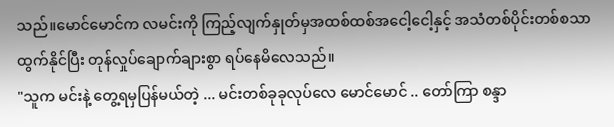သည်။မောင်မောင်က လမင်းကို ကြည့်လျက်နှုတ်မှအထစ်ထစ်အငေါ့ငေါ့နှင့် အသံတစ်ပိုင်းတစ်စသာထွက်နိုင်ပြီး တုန်လှုပ်ချောက်ချားစွာ ရပ်နေမိလေသည်။
"သူက မင်းနဲ့ တွေ့ရမှပြန်မယ်တဲ့ ... မင်းတစ်ခုခုလုပ်လေ မောင်မောင် .. တော်ကြာ စန္ဒာ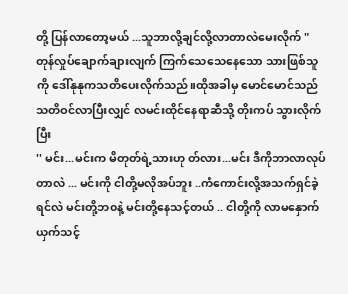တို့ ပြန်လာတော့မယ် ...သူဘာလို့ချင်လို့လာတာလဲမေးလိုက် "
တုန်လှုပ်ချောက်ချားလျက် ကြက်သေသေနေသော သားဖြစ်သူကို ဒေါ်နုနုကသတိပေးလိုက်သည်။ထိုအခါမှ မောင်မောင်သည် သတိဝင်လာပြီးလျှင် လမင်းထိုင်နေရာဆီသို့ တိုးကပ် သွားလိုက်ပြီး
'' မင်း...မင်းက မိတုတ်ရဲ့သားဟု တ်လား...မင်း ဒီကိုဘာလာလုပ်တာလဲ ... မင်းကို ငါတို့မလိုအပ်ဘူး ..ကံကောင်းလို့အသက်ရှင်ခဲ့ရင်လဲ မင်းတို့ဘ၀နဲ့ မင်းတို့နေသင့်တယ် .. ငါတို့ကို လာမနှောက်ယှက်သင့်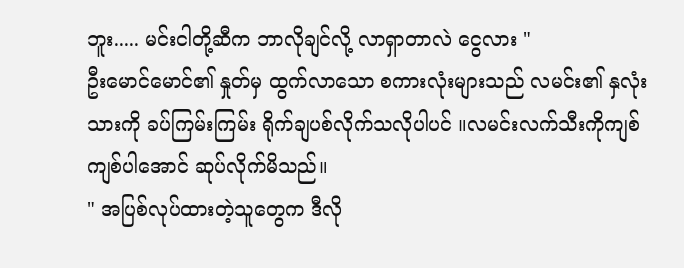ဘူး..... မင်းငါတို့ဆီက ဘာလိုချင်လို့ လာရှာတာလဲ ငွေလား "
ဦးမောင်မောင်၏ နှုတ်မှ ထွက်လာသော စကားလုံးများသည် လမင်း၏ နှလုံးသားကို ခပ်ကြမ်းကြမ်း ရိုက်ချပစ်လိုက်သလိုပါပင် ။လမင်းလက်သီးကိုကျစ်ကျစ်ပါအောင် ဆုပ်လိုက်မိသည်။
" အပြစ်လုပ်ထားတဲ့သူတွေက ဒီလို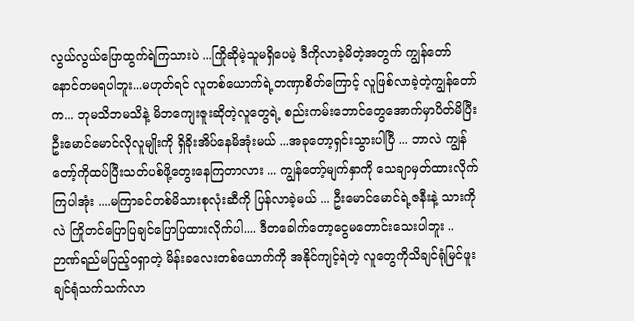လွယ်လွယ်ပြောထွက်ရဲကြသားပဲ ...ကြိုဆိုမဲ့သူမရှိပေမဲ့ ဒီကိုလာခဲ့မိတဲ့အတွက် ကျွန်တော် နောင်တမရပါဘူး...မဟုတ်ရင် လူတစ်ယောက်ရဲ့တဏှာစိတ်ကြောင့် လူဖြစ်လာခဲ့တဲ့ကျွန်တော်က... ဘုမသိဘမသိနဲ့ မိဘကျေးဇူးဆိုတဲ့လူတွေရဲ့ စည်းကမ်းဘောင်တွေအောက်မှာပိတ်မိပြီး ဦးမောင်မောင်လိုလူမျိုးကို ရှိခိုးအိပ်နေမိအုံးမယ် ...အခုတော့ရှင်းသွားပါပြီ ... ဘာလဲ ကျွန်တော့်ကိုထပ်ပြီးသတ်ပစ်ဖို့တွေးနေကြတာလား ... ကျွန်တော့်မျက်နှာကို သေချာမှတ်ထားလိုက်ကြပါအုံး ....မကြာခင်တစ်မိသားစုလုံးဆီကို ပြန်လာခဲ့မယ် ... ဦးမောင်မောင်ရဲ့ဇနီးနဲ့ သားကိုလဲ ကြိုတင်ပြောပြချင်ပြောပြထားလိုက်ပါ.... ဒီတခေါက်တော့ငွေမတောင်းသေးပါဘူး .. ဉာဏ်ရည်မပြည့်ဝရှာတဲ့ မိန်းခလေးတစ်ယောက်ကို အနိုင်ကျင့်ရဲတဲ့ လူတွေကိုသိချင်ရုံမြင်ဖူးချင်ရုံသက်သက်လာ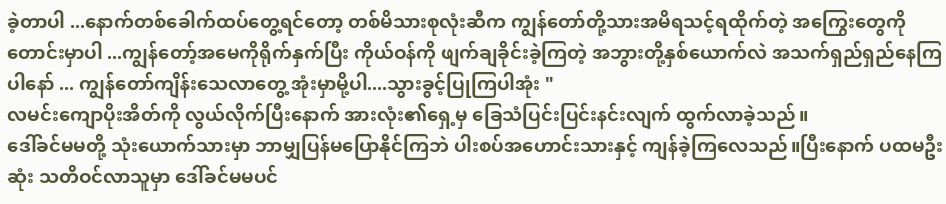ခဲ့တာပါ ...နောက်တစ်ခေါက်ထပ်တွေ့ရင်တော့ တစ်မိသားစုလုံးဆီက ကျွန်တော်တို့သားအမိရသင့်ရထိုက်တဲ့ အကြွေးတွေကို တောင်းမှာပါ ...ကျွန်တော့်အမေကိုရိုက်နှက်ပြီး ကိုယ်ဝန်ကို ဖျက်ချခိုင်းခဲ့ကြတဲ့ အဘွားတို့နှစ်ယောက်လဲ အသက်ရှည်ရှည်နေကြပါနော် ... ကျွန်တော်ကျိန်းသေလာတွေ့ အုံးမှာမို့ပါ....သွားခွင့်ပြုကြပါအုံး "
လမင်းကျောပိုးအိတ်ကို လွယ်လိုက်ပြီးနောက် အားလုံး၏ရှေ့မှ ခြေသံပြင်းပြင်းနင်းလျက် ထွက်လာခဲ့သည်။
ဒေါ်ခင်မမတို့ သုံးယောက်သားမှာ ဘာမျှပြန်မပြောနိုင်ကြဘဲ ပါးစပ်အဟောင်းသားနှင့် ကျန်ခဲ့ကြလေသည်။ပြီးနောက် ပထမဦးဆုံး သတိဝင်လာသူမှာ ဒေါ်ခင်မမပင်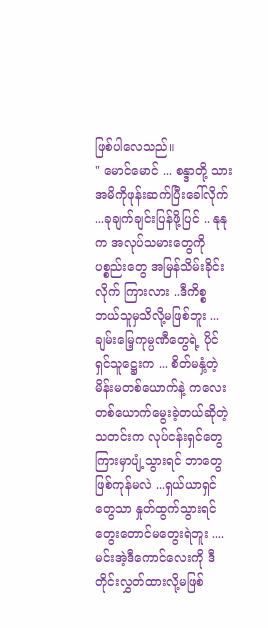ဖြစ်ပါလေသည်။
" မောင်မောင် ... စန္ဒာတို့ သားအမိကိုဖုန်းဆက်ပြီးခေါ်လိုက် ...ခုချက်ချင်းပြန်ဖို့ပြင် .. နုနုက အလုပ်သမားတွေကို ပစ္စည်းတွေ အမြန်သိမ်းခိုင်းလိုက် ကြားလား ..ဒီကိစ္စ ဘယ်သူမှသိလို့မဖြစ်ဘူး ...ချမ်းမြေ့ကုမ္ပဏီတွေရဲ့ ပိုင်ရှင်သူဋ္ဌေးက ... စိတ်မနှံ့တဲ့ မိန်းမတစ်ယောက်နဲ့ ကလေးတစ်ယောက်မွေးခဲ့တယ်ဆိုတဲ့သတင်းက လုပ်ငန်းရှင်တွေကြားမှာပျံ့သွားရင် ဘာတွေဖြစ်ကုန်မလဲ ...ရှယ်ယာရှင်တွေသာ နှုတ်ထွက်သွားရင် တွေးတောင်မတွေးရဲဘူး ....မင်းအဲ့ဒီကောင်လေးကို ဒီတိုင်းလွှတ်ထားလို့မဖြစ်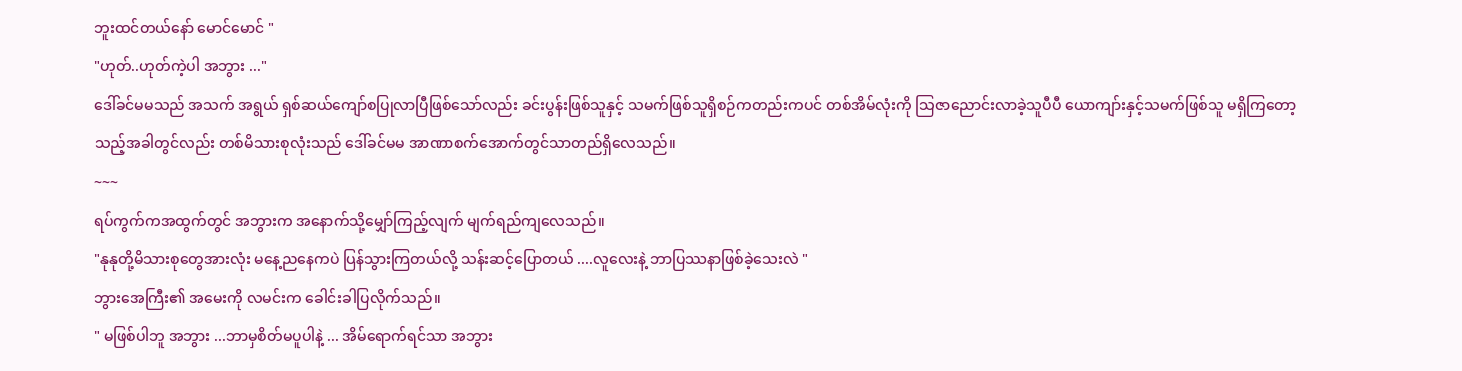ဘူးထင်တယ်နော် မောင်မောင် "
"ဟုတ်..ဟုတ်ကဲ့ပါ အဘွား ..."
ဒေါ်ခင်မမသည် အသက် အရွယ် ရှစ်ဆယ်ကျော်စပြုလာပြီဖြစ်သော်လည်း ခင်းပွန်းဖြစ်သူနှင့် သမက်ဖြစ်သူရှိစဉ်ကတည်းကပင် တစ်အိမ်လုံးကို သြဇာညောင်းလာခဲ့သူပီပီ ယောကျာ်းနှင့်သမက်ဖြစ်သူ မရှိကြတော့သည့်အခါတွင်လည်း တစ်မိသားစုလုံးသည် ဒေါ်ခင်မမ အာဏာစက်အောက်တွင်သာတည်ရှိလေသည်။
~~~
ရပ်ကွက်ကအထွက်တွင် အဘွားက အနောက်သို့မျှော်ကြည့်လျက် မျက်ရည်ကျလေသည်။
"နုနုတို့မိသားစုတွေအားလုံး မနေ့ညနေကပဲ ပြန်သွားကြတယ်လို့ သန်းဆင့်ပြောတယ် ....လူလေးနဲ့ ဘာပြဿနာဖြစ်ခဲ့သေးလဲ "
ဘွားအေကြီး၏ အမေးကို လမင်းက ခေါင်းခါပြလိုက်သည်။
" မဖြစ်ပါဘူ အဘွား ...ဘာမှစိတ်မပူပါနဲ့ ... အိမ်ရောက်ရင်သာ အဘွား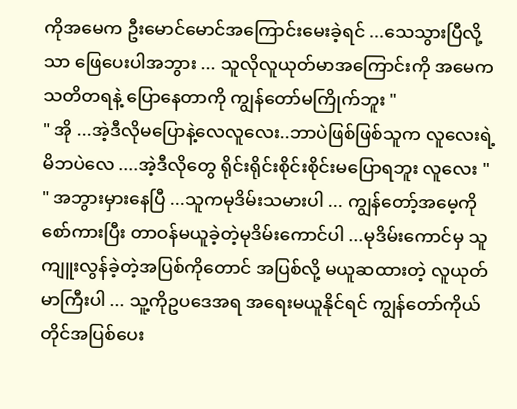ကိုအမေက ဦးမောင်မောင်အကြောင်းမေးခဲ့ရင် ...သေသွားပြီလို့သာ ဖြေပေးပါအဘွား ... သူလိုလူယုတ်မာအကြောင်းကို အမေကသတိတရနဲ့ ပြောနေတာကို ကျွန်တော်မကြိုက်ဘူး "
" အို ...အဲ့ဒီလိုမပြောနဲ့လေလူလေး..ဘာပဲဖြစ်ဖြစ်သူက လူလေးရဲ့ မိဘပဲလေ ....အဲ့ဒီလိုတွေ ရိုင်းရိုင်းစိုင်းစိုင်းမပြောရဘူး လူလေး "
" အဘွားမှားနေပြီ ...သူကမုဒိမ်းသမားပါ ... ကျွန်တော့်အမေ့ကို စော်ကားပြီး တာဝန်မယူခဲ့တဲ့မုဒိမ်းကောင်ပါ ...မုဒိမ်းကောင်မှ သူကျူးလွန်ခဲ့တဲ့အပြစ်ကိုတောင် အပြစ်လို့ မယူဆထားတဲ့ လူယုတ်မာကြီးပါ ... သူ့ကိုဥပဒေအရ အရေးမယူနိုင်ရင် ကျွန်တော်ကိုယ်တိုင်အပြစ်ပေး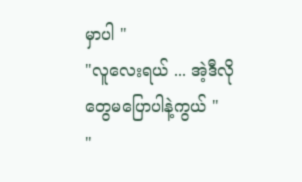မှာပါ "
"လူလေးရယ် ... အဲ့ဒီလိုတွေမပြောပါနဲ့ကွယ် "
"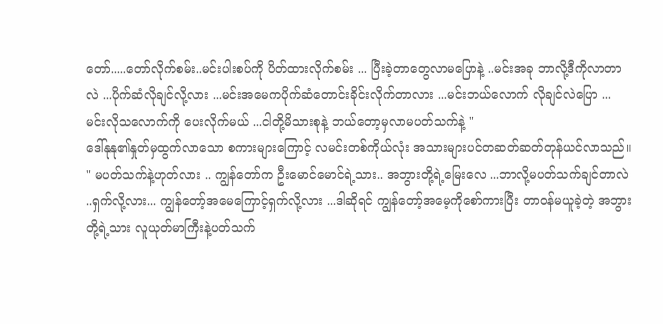တော်.....တော်လိုက်စမ်း..မင်းပါးစပ်ကို ပိတ်ထားလိုက်စမ်း ... ပြီးခဲ့တာတွေလာမပြောနဲ့ ..မင်းအခု ဘာလို့ဒီကိုလာတာလဲ ...ပိုက်ဆံလိုချင်လို့လား ...မင်းအမေကပိုက်ဆံတောင်းခိုင်းလိုက်တာလား ...မင်းဘယ်လောက် လိုချင်လဲပြော ... မင်းလိုသလောက်ကို ပေးလိုက်မယ် ...ငါတို့မိသားစုနဲ့ ဘယ်တော့မှလာမပတ်သက်နဲ့ "
ဒေါ်နုနု၏နှုတ်မှထွက်လာသော စကားများကြောင့် လမင်းတစ်ကိုယ်လုံး အသားများပင်တဆတ်ဆတ်တုန်ယင်လာသည်။
" မပတ်သက်နဲ့ဟုတ်လား .. ကျွန်တော်က ဦးမောင်မောင်ရဲ့သား.. အဘွားတို့ရဲ့မြေးလေ ...ဘာလို့မပတ်သက်ချင်တာလဲ ..ရှက်လို့လား... ကျွန်တော့်အမေကြောင့်ရှက်လို့လား ...ဒါဆိုရင် ကျွန်တော့်အမေ့ကိုစော်ကားပြီး တာဝန်မယူခဲ့တဲ့ အဘွားတို့ရဲ့သား လူယုတ်မာကြီးနဲ့ပတ်သက်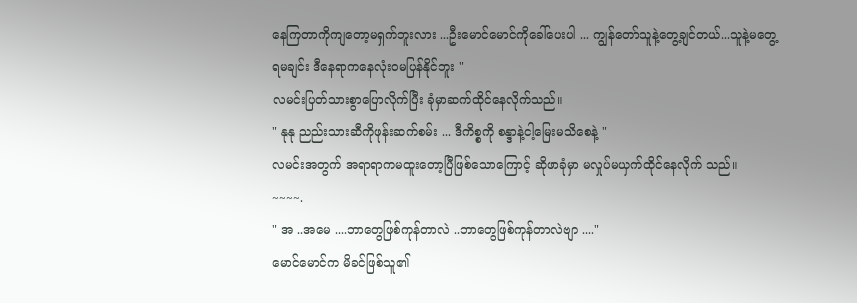နေကြတာကိုကျတော့မရှက်ဘူးလား ...ဦးမောင်မောင်ကိုခေါ်ပေးပါ ... ကျွန်တော်သူနဲ့တွေ့ချင်တယ်...သူနဲ့မတွေ့
ရမချင်း ဒီနေရာကနေလုံးဝမပြန်နိုင်ဘူး "
လမင်းပြတ်သားစွာပြောလိုက်ပြီး ခုံမှာဆက်ထိုင်နေလိုက်သည်။
" နုနု ညည်းသားဆီကိုဖုန်းဆက်စမ်း ... ဒီကိစ္စကို စန္ဒာနဲ့ငါ့မြေးမသိစေနဲ့ "
လမင်းအတွက် အရာရာကမထူးတော့ပြီဖြစ်သောကြောင့် ဆိုဖာခုံမှာ မလှုပ်မယှက်ထိုင်နေလိုက် သည်။
~~~~.
" အ ..အမေ ....ဘာတွေဖြစ်ကုန်တာလဲ ..ဘာတွေဖြစ်ကုန်တာလဲဗျာ ...."
မောင်မောင်က မိခင်ဖြစ်သူ၏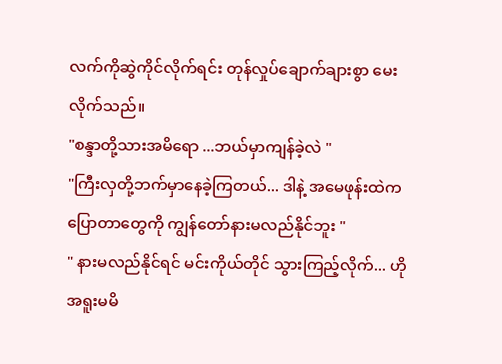လက်ကိုဆွဲကိုင်လိုက်ရင်း တုန်လှုပ်ချောက်ချားစွာ မေးလိုက်သည်။
"စန္ဒာတို့သားအမိရော ...ဘယ်မှာကျန်ခဲ့လဲ "
"ကြီးလှတို့ဘက်မှာနေခဲ့ကြတယ်... ဒါနဲ့ အမေဖုန်းထဲက ပြောတာတွေကို ကျွန်တော်နားမလည်နိုင်ဘူး "
" နားမလည်နိုင်ရင် မင်းကိုယ်တိုင် သွားကြည့်လိုက်... ဟိုအရူးမမိ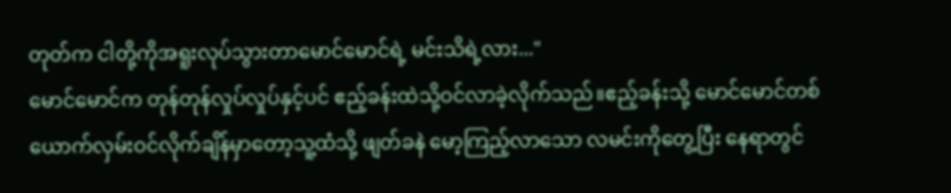တုတ်က ငါတို့ကိုအရူးလုပ်သွားတာမောင်မောင်ရဲ့ မင်းသိရဲ့လား..."
မောင်မောင်က တုန်တုန်လှုပ်လှုပ်နှင့်ပင် ဧည့်ခန်းထဲသို့ဝင်လာခဲ့လိုက်သည်။ဧည့်ခန်းသို့ မောင်မောင်တစ်ယောက်လှမ်းဝင်လိုက်ချိန်မှာတော့သူ့ထံသို့ ဖျတ်ခနဲ မော့ကြည့်လာသော လမင်းကိုတွေ့ပြီး နေရာတွင်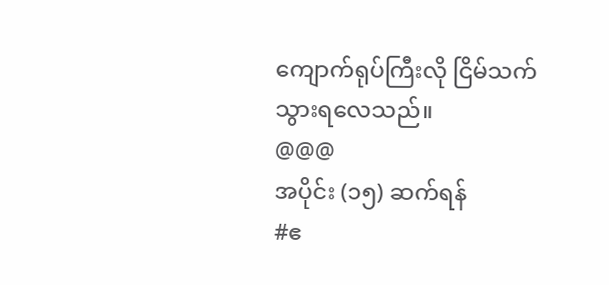ကျောက်ရုပ်ကြီးလို ငြိမ်သက်သွားရလေသည်။
@@@
အပိုင်း (၁၅) ဆက်ရန်
#ဧ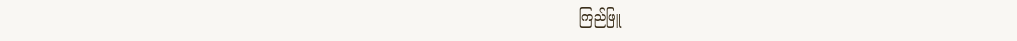ကြည်ဖြူ